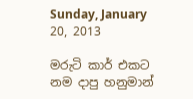Sunday, January 20, 2013

මරුටි කාර් එකට නම දාපු හනුමාන්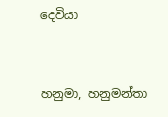දෙවියා


හනුමා, හනුමන්තා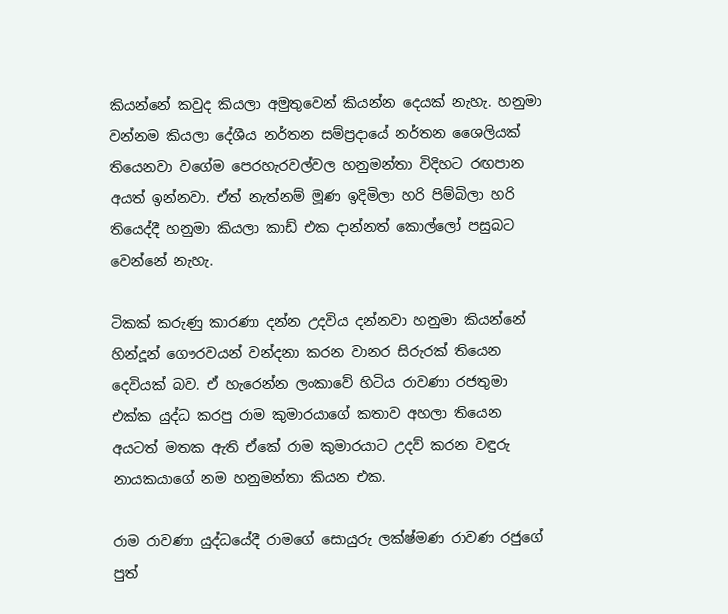කියන්නේ කවුද කියලා අමුතුවෙන් කියන්න දෙයක් නැහැ. හනුමා වන්නම කියලා දේශීය නර්තන සම්ප්‍රදායේ නර්තන ශෛලියක් තියෙනවා වගේම පෙරහැරවල්වල හනුමන්තා විදිහට රඟපාන අයත් ඉන්නවා. ඒත් නැත්නම් මූණ ඉදිමිලා හරි පිම්බිලා හරි තියෙද්දී හනුමා කියලා කාඩ් එක දාන්නත් කොල්ලෝ පසුබට වෙන්නේ නැහැ.

ටිකක් කරුණු කාරණා දන්න උදවිය දන්නවා හනුමා කියන්නේ හින්දූන් ගෞරවයන් වන්දනා කරන වානර සිරුරක් තියෙන දෙවියක් බව. ඒ හැරෙන්න ලංකාවේ හිටිය රාවණා රජතුමා එක්ක යුද්ධ කරපු රාම කුමාරයාගේ කතාව අහලා තියෙන අයටත් මතක ඇති ඒකේ රාම කුමාරයාට උදව් කරන වඳුරු නායකයාගේ නම හනුමන්තා කියන එක.

රාම රාවණා යුද්ධයේදී රාමගේ සොයුරු ලක්ෂ්මණ රාවණ රජුගේ පුත්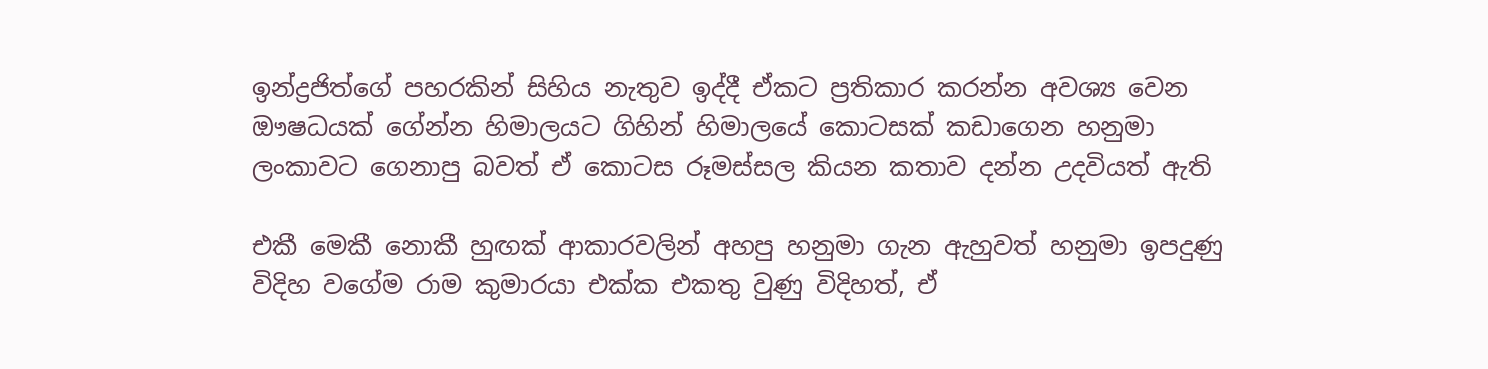ඉන්ද්‍රජිත්ගේ පහරකින් සිහිය නැතුව ඉද්දී ඒකට ප්‍රතිකාර කරන්න අවශ්‍ය වෙන ඖෂධයක් ගේන්න හිමාලයට ගිහින් හිමාලයේ කොටසක් කඩාගෙන හනුමා ලංකාවට ගෙනාපු බවත් ඒ කොටස රූමස්සල කියන කතාව දන්න උදවියත් ඇති

එකී මෙකී නොකී හුඟක් ආකාරවලින් අහපු හනුමා ගැන ඇහුවත් හනුමා ඉපදුණු විදිහ වගේම රාම කුමාරයා එක්ක එකතු වුණු විදිහත්, ඒ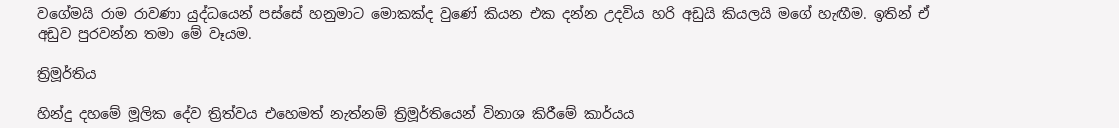වගේමයි රාම රාවණා යුද්ධයෙන් පස්සේ හනුමාට මොකක්ද වුණේ කියන එක දන්න උදවිය හරි අඩුයි කියලයි මගේ හැඟීම. ඉතින් ඒ අඩුව පුරවන්න තමා මේ වෑයම.

ත්‍රිමූර්තිය

හින්දු දහමේ මූලික දේව ත්‍රිත්වය එහෙමත් නැත්නම් ත්‍රිමූර්තියෙන් විනාශ කිරීමේ කාර්යය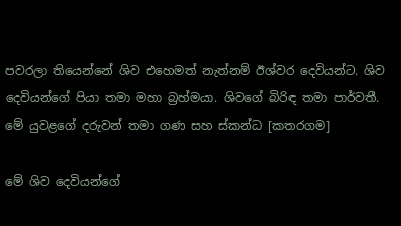පවරලා තියෙන්නේ ශිව එහෙමත් නැත්නම් ඊශ්වර දෙවියන්ට. ශිව දෙවියන්ගේ පියා තමා මහා බ්‍රහ්මයා. ශිවගේ බිරිඳ තමා පාර්වතී. මේ යුවළගේ දරුවන් තමා ගණ සහ ස්කන්ධ [කතරගම]

මේ ශිව දෙවියන්ගේ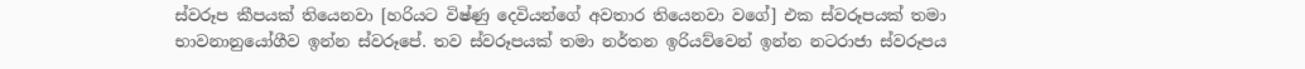ස්වරූප කීපයක් තියෙනවා [හරියට විෂ්ණු දෙවියන්ගේ අවතාර තියෙනවා වගේ] එක ස්වරූපයක් තමා භාවනානුයෝගීව ඉන්න ස්වරූපේ. තව ස්වරූපයක් තමා නර්තන ඉරියව්වෙන් ඉන්න නටරාජා ස්වරූපය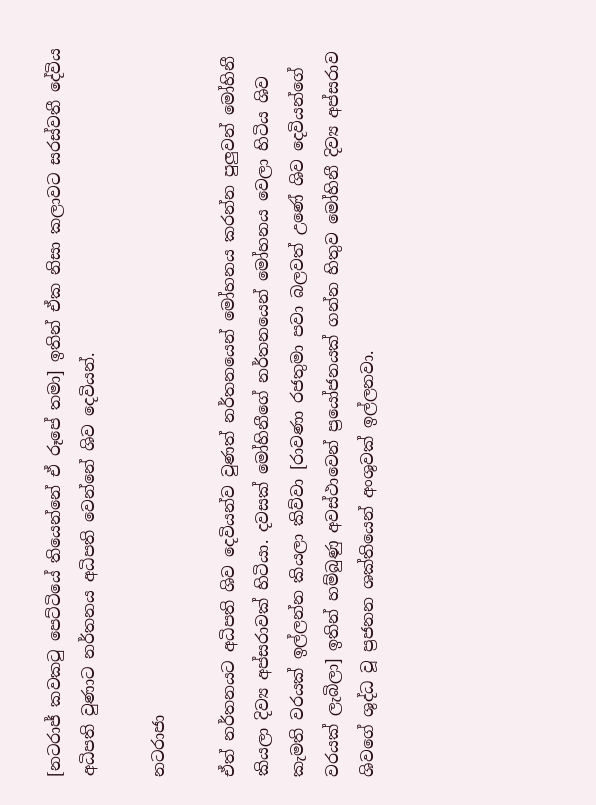[නටරාජ් කවකටු පෙට්ටියේ තියෙන්නේ ඒ රූපේ තමා] ඉතින් ඒක නිසා කලාවට සරස්වතී දේවිය අධිපති වුණාට නර්තනය අධිපති වෙන්නේ ශිව දෙවියන්.

නටරාජා

ඒත් නර්තනයට අධිපති ශිව දෙවියන්ව වුණත් නර්තනයෙන් මෝහනය කරන්න පුලුවන් මෝහිනී කියලා දිව්‍ය අප්සරාවක් හිටියා. දවසක් මෝහිනීගේ නර්තනයෙන් මෝහනය වෙලා හිටිය ශිව කැමති වරයක් ඉල්ලන්න කියලා කිව්වා [රාවණා රජතුමා පවා බලවත් උණේ ශිව දෙවියන්ගේ වරයක් ලැබිලා] ඉතින් හම්බුණු අවස්ථාවෙන් ප්‍රයෝජනයක් ගන්න හිතුව මෝහිනී දිව්‍ය අප්සරාව ශිවගේ ශුද්ධ වූ ප්‍රජනන ශක්තියෙන් අංශුවක් ඉල්ලනවා.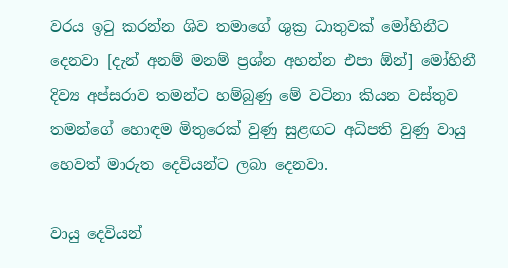වරය ඉටු කරන්න ශිව තමාගේ ශුක්‍ර ධාතුවක් මෝහිනීට දෙනවා [දැන් අනම් මනම් ප්‍රශ්න අහන්න එපා ඕන්] මෝහිනී දිව්‍ය අප්සරාව තමන්ට හම්බුණු මේ වටිනා කියන වස්තුව තමන්ගේ හොඳම මිතුරෙක් වුණු සුළඟට අධිපති වුණු වායු හෙවත් මාරුත දෙවියන්ට ලබා දෙනවා.

වායු දෙවියන්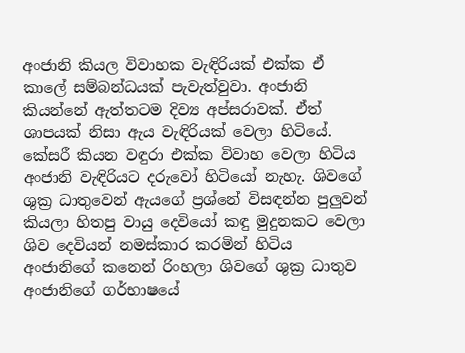අංජානි කියල විවාහක වැඳිරියක් එක්ක ඒ කාලේ සම්බන්ධයක් පැවැත්වුවා. අංජානි කියන්නේ ඇත්තටම දිව්‍ය අප්සරාවක්. ඒත් ශාපයක් නිසා ඇය වැඳිරියක් වෙලා හිටියේ. කේසරී කියන වඳුරා එක්ක විවාහ වෙලා හිටිය අංජානි වැඳිරියට දරුවෝ හිටියෝ නැහැ. ශිවගේ ශුක්‍ර ධාතුවෙන් ඇයගේ ප්‍රශ්නේ විසඳන්න පුලුවන් කියලා හිතපු වායු දෙවියෝ කඳු මුදුනකට වෙලා ශිව දෙවියන් නමස්කාර කරමින් හිටිය අංජානිගේ කනෙන් රිංහලා ශිවගේ ශුක්‍ර ධාතුව අංජානිගේ ගර්භාෂයේ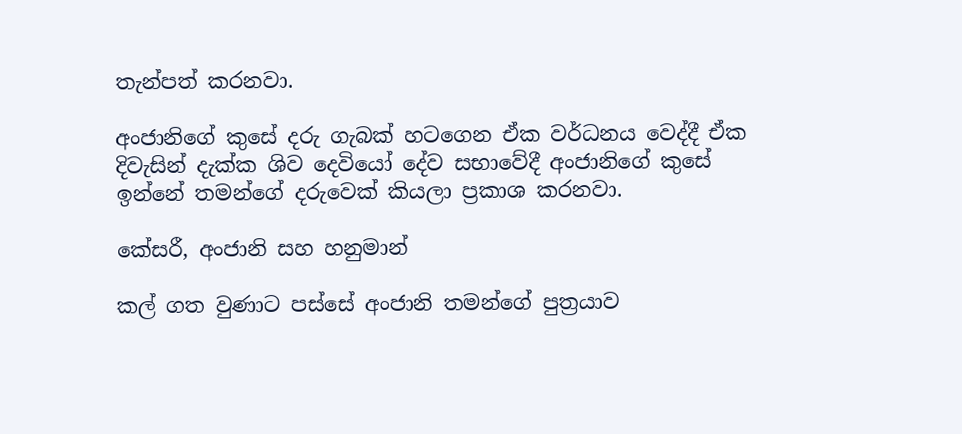තැන්පත් කරනවා.

අංජානිගේ කුසේ දරු ගැබක් හටගෙන ඒක වර්ධනය වෙද්දී ඒක දිවැසින් දැක්ක ශිව දෙවියෝ දේව සභාවේදී අංජානිගේ කුසේ ඉන්නේ තමන්ගේ දරුවෙක් කියලා ප්‍රකාශ කරනවා.

කේසරී, අංජානි සහ හනුමාන්

කල් ගත වුණාට පස්සේ අංජානි තමන්ගේ පුත්‍රයාව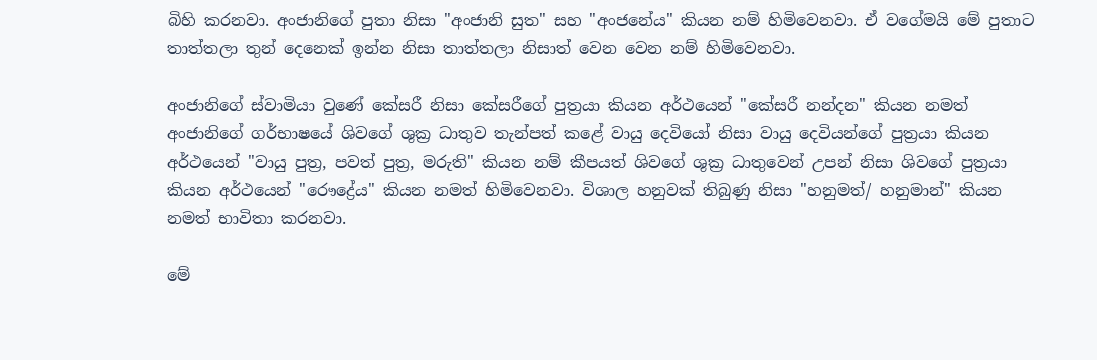බිහි කරනවා. අංජානිගේ පුතා නිසා "අංජානි සුත" සහ "අංජනේය" කියන නම් හිමිවෙනවා. ඒ වගේමයි මේ පුතාට තාත්තලා තුන් දෙනෙක් ඉන්න නිසා තාත්තලා නිසාත් වෙන වෙන නම් හිමිවෙනවා.

අංජානිගේ ස්වාමියා වුණේ කේසරී නිසා කේසරීගේ පුත්‍රයා කියන අර්ථයෙන් "කේසරී නන්දන" කියන නමත් අංජානිගේ ගර්භාෂයේ ශිවගේ ශුක්‍ර ධාතුව තැන්පත් කළේ වායු දෙවියෝ නිසා වායු දෙවියන්ගේ පුත්‍රයා කියන අර්ථයෙන් "වායු පුත්‍ර, පවත් පුත්‍ර, මරුති" කියන නම් කීපයත් ශිවගේ ශුක්‍ර ධාතුවෙන් උපන් නිසා ශිවගේ පුත්‍රයා කියන අර්ථයෙන් "රෞද්‍රේය" කියන නමත් හිමිවෙනවා. විශාල හනුවක් තිබුණු නිසා "හනුමත්/ හනුමාන්" කියන නමත් භාවිතා කරනවා.

මේ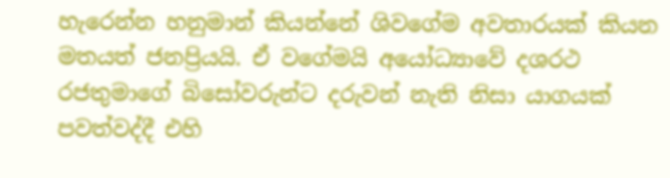හැරෙන්න හනුමාන් කියන්නේ ශිවගේම අවතාරයක් කියන මතයත් ජනප්‍රියයි. ඒ වගේමයි අයෝධ්‍යාවේ දශරථ රජතුමාගේ බිසෝවරුන්ට දරුවන් නැති නිසා යාගයක් පවත්වද්දී එහි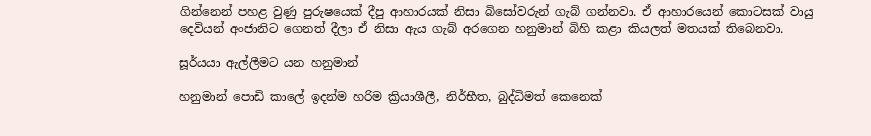ගින්නෙන් පහළ වුණු පුරුෂයෙක් දීපු ආහාරයක් නිසා බිසෝවරුන් ගැබ් ගන්නවා. ඒ ආහාරයෙන් කොටසක් වායු දෙවියන් අංජානිට ගෙනත් දීලා ඒ නිසා ඇය ගැබ් අරගෙන හනුමාන් බිහි කළා කියලත් මතයක් තිබෙනවා.

සූර්යයා ඇල්ලීමට යන හනුමාන්

හනුමාන් පොඩි කාලේ ඉදන්ම හරිම ක්‍රියාශීලී, නිර්භීත, බුද්ධිමත් කෙනෙක්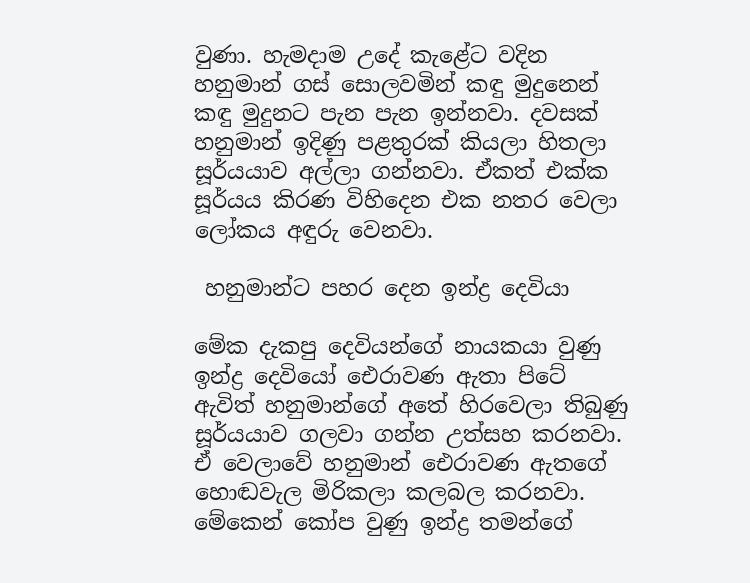වුණා. හැමදාම උදේ කැළේට වදින හනුමාන් ගස් සොලවමින් කඳු මුදුනෙන් කඳු මුදුනට පැන පැන ඉන්නවා. දවසක් හනුමාන් ඉදිණු පළතුරක් කියලා හිතලා සූර්යයාව අල්ලා ගන්නවා. ඒකත් එක්ක සූර්යය කිරණ විහිදෙන එක නතර වෙලා ලෝකය අඳුරු වෙනවා.

 හනුමාන්ට පහර දෙන ඉන්ද්‍ර දෙවියා

මේක දැකපු දෙවියන්ගේ නායකයා වුණු ඉන්ද්‍ර දෙවියෝ ඓරාවණ ඇතා පිටේ ඇවිත් හනුමාන්ගේ අතේ හිරවෙලා තිබුණු සූර්යයාව ගලවා ගන්න උත්සහ කරනවා. ඒ වෙලාවේ හනුමාන් ඓරාවණ ඇතගේ හොඬවැල මිරිකලා කලබල කරනවා. මේකෙන් කෝප වුණු ඉන්ද්‍ර තමන්ගේ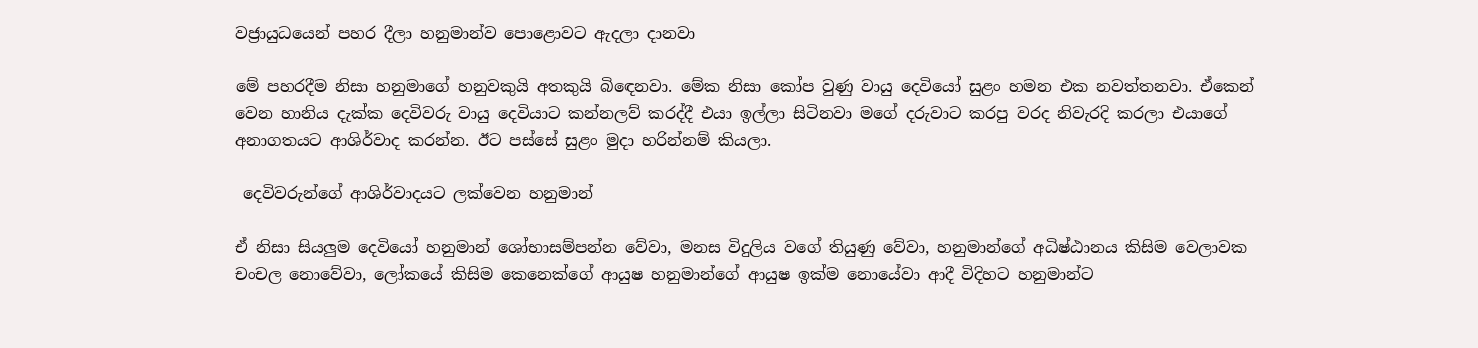වජ්‍රායුධයෙන් පහර දීලා හනුමාන්ව පොළොවට ඇදලා දානවා

මේ පහරදීම නිසා හනුමාගේ හනුවකුයි අතකුයි බිඳෙනවා. මේක නිසා කෝප වුණු වායු දෙවියෝ සුළං හමන එක නවත්තනවා. ඒකෙන් වෙන හානිය දැක්ක දෙවිවරු වායු දෙවියාට කන්නලව් කරද්දී එයා ඉල්ලා සිටිනවා මගේ දරුවාට කරපු වරද නිවැරදි කරලා එයාගේ අනාගතයට ආශිර්වාද කරන්න. ඊට පස්සේ සුළං මුදා හරින්නම් කියලා.

 දෙවිවරුන්ගේ ආශිර්වාදයට ලක්වෙන හනුමාන්

ඒ නිසා සියලුම දෙවියෝ හනුමාන් ශෝභාසම්පන්න වේවා, මනස විදුලිය වගේ තියුණු වේවා, හනුමාන්ගේ අධිෂ්ඨානය කිසිම වෙලාවක චංචල නොවේවා, ලෝකයේ කිසිම කෙනෙක්ගේ ආයුෂ හනුමාන්ගේ ආයුෂ ඉක්ම නොයේවා ආදී විදිහට හනුමාන්ට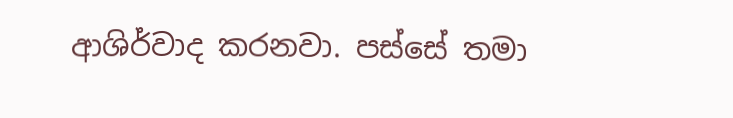ආශිර්වාද කරනවා. පස්සේ තමා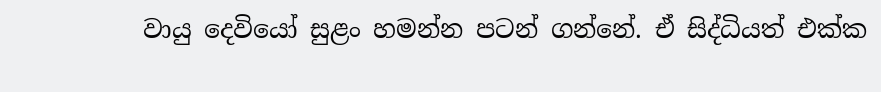වායු දෙවියෝ සුළං හමන්න පටන් ගන්නේ. ඒ සිද්ධියත් එක්ක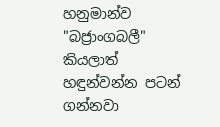හනුමාන්ව "බජ්‍රාංගබලී" කියලාත් හඳුන්වන්න පටන් ගන්නවා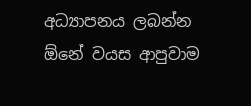අධ්‍යාපනය ලබන්න ඕනේ වයස ආපුවාම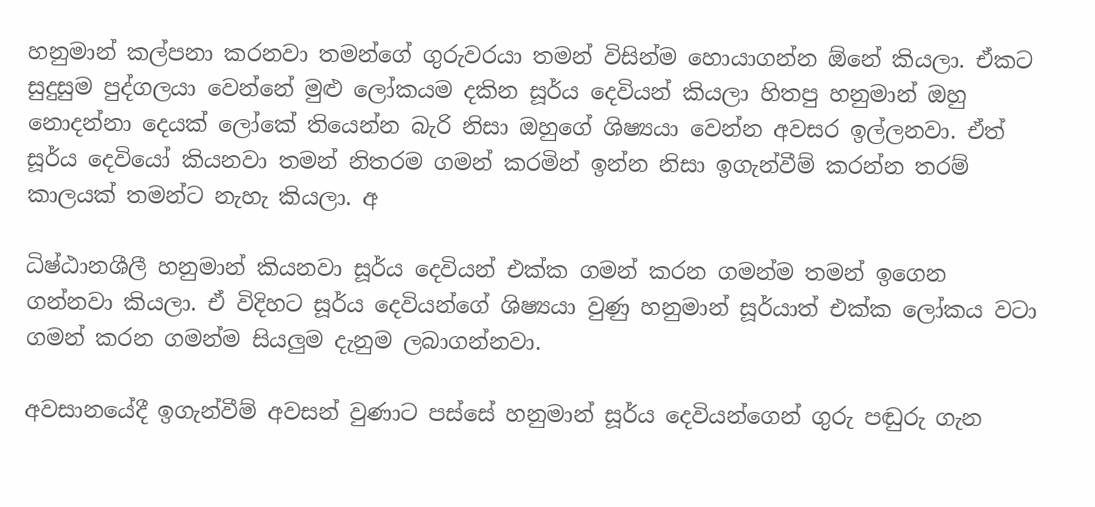හනුමාන් කල්පනා කරනවා තමන්ගේ ගුරුවරයා තමන් විසින්ම හොයාගන්න ඕනේ කියලා. ඒකට සුදුසුම පුද්ගලයා වෙන්නේ මුළු ලෝකයම දකින සූර්ය දෙවියන් කියලා හිතපු හනුමාන් ඔහු නොදන්නා දෙයක් ලෝකේ තියෙන්න බැරි නිසා ඔහුගේ ශිෂ්‍යයා වෙන්න අවසර ඉල්ලනවා. ඒත් සූර්ය දෙවියෝ කියනවා තමන් නිතරම ගමන් කරමින් ඉන්න නිසා ඉගැන්වීම් කරන්න තරම් කාලයක් තමන්ට නැහැ කියලා. අ

ධිෂ්ඨානශීලී හනුමාන් කියනවා සූර්ය දෙවියන් එක්ක ගමන් කරන ගමන්ම තමන් ඉගෙන ගන්නවා කියලා. ඒ විදිහට සූර්ය දෙවියන්ගේ ශිෂ්‍යයා වුණු හනුමාන් සූර්යාත් එක්ක ලෝකය වටා ගමන් කරන ගමන්ම සියලුම දැනුම ලබාගන්නවා.

අවසානයේදී ඉගැන්වීම් අවසන් වුණාට පස්සේ හනුමාන් සූර්ය දෙවියන්ගෙන් ගුරු පඬුරු ගැන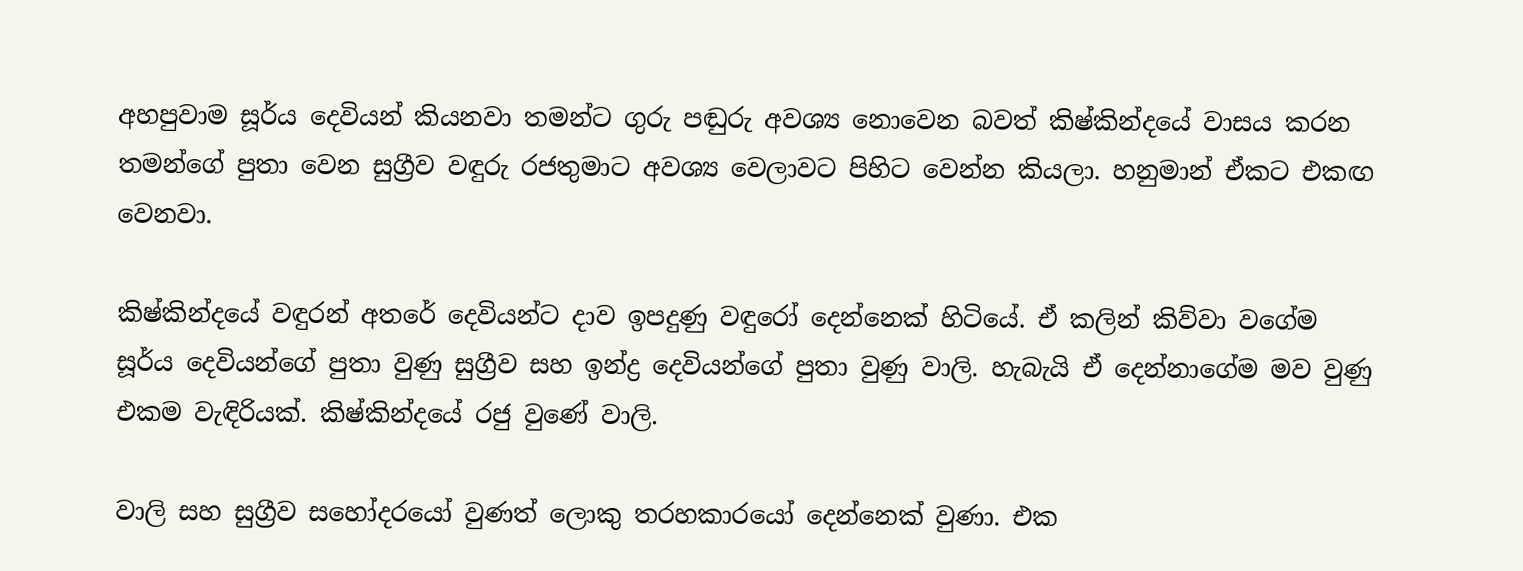අහපුවාම සූර්ය දෙවියන් කියනවා තමන්ට ගුරු පඬුරු අවශ්‍ය නොවෙන බවත් කිෂ්කින්දයේ වාසය කරන තමන්ගේ පුතා වෙන සුග්‍රීව වඳුරු රජතුමාට අවශ්‍ය වෙලාවට පිහිට වෙන්න කියලා. හනුමාන් ඒකට එකඟ වෙනවා.

කිෂ්කින්දයේ වඳුරන් අතරේ දෙවියන්ට දාව ඉපදුණු වඳුරෝ දෙන්නෙක් හිටියේ. ඒ කලින් කිව්වා වගේම සූර්ය දෙවියන්ගේ පුතා වුණු සුග්‍රීව සහ ඉන්ද්‍ර දෙවියන්ගේ පුතා වුණු වාලි. හැබැයි ඒ දෙන්නාගේම මව වුණු එකම වැඳිරියක්. කිෂ්කින්දයේ රජු වුණේ වාලි.

වාලි සහ සුග්‍රීව සහෝදරයෝ වුණත් ලොකු තරහකාරයෝ දෙන්නෙක් වුණා. එක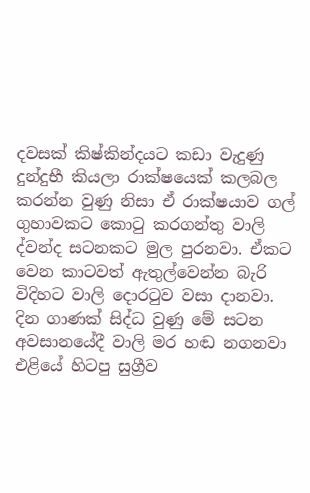දවසක් කිෂ්කින්දයට කඩා වැදුණු දුන්දුභී කියලා රාක්ෂයෙක් කලබල කරන්න වුණු නිසා ඒ රාක්ෂයාව ගල් ගුහාවකට කොටු කරගන්තු වාලි ද්වන්ද සටනකට මුල පුරනවා. ඒකට වෙන කාටවත් ඇතුල්වෙන්න බැරි විදිහට වාලි දොරටුව වසා දානවා. දින ගාණක් සිද්ධ වුණු මේ සටන අවසානයේදී වාලි මර හඬ නගනවා එළියේ හිටපු සුග්‍රීව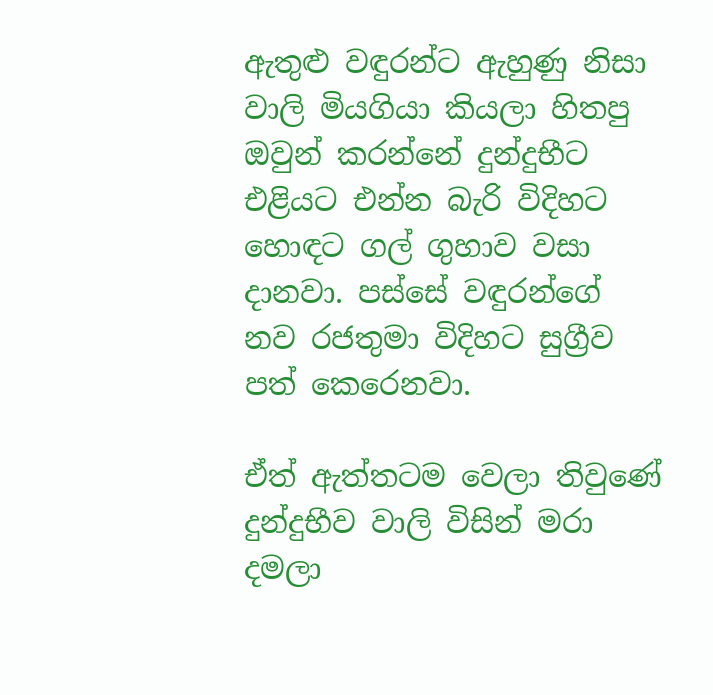ඇතුළු වඳුරන්ට ඇහුණු නිසා වාලි මියගියා කියලා හිතපු ඔවුන් කරන්නේ දුන්දුභීට එළියට එන්න බැරි විදිහට හොඳට ගල් ගුහාව වසා දානවා. පස්සේ වඳුරන්ගේ නව රජතුමා විදිහට සුග්‍රීව පත් කෙරෙනවා.

ඒත් ඇත්තටම වෙලා තිවුණේ දුන්දුභීව වාලි විසින් මරා දමලා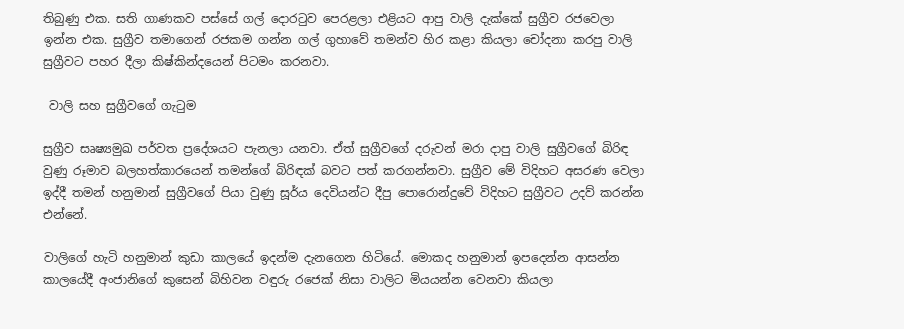තිබුණු එක. සති ගාණකව පස්සේ ගල් දොරටුව පෙරළලා එළියට ආපු වාලි දැක්කේ සුග්‍රීව රජවෙලා ඉන්න එක. සුග්‍රීව තමාගෙන් රජකම ගන්න ගල් ගුහාවේ තමන්ව හිර කළා කියලා චෝදනා කරපු වාලි සුග්‍රීවට පහර දීලා කිෂ්කින්දයෙන් පිටමං කරනවා.

 වාලි සහ සුග්‍රීවගේ ගැටුම

සුග්‍රීව සෘෂ්‍යමුඛ පර්වත ප්‍රදේශයට පැනලා යනවා. ඒත් සුග්‍රීවගේ දරුවන් මරා දාපු වාලි සුග්‍රීවගේ බිරිඳ වුණු රූමාව බලහත්කාරයෙන් තමන්ගේ බිරිඳක් බවට පත් කරගන්නවා. සුග්‍රීව මේ විදිහට අසරණ වෙලා ඉද්දී තමන් හනුමාන් සුග්‍රීවගේ පියා වුණු සූර්ය දෙවියන්ට දීපු පොරොන්දුවේ විදිහට සුග්‍රීවට උදව් කරන්න එන්නේ.

වාලිගේ හැටි හනුමාන් කුඩා කාලයේ ඉදන්ම දැනගෙන හිටියේ. මොකද හනුමාන් ඉපදෙන්න ආසන්න කාලයේදී අංජානිගේ කුසෙන් බිහිවන වඳුරු රජෙක් නිසා වාලිට මියයන්න වෙනවා කියලා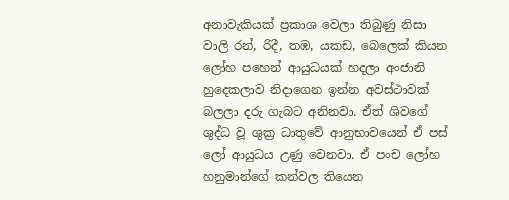අනාවැකියක් ප්‍රකාශ වෙලා තිබුණු නිසා වාලි රන්, රිදී, තඹ, යකඩ, බෙලෙක් කියන ලෝහ පහෙන් ආයුධයක් හදලා අංජානි හුදෙකලාව නිදාගෙන ඉන්න අවස්ථාවක් බලලා දරු ගැබට අනිනවා. ඒත් ශිවගේ ශුද්ධ වූ ශුක්‍ර ධාතුවේ ආනුභාවයෙන් ඒ පස් ලෝ ආයුධය උණු වෙනවා. ඒ පංච ලෝහ හනුමාන්ගේ කන්වල තියෙන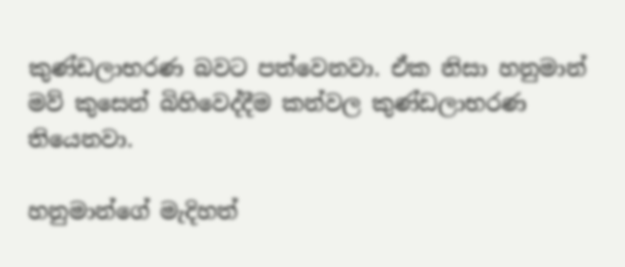කුණ්ඩලාභරණ බවට පත්වෙනවා. ඒක නිසා හනුමාන් මව් කුසෙන් බිහිවෙද්දීම කන්වල කුණ්ඩලාභරණ තියෙනවා.

හනුමාන්ගේ මැදිහත්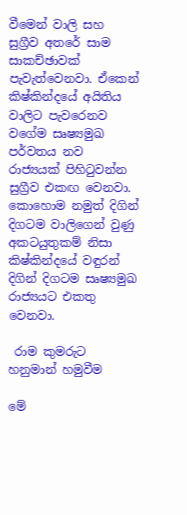වීමෙන් වාලි සහ සුග්‍රීව අතරේ සාම සාකච්ඡාවක් පැවැත්වෙනවා. ඒකෙන් කිෂ්කින්දයේ අයිතිය වාලිට පැවරෙනව වගේම සෘෂ්‍යමුඛ පර්වතය නව රාජ්‍යයක් පිහිටුවන්න සුග්‍රීව එකඟ වෙනවා. කොහොම නමුත් දිගින් දිගටම වාලිගෙන් වුණු අකටයුතුකම් නිසා කිෂ්කින්දයේ වඳුරන් දිගින් දිගටම සෘෂ්‍යමුඛ රාජ්‍යයට එකතු වෙනවා.

 රාම කුමරුට හනුමාන් හමුවීම

මේ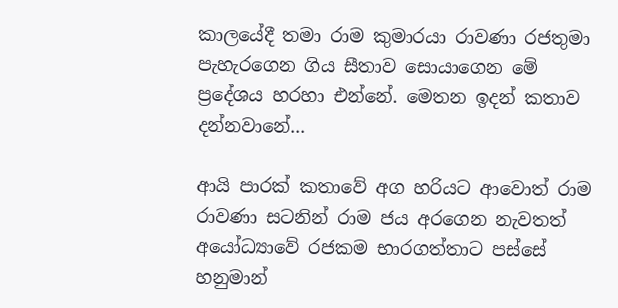කාලයේදී තමා රාම කුමාරයා රාවණා රජතුමා පැහැරගෙන ගිය සීතාව සොයාගෙන මේ ප්‍රදේශය හරහා එන්නේ. මෙතන ඉදන් කතාව දන්නවානේ...

ආයි පාරක් කතාවේ අග හරියට ආවොත් රාම රාවණා සටනින් රාම ජය අරගෙන නැවතත් අයෝධ්‍යාවේ රජකම භාරගත්තාට පස්සේ හනුමාන්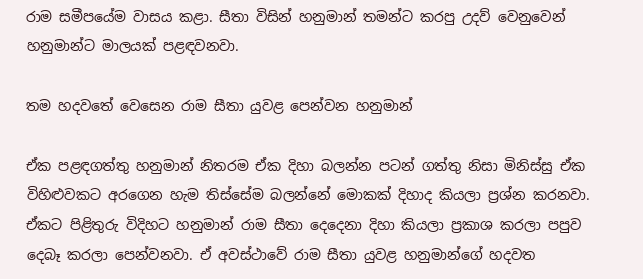රාම සමීපයේම වාසය කළා. සීතා විසින් හනුමාන් තමන්ට කරපු උදව් වෙනුවෙන් හනුමාන්ට මාලයක් පළඳවනවා.

තම හදවතේ වෙසෙන රාම සීතා යුවළ පෙන්වන හනුමාන්

ඒක පළඳගත්තු හනුමාන් නිතරම ඒක දිහා බලන්න පටන් ගත්තු නිසා මිනිස්සු ඒක විහිළුවකට අරගෙන හැම තිස්සේම බලන්නේ මොකක් දිහාද කියලා ප්‍රශ්න කරනවා. ඒකට පිළිතුරු විදිහට හනුමාන් රාම සීතා දෙදෙනා දිහා කියලා ප්‍රකාශ කරලා පපුව දෙබෑ කරලා පෙන්වනවා. ඒ අවස්ථාවේ රාම සීතා යුවළ හනුමාන්ගේ හදවත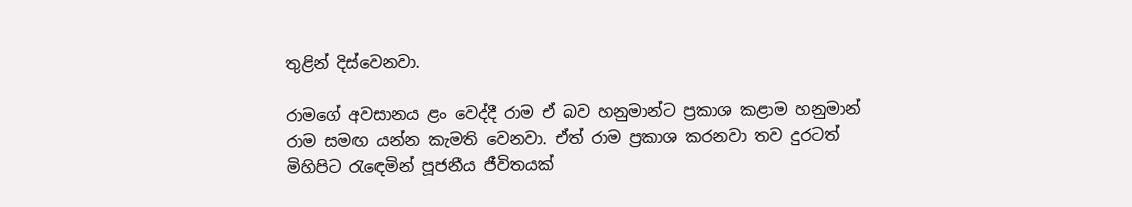තුළින් දිස්වෙනවා.

රාමගේ අවසානය ළං වෙද්දී රාම ඒ බව හනුමාන්ට ප්‍රකාශ කළාම හනුමාන් රාම සමඟ යන්න කැමති වෙනවා. ඒත් රාම ප්‍රකාශ කරනවා තව දුරටත් මිහිපිට රැඳෙමින් පූජනීය ජීවිතයක්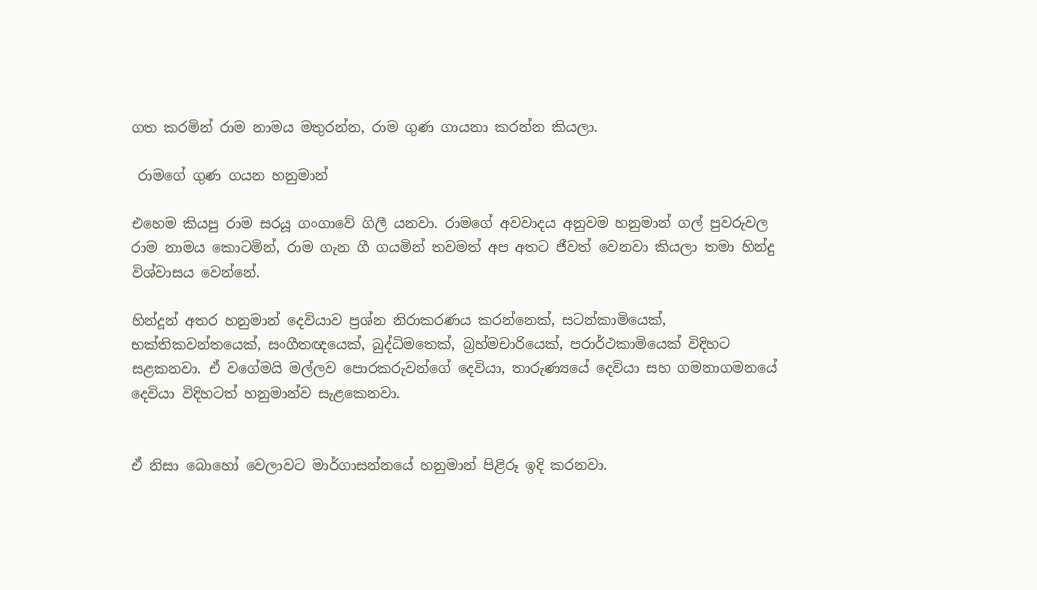ගත කරමින් රාම නාමය මතුරන්න, රාම ගුණ ගායනා කරන්න කියලා.

 රාමගේ ගුණ ගයන හනුමාන්

එහෙම කියපු රාම සරයූ ගංගාවේ ගිලී යනවා. රාමගේ අවවාදය අනුවම හනුමාන් ගල් පුවරුවල රාම නාමය කොටමින්, රාම ගැන ගී ගයමින් තවමත් අප අතට ජීවත් වෙනවා කියලා තමා හින්දු විශ්වාසය වෙන්නේ.

හින්දූන් අතර හනුමාන් දෙවියාව ප්‍රශ්න නිරාකරණය කරන්නෙක්, සටන්කාමියෙක්, භක්තිකවන්තයෙක්, සංගීතඥයෙක්, බුද්ධිමතෙක්, බ්‍රහ්මචාරියෙක්, පරාර්ථකාමියෙක් විදිහට සළකනවා. ඒ වගේමයි මල්ලව පොරකරුවන්ගේ දෙවියා, තාරුණ්‍යයේ දෙවියා සහ ගමනාගමනයේ දෙවියා විදිහටත් හනුමාන්ව සැළකෙනවා.


ඒ නිසා බොහෝ වෙලාවට මාර්ගාසන්නයේ හනුමාන් පිළිරූ ඉදි කරනවා.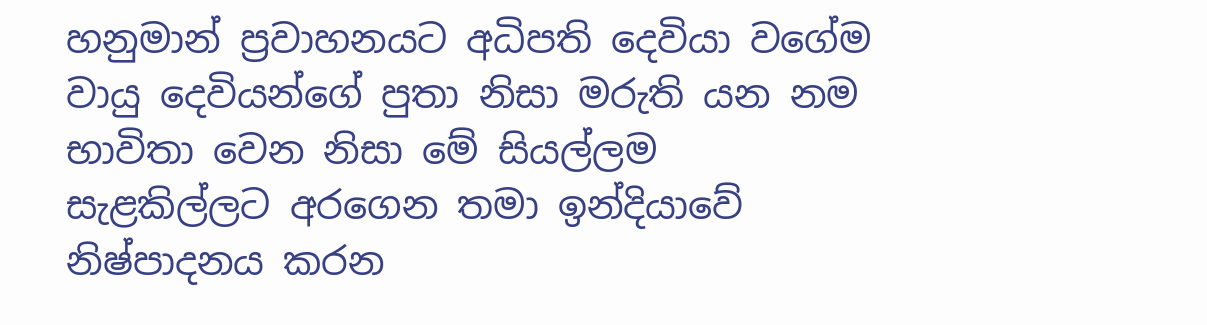හනුමාන් ප්‍රවාහනයට අධිපති දෙවියා වගේම වායු දෙවියන්ගේ පුතා නිසා මරුති යන නම භාවිතා වෙන නිසා මේ සියල්ලම සැළකිල්ලට අරගෙන තමා ඉන්දියාවේ නිෂ්පාදනය කරන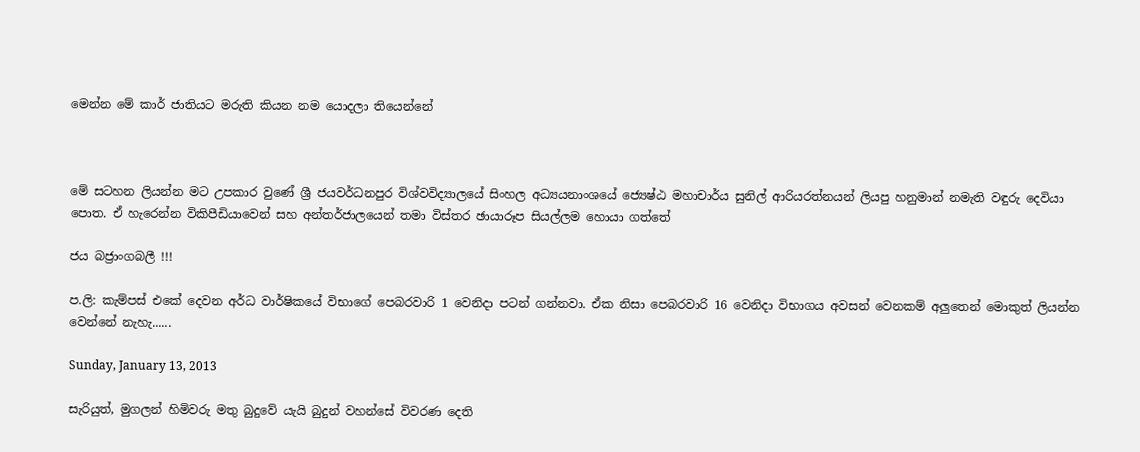මෙන්න මේ කාර් ජාතියට මරුති කියන නම යොදලා තියෙන්නේ



මේ සටහන ලියන්න මට උපකාර වුණේ ශ්‍රී ජයවර්ධනපුර විශ්වවිද්‍යාලයේ සිංහල අධ්‍යයනාංශයේ ජ්‍යෙෂ්ඨ මහාචාර්ය සුනිල් ආරියරත්නයන් ලියපු හනුමාන් නමැති වඳුරු දෙවියා පොත. ඒ හැරෙන්න විකිපීඩියාවෙන් සහ අන්තර්ජාලයෙන් තමා විස්තර ඡායාරූප සියල්ලම හොයා ගත්තේ

ජය බජ්‍රාංගබලී !!!

ප.ලි: කැම්පස් එකේ දෙවන අර්ධ වාර්ෂිකයේ විභාගේ පෙබරවාරි 1 වෙනිදා පටන් ගන්නවා. ඒක නිසා පෙබරවාරි 16 වෙනිදා විභාගය අවසන් වෙනකම් අලුතෙන් මොකුත් ලියන්න වෙන්නේ නැහැ......

Sunday, January 13, 2013

සැරියුත්, මුගලන් හිමිවරු මතු බුදුවේ යැයි බුදුන් වහන්සේ විවරණ දෙති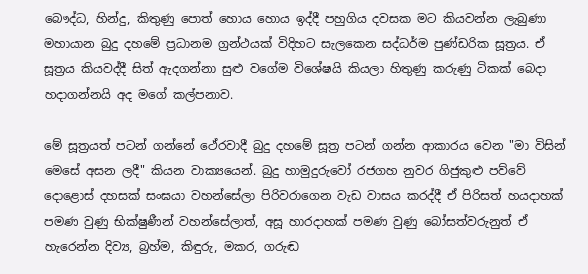බෞද්ධ, හින්දු, කිතුණු පොත් හොය හොය ඉද්දී පහුගිය දවසක මට කියවන්න ලැබුණා මහායාන බුදු දහමේ ප්‍රධානම ග්‍රන්ථයක් විදිහට සැලකෙන සද්ධර්ම පුණ්ඩරික සූත්‍රය. ඒ සූත්‍රය කියවද්දී සිත් ඇදගන්නා සුළු වගේම විශේෂයි කියලා හිතුණු කරුණු ටිකක් බෙදා හදාගන්නයි අද මගේ කල්පනාව.

මේ සූත්‍රයත් පටන් ගන්නේ ථේරවාදී බුදු දහමේ සූත්‍ර පටන් ගන්න ආකාරය වෙන "මා විසින් මෙසේ අසන ලදී" කියන වාක්‍යයෙන්. බුදු හාමුදුරුවෝ රජගහ නුවර ගිජුකුළු පව්වේ දොළොස් දහසක් සංඝයා වහන්සේලා පිරිවරාගෙන වැඩ වාසය කරද්දී ඒ පිරිසත් හයදාහක් පමණ වුණු භික්ෂුණීන් වහන්සේලාත්, අසූ හාරදාහක් පමණ වුණු බෝසත්වරුනුත් ඒ හැරෙන්න දිව්‍ය, බ්‍රහ්ම, කිඳුරු, මකර, ගරුඬ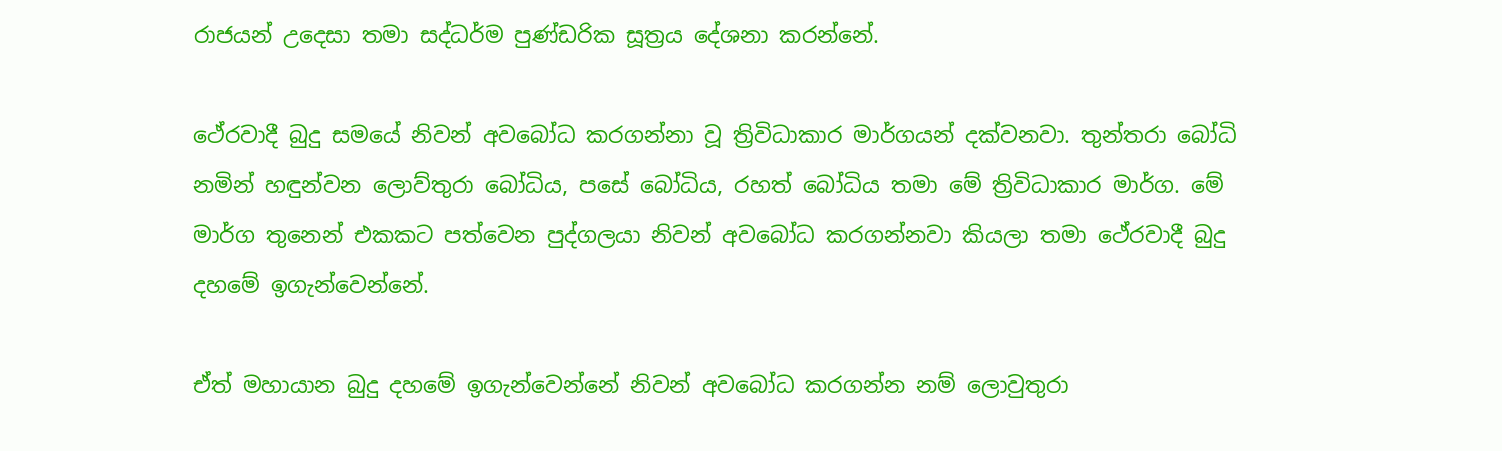රාජයන් උදෙසා තමා සද්ධර්ම පුණ්ඩරික සූත්‍රය දේශනා කරන්නේ.

ථේරවාදී බුදු සමයේ නිවන් අවබෝධ කරගන්නා වූ ත්‍රිවිධාකාර මාර්ගයන් දක්වනවා. තුන්තරා බෝධි නමින් හඳුන්වන ලොව්තුරා බෝධිය, පසේ බෝධිය, රහත් බෝධිය තමා මේ ත්‍රිවිධාකාර මාර්ග. මේ මාර්ග තුනෙන් එකකට පත්වෙන පුද්ගලයා නිවන් අවබෝධ කරගන්නවා කියලා තමා ථේරවාදී බුදු දහමේ ඉගැන්වෙන්නේ.

ඒත් මහායාන බුදු දහමේ ඉගැන්වෙන්නේ නිවන් අවබෝධ කරගන්න නම් ලොවුතුරා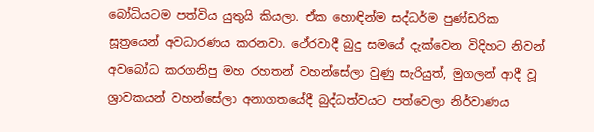බෝධියටම පත්විය යුතුයි කියලා. ඒක හොඳින්ම සද්ධර්ම පුණ්ඩරික සූත්‍රයෙන් අවධාරණය කරනවා. ථේරවාදී බුදු සමයේ දැක්වෙන විදිහට නිවන් අවබෝධ කරගනිපු මහ රහතන් වහන්සේලා වුණු සැරියුත්, මුගලන් ආදී වූ ශ්‍රාවකයන් වහන්සේලා අනාගතයේදී බුද්ධත්වයට පත්වෙලා නිර්වාණය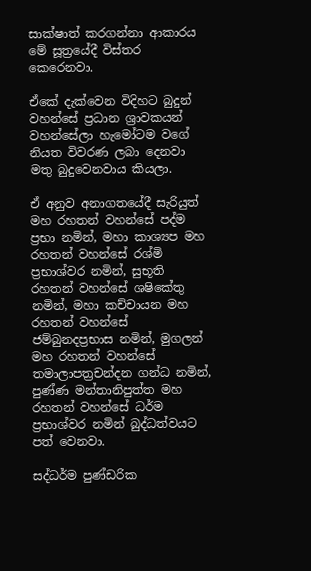සාක්ෂාත් කරගන්නා ආකාරය මේ සූත්‍රයේදී විස්තර කෙරෙනවා.

ඒකේ දැක්වෙන විදිහට බුදුන් වහන්සේ ප්‍රධාන ශ්‍රාවකයන් වහන්සේලා හැමෝටම වගේ නියත විවරණ ලබා දෙනවා මතු බුදුවෙනවාය කියලා.

ඒ අනුව අනාගතයේදී සැරියුත් මහ රහතන් වහන්සේ පද්ම ප්‍රභා නමින්, මහා කාශ්‍යප මහ රහතන් වහන්සේ රශ්මි ප්‍රභාශ්වර නමින්, සුභූති රහතන් වහන්සේ ශෂිකේතු නමින්, මහා කච්චායන මහ රහතන් වහන්සේ ජම්බුනදප්‍රභාස නමින්, මුගලන් මහ රහතන් වහන්සේ තමාලාපත්‍රචන්දන ගන්ධ නමින්, පුණ්ණ මන්තානිපුත්ත මහ රහතන් වහන්සේ ධර්ම ප්‍රභාශ්වර නමින් බුද්ධත්වයට පත් වෙනවා.

සද්ධර්ම පුණ්ඩරික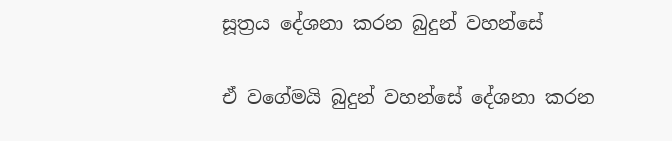සූත්‍රය දේශනා කරන බුදුන් වහන්සේ

ඒ වගේමයි බුදුන් වහන්සේ දේශනා කරන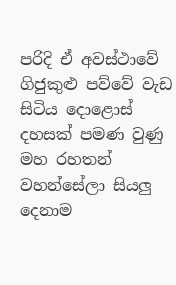පරිදි ඒ අවස්ථාවේ ගිජුකුළු පව්වේ වැඩ සිටිය දොළොස් දහසක් පමණ වුණු මහ රහතන් වහන්සේලා සියලු දෙනාම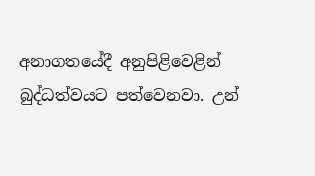අනාගතයේදී අනුපිළිවෙළින් බුද්ධත්වයට පත්වෙනවා. උන්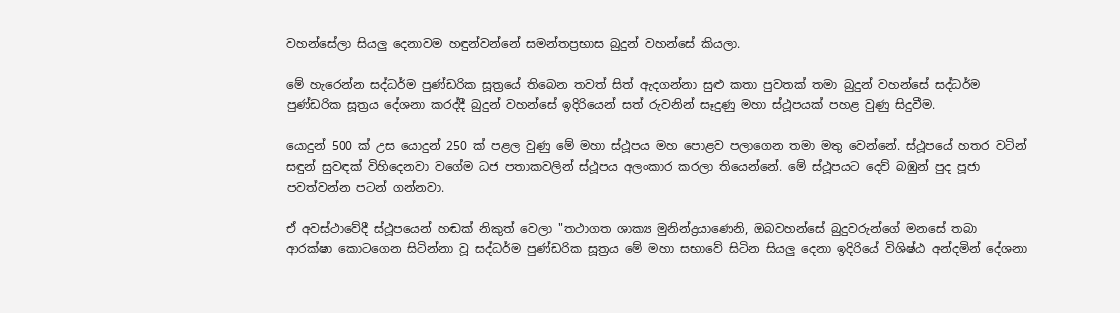වහන්සේලා සියලු දෙනාවම හඳුන්වන්නේ සමන්තප්‍රභාස බුදුන් වහන්සේ කියලා.

මේ හැරෙන්න සද්ධර්ම පුණ්ඩරික සූත්‍රයේ තිබෙන තවත් සිත් ඇදගන්නා සුළු කතා පුවතක් තමා බුදුන් වහන්සේ සද්ධර්ම පුණ්ඩරික සූත්‍රය දේශනා කරද්දී බුදුන් වහන්සේ ඉදිරියෙන් සත් රුවනින් සෑදුණු මහා ස්ථූපයක් පහළ වුණු සිදුවීම.

යොදුන් 500 ක් උස යොදුන් 250 ක් පළල වුණු මේ මහා ස්ථූපය මහ පොළව පලාගෙන තමා මතු වෙන්නේ. ස්ථූපයේ හතර වටින් සඳුන් සුවඳක් විහිදෙනවා වගේම ධජ පතාකවලින් ස්ථූපය අලංකාර කරලා තියෙන්නේ. මේ ස්ථූපයට දෙව් බඹුන් පුද පූජා පවත්වන්න පටන් ගන්නවා.

ඒ අවස්ථාවේදී ස්ථූපයෙන් හඬක් නිකුත් වෙලා "තථාගත ශාක්‍ය මුනින්ද්‍රයාණෙනි, ඔබවහන්සේ බුදුවරුන්ගේ මනසේ තබා ආරක්ෂා කොටගෙන සිටින්නා වූ සද්ධර්ම පුණ්ඩරික සූත්‍රය මේ මහා සභාවේ සිටින සියලු දෙනා ඉදිරියේ විශිෂ්ඨ අන්දමින් දේශනා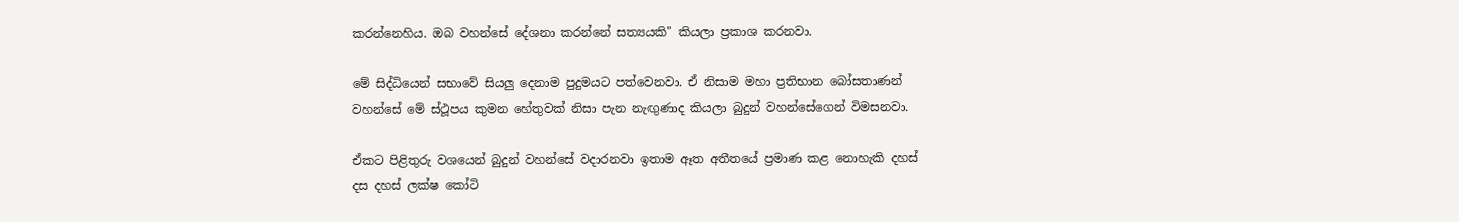කරන්නෙහිය. ඔබ වහන්සේ දේශනා කරන්නේ සත්‍යයකි" කියලා ප්‍රකාශ කරනවා.

මේ සිද්ධියෙන් සභාවේ සියලු දෙනාම පුදුමයට පත්වෙනවා. ඒ නිසාම මහා ප්‍රතිභාන බෝසතාණන් වහන්සේ මේ ස්ථූපය කුමන හේතුවක් නිසා පැන නැඟුණාද කියලා බුදුන් වහන්සේගෙන් විමසනවා.

ඒකට පිළිතුරු වශයෙන් බුදුන් වහන්සේ වදාරනවා ඉතාම ඈත අතීතයේ ප්‍රමාණ කළ නොහැකි දහස් දස දහස් ලක්ෂ කෝටි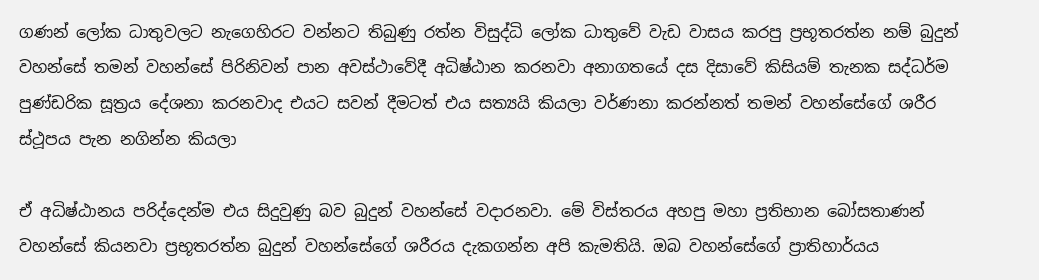ගණන් ලෝක ධාතුවලට නැගෙහිරට වන්නට තිබුණු රත්න විසුද්ධි ලෝක ධාතුවේ වැඩ වාසය කරපු ප්‍රභූතරත්න නම් බුදුන් වහන්සේ තමන් වහන්සේ පිරිනිවන් පාන අවස්ථාවේදී අධිෂ්ඨාන කරනවා අනාගතයේ දස දිසාවේ කිසියම් තැනක සද්ධර්ම පුණ්ඩරික සූත්‍රය දේශනා කරනවාද එයට සවන් දීමටත් එය සත්‍යයි කියලා වර්ණනා කරන්නත් තමන් වහන්සේගේ ශරීර ස්ථූපය පැන නගින්න කියලා

ඒ අධිෂ්ඨානය පරිද්දෙන්ම එය සිදුවුණු බව බුදුන් වහන්සේ වදාරනවා. මේ විස්තරය අහපු මහා ප්‍රතිභාන බෝසතාණන් වහන්සේ කියනවා ප්‍රභූතරත්න බුදුන් වහන්සේගේ ශරීරය දැකගන්න අපි කැමතියි. ඔබ වහන්සේගේ ප්‍රාතිහාර්යය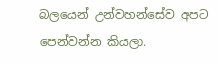බලයෙන් උන්වහන්සේව අපට පෙන්වන්න කියලා.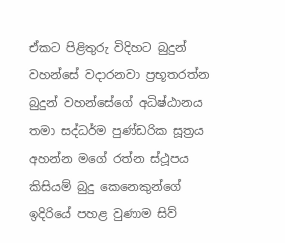ඒකට පිළිතුරු විදිහට බුදුන් වහන්සේ වදාරනවා ප්‍රභූතරත්න බුදුන් වහන්සේගේ අධිෂ්ඨානය තමා සද්ධර්ම පුණ්ඩරික සූත්‍රය අහන්න මගේ රත්න ස්ථූපය කිසියම් බුදු කෙනෙකුන්ගේ ඉදිරියේ පහළ වුණාම සිව්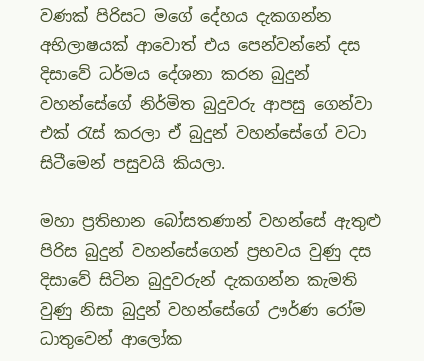වණක් පිරිසට මගේ දේහය දැකගන්න අභිලාෂයක් ආවොත් එය පෙන්වන්නේ දස දිසාවේ ධර්මය දේශනා කරන බුදුන් වහන්සේගේ නිර්මිත බුදුවරු ආපසු ගෙන්වා එක් රැස් කරලා ඒ බුදුන් වහන්සේගේ වටා සිටීමෙන් පසුවයි කියලා.

මහා ප්‍රතිභාන බෝසතණාන් වහන්සේ ඇතුළු පිරිස බුදුන් වහන්සේගෙන් ප්‍රභවය වුණු දස දිසාවේ සිටින බුදුවරුන් දැකගන්න කැමති වුණු නිසා බුදුන් වහන්සේගේ ඌර්ණ රෝම ධාතුවෙන් ආලෝක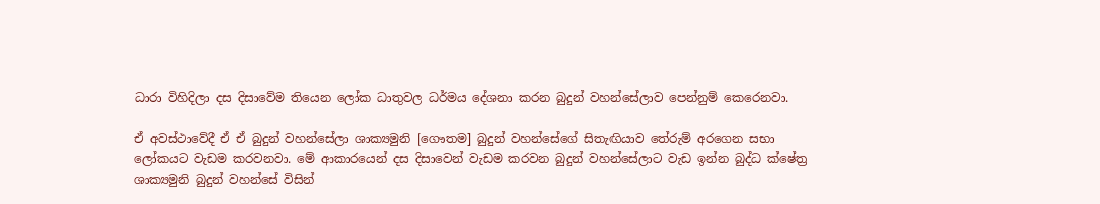ධාරා විහිදිලා දස දිසාවේම තියෙන ලෝක ධාතුවල ධර්මය දේශනා කරන බුදුන් වහන්සේලාව පෙන්නුම් කෙරෙනවා.

ඒ අවස්ථාවේදී ඒ ඒ බුදුන් වහන්සේලා ශාක්‍යමුනි [ගෞතම] බුදුන් වහන්සේගේ සිතැඟියාව තේරුම් අරගෙන සභා ලෝකයට වැඩම කරවනවා. මේ ආකාරයෙන් දස දිසාවෙන් වැඩම කරවන බුදුන් වහන්සේලාට වැඩ ඉන්න බුද්ධ ක්ෂේත්‍ර ශාක්‍යමුනි බුදුන් වහන්සේ විසින්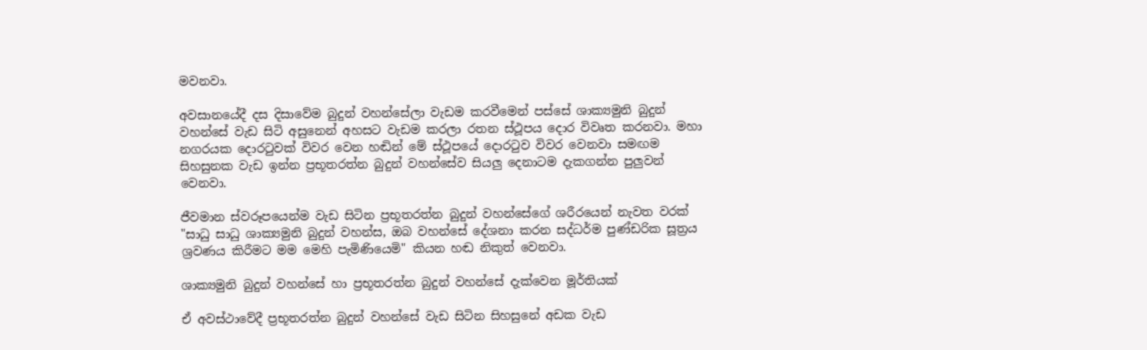මවනවා.

අවසානයේදී දස දිසාවේම බුදුන් වහන්සේලා වැඩම කරවීමෙන් පස්සේ ශාක්‍යමුනි බුදුන් වහන්සේ වැඩ සිටි අසුනෙන් අහසට වැඩම කරලා රතන ස්ථූපය දොර විවෘත කරනවා. මහා නගරයක දොරටුවක් විවර වෙන හඬින් මේ ස්ථූපයේ දොරටුව විවර වෙනවා සමඟම සිහසුනක වැඩ ඉන්න ප්‍රභූතරත්න බුදුන් වහන්සේව සියලු දෙනාටම දැකගන්න පුලුවන් වෙනවා.

ජීවමාන ස්වරූපයෙන්ම වැඩ සිටින ප්‍රභූතරත්න බුදුන් වහන්සේගේ ශරීරයෙන් නැවත වරක් "සාධු සාධු ශාක්‍යමුනි බුදුන් වහන්ස, ඔබ වහන්සේ දේශනා කරන සද්ධර්ම පුණ්ඩරික සූත්‍රය ශ්‍රවණය කිරීමට මම මෙහි පැමිණියෙමි" කියන හඬ නිකුත් වෙනවා.

ශාක්‍යමුනි බුදුන් වහන්සේ හා ප්‍රභූතරත්න බුදුන් වහන්සේ දැක්වෙන මූර්තියක්

ඒ අවස්ථාවේදී ප්‍රභූතරත්න බුදුන් වහන්සේ වැඩ සිටින සිහසුනේ අඩක වැඩ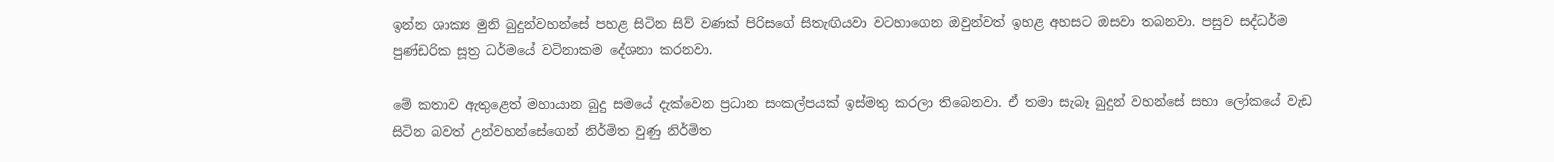ඉන්න ශාක්‍ය මුනි බුදුන්වහන්සේ පහළ සිටින සිව් වණක් පිරිසගේ සිතැඟියවා වටහාගෙන ඔවුන්වත් ඉහළ අහසට ඔසවා තබනවා. පසුව සද්ධර්ම පුණ්ඩරික සූත්‍ර ධර්මයේ වටිනාකම දේශනා කරනවා.

මේ කතාව ඇතුළෙත් මහායාන බුදු සමයේ දැක්වෙන ප්‍රධාන සංකල්පයක් ඉස්මතු කරලා තිබෙනවා. ඒ තමා සැබෑ බුදුන් වහන්සේ සභා ලෝකයේ වැඩ සිටින බවත් උන්වහන්සේගෙන් නිර්මිත වුණු නිර්මිත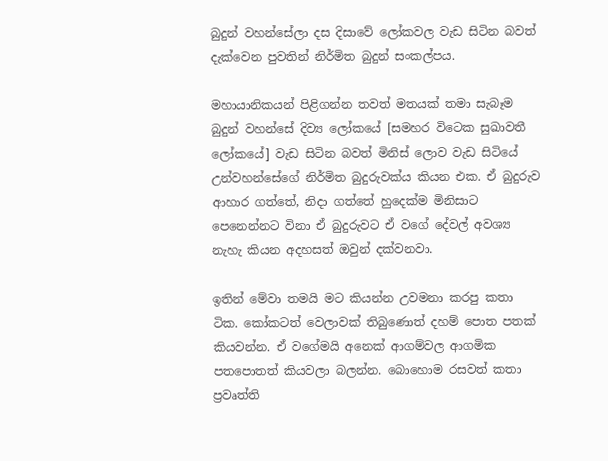බුදුන් වහන්සේලා දස දිසාවේ ලෝකවල වැඩ සිටින බවත් දැක්වෙන පුවතින් නිර්මිත බුදුන් සංකල්පය.

මහායානිකයන් පිළිගන්න තවත් මතයක් තමා සැබෑම බුදුන් වහන්සේ දිව්‍ය ලෝකයේ [සමහර විටෙක සුඛාවතී ලෝකයේ] වැඩ සිටින බවත් මිනිස් ලොව වැඩ සිටියේ උන්වහන්සේගේ නිර්මිත බුදුරුවක්ය කියන එක. ඒ බුදුරුව ආහාර ගත්තේ, නිදා ගත්තේ හුදෙක්ම මිනිසාට පෙනෙන්නට විනා ඒ බුදුරුවට ඒ වගේ දේවල් අවශ්‍ය නැහැ කියන අදහසත් ඔවුන් දක්වනවා.

ඉතින් මේවා තමයි මට කියන්න උවමනා කරපු කතා ටික. කෝකටත් වෙලාවක් තිබුණොත් දහම් පොත පතක් කියවන්න. ඒ වගේමයි අනෙක් ආගම්වල ආගමික පතපොතත් කියවලා බලන්න. බොහොම රසවත් කතා ප්‍රවෘත්ති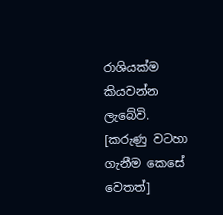රාශියක්ම කියවන්න ලැබේවි. [කරුණු වටහා ගැනීම කෙසේ වෙතත්]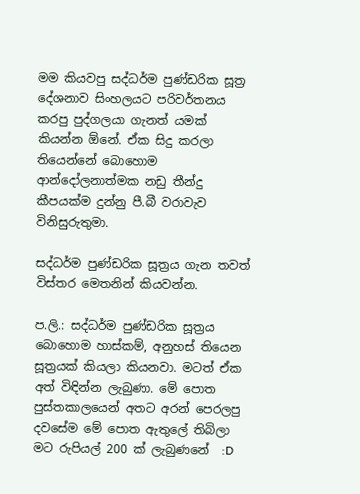මම කියවපු සද්ධර්ම පුණ්ඩරික සූත්‍ර දේශනාව සිංහලයට පරිවර්තනය කරපු පුද්ගලයා ගැනත් යමක් කියන්න ඕනේ. ඒක සිදු කරලා තියෙන්නේ බොහොම ආන්දෝලනාත්මක නඩු තීන්දු කීපයක්ම දුන්නු පී.බී වරාවැව විනිසුරුතුමා.

සද්ධර්ම පුණ්ඩරික සූත්‍රය ගැන තවත් විස්තර මෙතනින් කියවන්න.

ප.ලි.: සද්ධර්ම පුණ්ඩරික සූත්‍රය බොහොම හාස්කම්, අනුහස් තියෙන සූත්‍රයක් කියලා කියනවා. මටත් ඒක අත් විඳින්න ලැබුණා. මේ පොත පුස්තකාලයෙන් අතට අරන් පෙරලපු දවසේම මේ පොත ඇතුලේ තිබිලා මට රුපියල් 200 ක් ලැබුණනේ  :D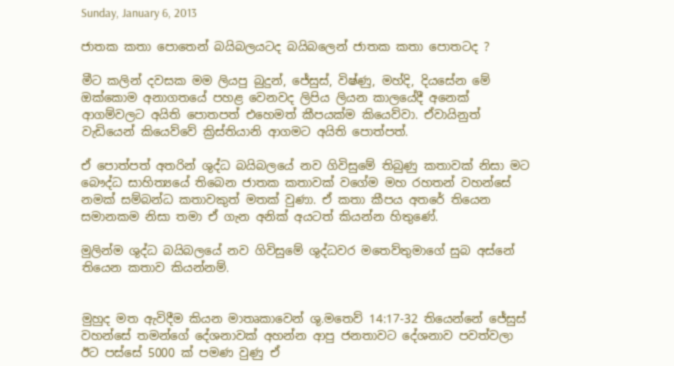Sunday, January 6, 2013

ජාතක කතා පොතෙන් බයිබලයටද බයිබලෙන් ජාතක කතා පොතටද ?

මීට කලින් දවසක මම ලියපු බුදුන්, ජේසුස්, විෂ්ණු, මහ්දි, දියසේන මේ ඔක්කොම අනාගතයේ පහළ වෙනවද ලිපිය ලියන කාලයේදී අනෙක් ආගම්වලට අයිති පොතපත් එහෙමත් කීපයක්ම කියෙව්වා. ඒවායිනුත් වැඩියෙන් කියෙව්වේ ක්‍රිස්තියානි ආගමට අයිති පොත්පත්.

ඒ පොත්පත් අතරින් ශුද්ධ බයිබලයේ නව ගිවිසුමේ තිබුණු කතාවක් නිසා මට බෞද්ධ සාහිත්‍යයේ තිබෙන ජාතක කතාවක් වගේම මහ රහතන් වහන්සේ නමක් සම්බන්ධ කතාවකුත් මතක් වුණා. ඒ කතා කීපය අතරේ තියෙන සමානකම නිසා තමා ඒ ගැන අනික් අයටත් කියන්න හිතුණේ.

මුලින්ම ශුද්ධ බයිබලයේ නව ගිවිසුමේ ශුද්ධවර මතෙව්තුමාගේ සුබ අස්නේ තියෙන කතාව කියන්නම්.


මුහුද මත ඇවිදීම කියන මාතෘකාවෙන් ශු.මතෙව් 14:17-32 තියෙන්නේ ජේසුස් වහන්සේ තමන්ගේ දේශනාවක් අහන්න ආපු ජනතාවට දේශනාව පවත්වලා ඊට පස්සේ 5000 ක් පමණ වුණු ඒ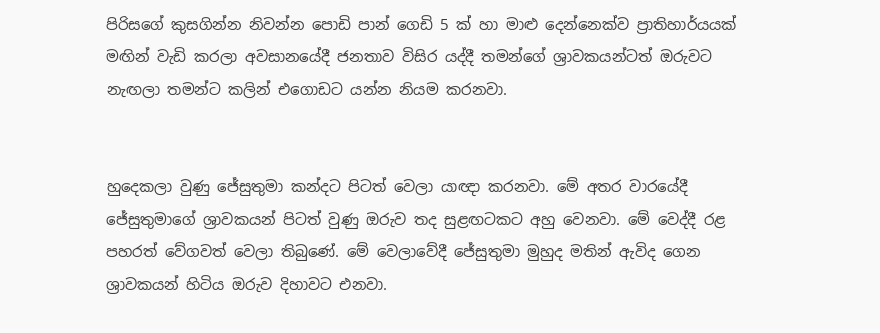පිරිසගේ කුසගින්න නිවන්න පොඩි පාන් ගෙඩි 5 ක් හා මාළු දෙන්නෙක්ව ප්‍රාතිහාර්යයක් මඟින් වැඩි කරලා අවසානයේදී ජනතාව විසිර යද්දී තමන්ගේ ශ්‍රාවකයන්ටත් ඔරුවට නැඟලා තමන්ට කලින් එගොඩට යන්න නියම කරනවා.


හුදෙකලා වුණු ජේසුතුමා කන්දට පිටත් වෙලා යාඥා කරනවා. මේ අතර වාරයේදී ජේසුතුමාගේ ශ්‍රාවකයන් පිටත් වුණු ඔරුව තද සුළඟටකට අහු වෙනවා. මේ වෙද්දී රළ පහරත් වේගවත් වෙලා තිබුණේ. මේ වෙලාවේදී ජේසුතුමා මුහුද මතින් ඇවිද ගෙන ශ්‍රාවකයන් හිටිය ඔරුව දිහාවට එනවා.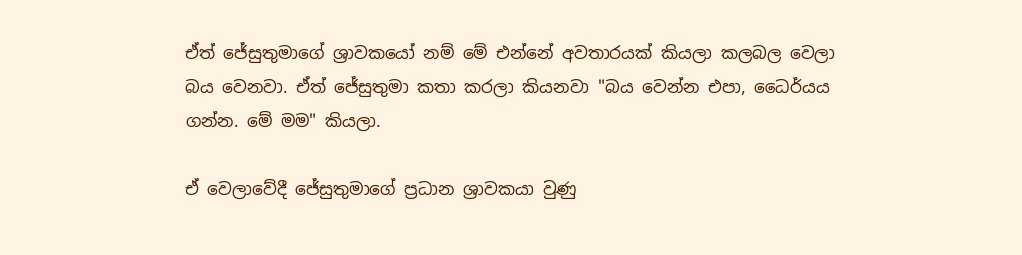ඒත් ජේසුතුමාගේ ශ්‍රාවකයෝ නම් මේ එන්නේ අවතාරයක් කියලා කලබල වෙලා බය වෙනවා. ඒත් ජේසුතුමා කතා කරලා කියනවා "බය වෙන්න එපා, ධෛර්යය ගන්න. මේ මම" කියලා.

ඒ වෙලාවේදී ජේසුතුමාගේ ප්‍රධාන ශ්‍රාවකයා වුණු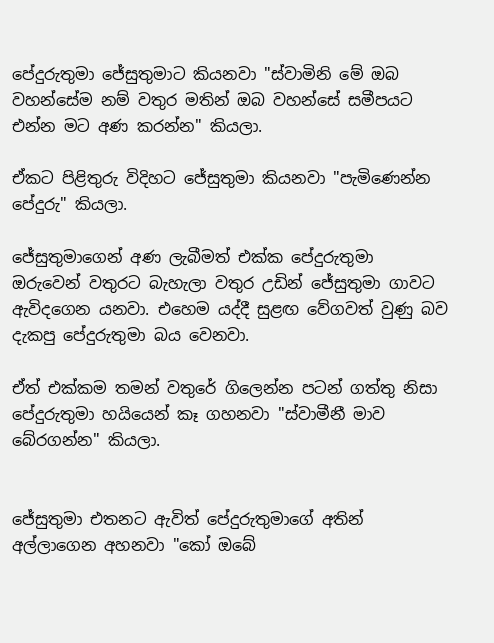පේදුරුතුමා ජේසුතුමාට කියනවා "ස්වාමිනි මේ ඔබ වහන්සේම නම් වතුර මතින් ඔබ වහන්සේ සමීපයට එන්න මට අණ කරන්න" කියලා.

ඒකට පිළිතුරු විදිහට ජේසුතුමා කියනවා "පැමිණෙන්න පේදුරු" කියලා.

ජේසුතුමාගෙන් අණ ලැබීමත් එක්ක පේදුරුතුමා ඔරුවෙන් වතුරට බැහැලා වතුර උඩින් ජේසුතුමා ගාවට ඇවිදගෙන යනවා. එහෙම යද්දී සුළඟ වේගවත් වුණු බව දැකපු පේදුරුතුමා බය වෙනවා.

ඒත් එක්කම තමන් වතුරේ ගිලෙන්න පටන් ගත්තු නිසා පේදුරුතුමා හයියෙන් කෑ ගහනවා "ස්වාමීනී මාව බේරගන්න" කියලා.


ජේසුතුමා එතනට ඇවිත් පේදුරුතුමාගේ අතින් අල්ලාගෙන අහනවා "කෝ ඔබේ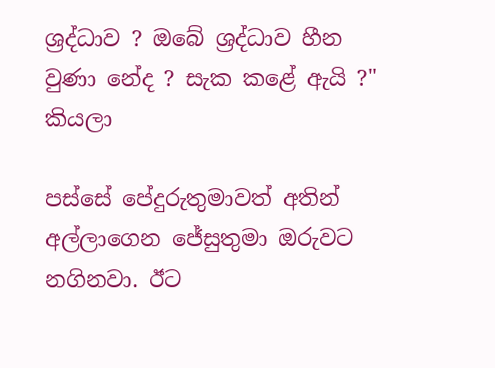ශ්‍රද්ධාව ? ඔබේ ශ්‍රද්ධාව හීන වුණා නේද ? සැක කළේ ඇයි ?" කියලා

පස්සේ පේදුරුතුමාවත් අතින් අල්ලාගෙන ජේසුතුමා ඔරුවට නගිනවා. ඊට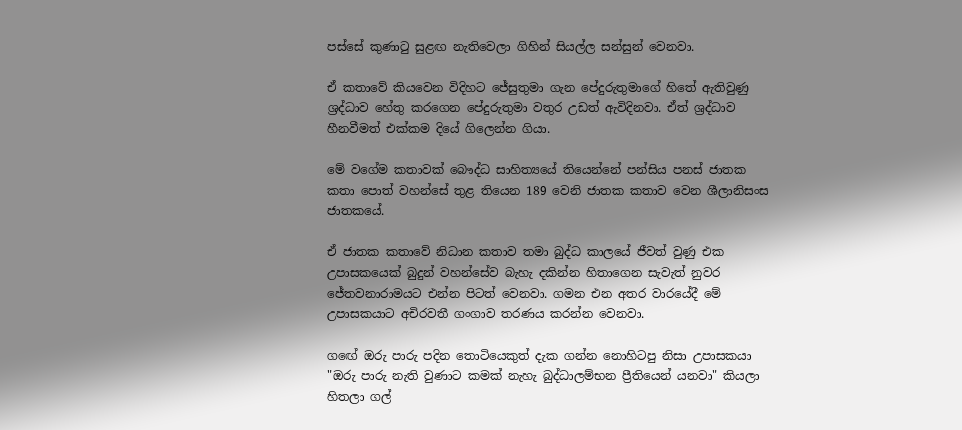පස්සේ කුණාටු සුළඟ නැතිවෙලා ගිහින් සියල්ල සන්සුන් වෙනවා.

ඒ කතාවේ කියවෙන විදිහට ජේසුතුමා ගැන පේදුරුතුමාගේ හිතේ ඇතිවුණු ශ්‍රද්ධාව හේතු කරගෙන පේදුරුතුමා වතුර උඩත් ඇවිදිනවා. ඒත් ශ්‍රද්ධාව හීනවීමත් එක්කම දියේ ගිලෙන්න ගියා.

මේ වගේම කතාවක් බෞද්ධ සාහිත්‍යයේ තියෙන්නේ පන්සිය පනස් ජාතක කතා පොත් වහන්සේ තුළ තියෙන 189 වෙනි ජාතක කතාව වෙන ශීලානිසංස ජාතකයේ.

ඒ ජාතක කතාවේ නිධාන කතාව තමා බුද්ධ කාලයේ ජීවත් වුණු එක උපාසකයෙක් බුදුන් වහන්සේව බැහැ දකින්න හිතාගෙන සැවැත් නුවර ජේතවනාරාමයට එන්න පිටත් වෙනවා. ගමන එන අතර වාරයේදී මේ උපාසකයාට අචිරවතී ගංගාව තරණය කරන්න වෙනවා.

ගඟේ ඔරු පාරු පදින තොටියෙකුත් දැක ගන්න නොහිටපු නිසා උපාසකයා "ඔරු පාරු නැති වුණාට කමක් නැහැ බුද්ධාලම්භන ප්‍රීතියෙන් යනවා" කියලා හිතලා ගල්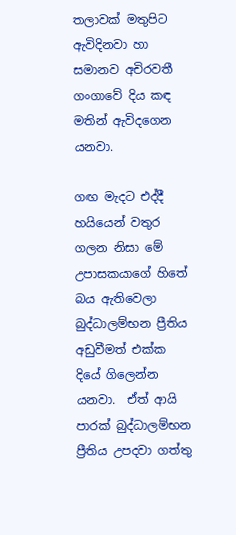තලාවක් මතුපිට ඇවිදිනවා හා සමානව අචිරවතී ගංගාවේ දිය කඳ මතින් ඇවිදගෙන යනවා.

ගඟ මැදට එද්දී හයියෙන් වතුර ගලන නිසා මේ උපාසකයාගේ හිතේ බය ඇතිවෙලා බුද්ධාලම්භන ප්‍රීතිය අඩුවීමත් එක්ක දියේ ගිලෙන්න යනවා.  ඒත් ආයි පාරක් බුද්ධාලම්භන ප්‍රීතිය උපදවා ගත්තු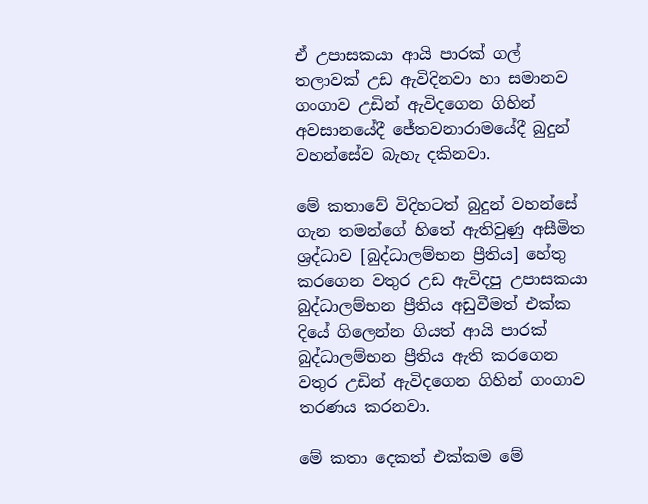ඒ උපාසකයා ආයි පාරක් ගල් තලාවක් උඩ ඇවිදිනවා හා සමානව ගංගාව උඩින් ඇවිදගෙන ගිහින් අවසානයේදී ජේතවනාරාමයේදී බුදුන් වහන්සේව බැහැ දකිනවා.

මේ කතාවේ විදිහටත් බුදුන් වහන්සේ ගැන තමන්ගේ හිතේ ඇතිවුණු අසීමිත ශ්‍රද්ධාව [බුද්ධාලම්භන ප්‍රීතිය] හේතු කරගෙන වතුර උඩ ඇවිදපු උපාසකයා බුද්ධාලම්භන ප්‍රීතිය අඩුවීමත් එක්ක දියේ ගිලෙන්න ගියත් ආයි පාරක් බුද්ධාලම්භන ප්‍රීතිය ඇති කරගෙන වතුර උඩින් ඇවිදගෙන ගිහින් ගංගාව තරණය කරනවා.

මේ කතා දෙකත් එක්කම මේ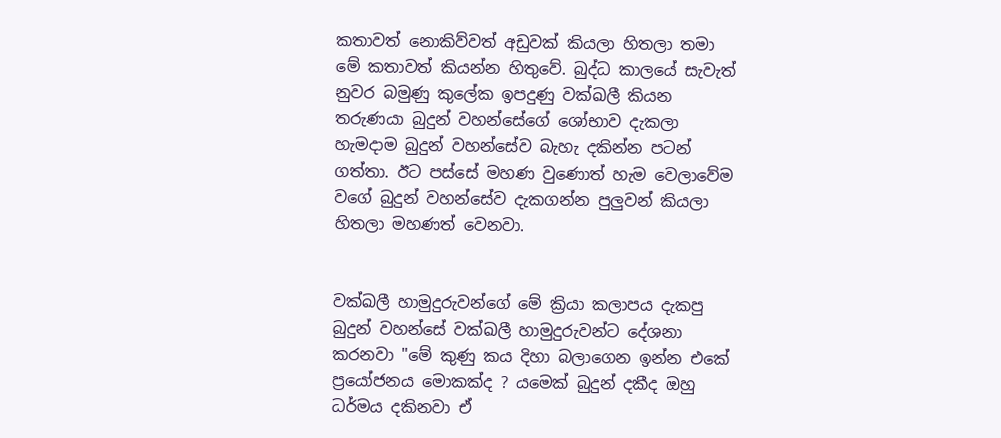කතාවත් නොකිව්වත් අඩුවක් කියලා හිතලා තමා මේ කතාවත් කියන්න හිතුවේ. බුද්ධ කාලයේ සැවැත් නුවර බමුණු කුලේක ඉපදුණු වක්ඛලී කියන තරුණයා බුදුන් වහන්සේගේ ශෝභාව දැකලා හැමදාම බුදුන් වහන්සේව බැහැ දකින්න පටන් ගත්තා. ඊට පස්සේ මහණ වුණොත් හැම වෙලාවේම වගේ බුදුන් වහන්සේව දැකගන්න පුලුවන් කියලා හිතලා මහණත් වෙනවා.


වක්ඛලී හාමුදුරුවන්ගේ මේ ක්‍රියා කලාපය දැකපු බුදුන් වහන්සේ වක්ඛලී හාමුදුරුවන්ට දේශනා කරනවා "මේ කුණු කය දිහා බලාගෙන ඉන්න එකේ ප්‍රයෝජනය මොකක්ද ? යමෙක් බුදුන් දකීද ඔහු ධර්මය දකිනවා ඒ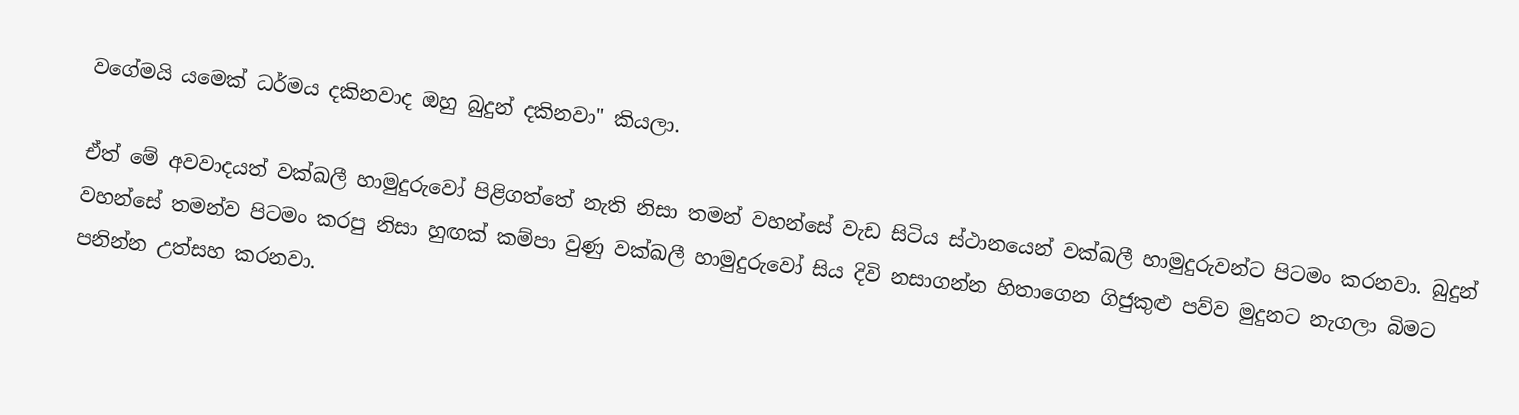වගේමයි යමෙක් ධර්මය දකිනවාද ඔහු බුදුන් දකිනවා" කියලා.

ඒත් මේ අවවාදයත් වක්ඛලී හාමුදුරුවෝ පිළිගත්තේ නැති නිසා තමන් වහන්සේ වැඩ සිටිය ස්ථානයෙන් වක්ඛලී හාමුදුරුවන්ට පිටමං කරනවා. බුදුන් වහන්සේ තමන්ව පිටමං කරපු නිසා හුඟක් කම්පා වුණු වක්ඛලී හාමුදුරුවෝ සිය දිවි නසාගන්න හිතාගෙන ගිජුකුළු පව්ව මුදුනට නැගලා බිමට පනින්න උත්සහ කරනවා.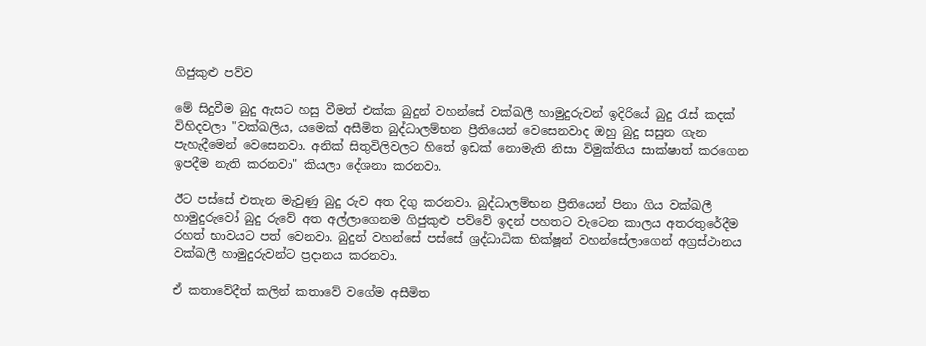ගිජුකුළු පව්ව

මේ සිදුවීම බුදු ඇසට හසු වීමත් එක්ක බුදුන් වහන්සේ වක්ඛලී හාමුදුරුවන් ඉදිරියේ බුදු රැස් කදක් විහිදවලා "වක්ඛලිය, යමෙක් අසීමිත බුද්ධාලම්භන ප්‍රීතියෙන් වෙසෙනවාද ඔහු බුදු සසුන ගැන පැහැදීමෙන් වෙසෙනවා. අනික් සිතුවිලිවලට හිතේ ඉඩක් නොමැති නිසා විමුක්තිය සාක්ෂාත් කරගෙන ඉපදීම නැති කරනවා" කියලා දේශනා කරනවා.

ඊට පස්සේ එතැන මැවුණු බුදු රුව අත දිගු කරනවා. බුද්ධාලම්භන ප්‍රීතියෙන් පිනා ගිය වක්ඛලී හාමුදුරුවෝ බුදු රුවේ අත අල්ලාගෙනම ගිජුකුළු පව්වේ ඉදන් පහතට වැටෙන කාලය අතරතුරේදීම රහත් භාවයට පත් වෙනවා. බුදුන් වහන්සේ පස්සේ ශ්‍රද්ධාධික භික්ෂූන් වහන්සේලාගෙන් අග්‍රස්ථානය වක්ඛලී හාමුදුරුවන්ට ප්‍රදානය කරනවා.

ඒ කතාවේදීත් කලින් කතාවේ වගේම අසීමිත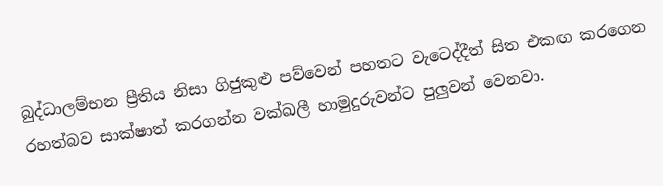බුද්ධාලම්භන ප්‍රීතිය නිසා ගිජුකුළු පව්වෙන් පහතට වැටෙද්දීත් සිත එකඟ කරගෙන රහත්බව සාක්ෂාත් කරගන්න වක්ඛලී හාමුදුරුවන්ට පුලුවන් වෙනවා.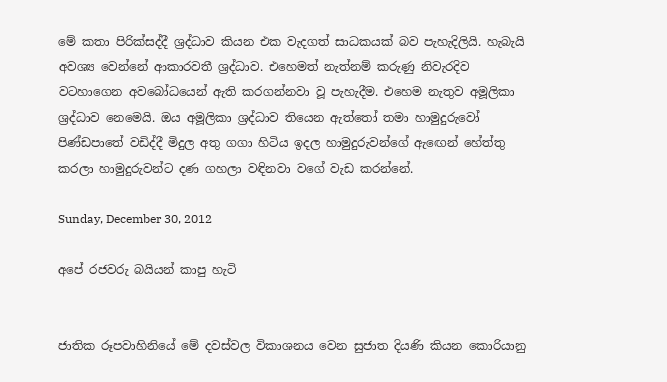මේ කතා පිරික්සද්දී ශ්‍රද්ධාව කියන එක වැදගත් සාධකයක් බව පැහැදිලියි. හැබැයි අවශ්‍ය වෙන්නේ ආකාරවතී ශ්‍රද්ධාව. එහෙමත් නැත්නම් කරුණු නිවැරදිව වටහාගෙන අවබෝධයෙන් ඇති කරගන්නවා වූ පැහැදීම. එහෙම නැතුව අමූලිකා ශ්‍රද්ධාව නෙමෙයි. ඔය අමූලිකා ශ්‍රද්ධාව තියෙන ඇත්තෝ තමා හාමුදුරුවෝ පිණ්ඩපාතේ වඩිද්දී මිදුල අතු ගගා හිටිය ඉදල හාමුදුරුවන්ගේ ඇඟෙන් හේත්තු කරලා හාමුදුරුවන්ට දණ ගහලා වඳිනවා වගේ වැඩ කරන්නේ.

Sunday, December 30, 2012

අපේ රජවරු බයියන් කාපු හැටි


ජාතික රූපවාහිනියේ මේ දවස්වල විකාශනය වෙන සුජාත දියණි කියන කොරියානු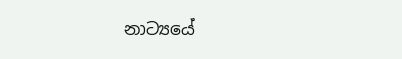නාට්‍යයේ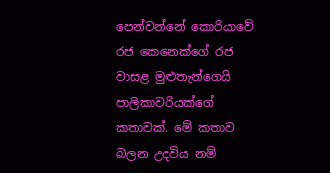පෙන්වන්නේ කොරියාවේ රජ කෙනෙක්ගේ රජ වාසළ මුළුතැන්ගෙයි පාලිකාවරියක්ගේ කතාවක්. මේ කතාව බලන උදවිය නම්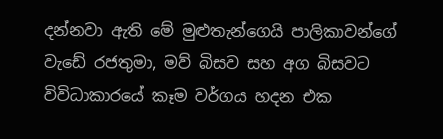දන්නවා ඇති මේ මුළුතැන්ගෙයි පාලිකාවන්ගේ වැඩේ රජතුමා, මව් බිසව සහ අග බිසවට විවිධාකාරයේ කෑම වර්ගය හදන එක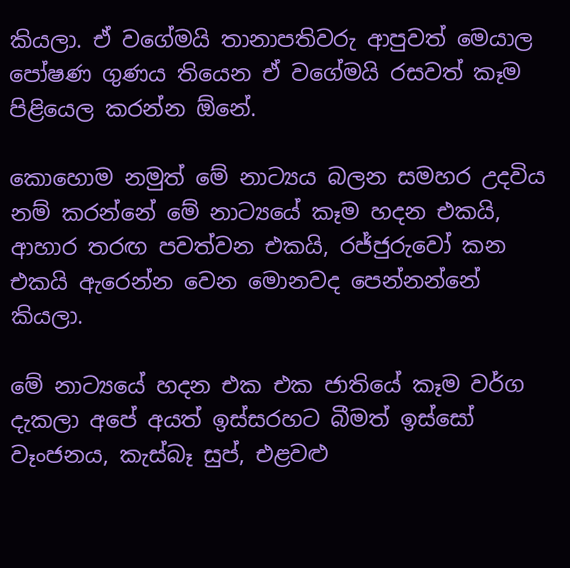කියලා. ඒ වගේමයි තානාපතිවරු ආපුවත් මෙයාල පෝෂණ ගුණය තියෙන ඒ වගේමයි රසවත් කෑම පිළියෙල කරන්න ඕනේ.

කොහොම නමුත් මේ නාට්‍යය බලන සමහර උදවිය නම් කරන්නේ මේ නාට්‍යයේ කෑම හදන එකයි, ආහාර තරඟ පවත්වන එකයි, රජ්ජුරුවෝ කන එකයි ඇරෙන්න වෙන මොනවද පෙන්නන්නේ කියලා.

මේ නාට්‍යයේ හදන එක එක ජාතියේ කෑම වර්ග දැකලා අපේ අයත් ඉස්සරහට බීමත් ඉස්සෝ වෑංජනය, කැස්බෑ සුප්, එළවළු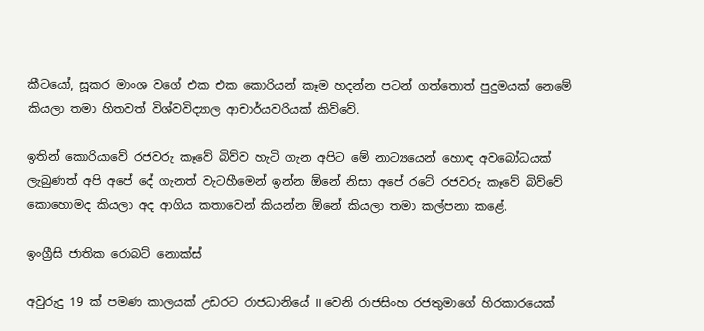කීටයෝ, සූකර මාංශ වගේ එක එක කොරියන් කෑම හදන්න පටන් ගත්තොත් පුදුමයක් නෙමේ කියලා තමා හිතවත් විශ්වවිද්‍යාල ආචාර්යවරියක් කිව්වේ.

ඉතින් කොරියාවේ රජවරු කෑවේ බිව්ව හැටි ගැන අපිට මේ නාට්‍යයෙන් හොඳ අවබෝධයක් ලැබුණත් අපි අපේ දේ ගැනත් වැටහීමෙන් ඉන්න ඕනේ නිසා අපේ රටේ රජවරු කෑවේ බිව්වේ කොහොමද කියලා අද ආගිය කතාවෙන් කියන්න ඕනේ කියලා තමා කල්පනා කළේ.

ඉංග්‍රීසි ජාතික රොබට් නොක්ස්

අවුරුදු 19 ක් පමණ කාලයක් උඩරට රාජධානියේ II වෙනි රාජසිංහ රජතුමාගේ හිරකාරයෙක්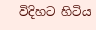විදිහට හිටිය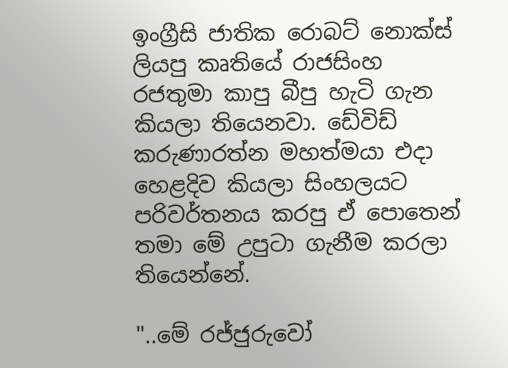ඉංග්‍රීසි ජාතික රොබට් නොක්ස් ලියපු කෘතියේ රාජසිංහ රජතුමා කාපු බීපු හැටි ගැන කියලා තියෙනවා. ඩේවිඩ් කරුණාරත්න මහත්මයා එදා හෙළදිව කියලා සිංහලයට පරිවර්තනය කරපු ඒ පොතෙන් තමා මේ උපුටා ගැනීම කරලා තියෙන්නේ.

"..මේ රජ්ජුරුවෝ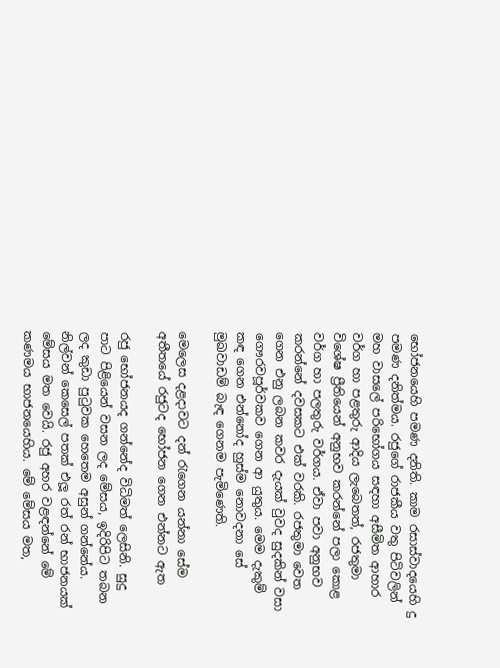භෝජනයෙහි පමණ දනිති. කාම රසාස්වාදයෙහි දු පමණ දනිත්මය. රජුගේ රාජකීය වතු පිටිවලින් මහ වාසලේ පරිභෝගය සඳහා අසීමිත ආහාර වර්ග හා පළතුරු ආදිය ලැබෙතත්, රජතුමා විශේෂ ප්‍රීතියෙන් අනුභව කරන්නේ පලා කොළ වර්ග හා පලතුරු වර්ගය. ඒවා පවා අනුභව කරන්නේ දවසකට එක් වරකි. රජතුමා වෙත ගෙන එනු ලබන කවර දැයක් වුවද සුදකින් වසා ගෞරවපූර්වකව ගෙන ආ යුතුය. මෙම දැකුම් කඳ ගෙන එන්නෝද හුස්ම නොවදනා සේ මුඛවාඩම් බැඳ ගෙනම පැමිණෙති.

මෙලෙස දළදාවට දන් රැගෙන යන්නා සේම අතීතයේ රජුටද භෝජන ගෙන එන්නට ඇත

රජු භෝජනයද ගන්නේද විධිමත් ලෙසිනි. සුදු පාට පිළියෙන් වසන ලද මේසය, ඉදිරිපිට තබන ලද කුඩා පුටුවක හෙතෙම අසුන් ගන්නේය. නිල්වන් කෙසෙල් පතක් එලූ රත් රන් භාජනයක් මේසය මත වෙයි. රජු අහර වළඳන්නේ මේ කණමය භාජනයෙහිය. මේ මේසය මත,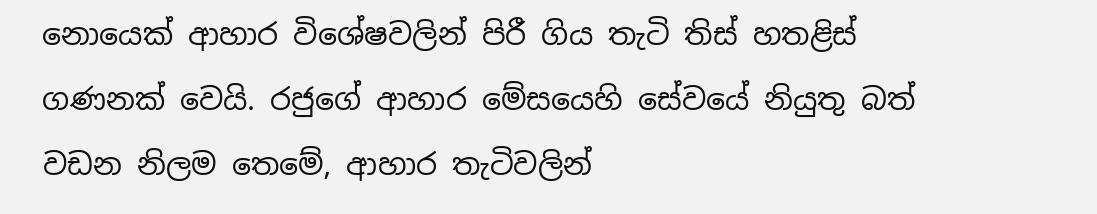නොයෙක් ආහාර විශේෂවලින් පිරී ගිය තැටි තිස් හතළිස් ගණනක් වෙයි. රජුගේ ආහාර මේසයෙහි සේවයේ නියුතු බත් වඩන නිලම තෙමේ, ආහාර තැටිවලින්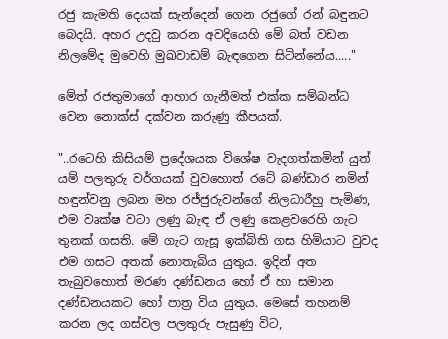රජු කැමති දෙයක් සැන්දෙන් ගෙන රජුගේ රන් බඳුනට බෙදයි. අහර උදවු කරන අවදියෙහි මේ බත් වඩන නිලමේද මුවෙහි මුඛවාඩම් බැඳගෙන සිටින්නේය....."

මේත් රජතුමාගේ ආහාර ගැනීමත් එක්ක සම්බන්ධ වෙන නොක්ස් දක්වන කරුණු කීපයක්.

"..රටෙහි කිසියම් ප්‍රදේශයක විශේෂ වැදගත්කමින් යුත් යම් පලතුරු වර්ගයක් වුවහොත් රටේ බණ්ඩාර නමින් හඳුන්වනු ලබන මහ රජ්ජුරුවන්ගේ නිලධාරීහු පැමිණ, එම වෘක්ෂ වටා ලණු බැඳ ඒ ලණු කෙළවරෙහි ගැට තුනක් ගසති. මේ ගැට ගැසූ ඉක්බිති ගස හිමියාට වුවද එම ගසට අතක් නොතැබිය යුතුය. ඉදින් අත තැබුවහොත් මරණ දණ්ඩනය හෝ ඒ හා සමාන දණ්ඩනයකට හෝ පාත්‍ර විය යුතුය. මෙසේ තහනම් කරන ලද ගස්වල පලතුරු පැසුණු විට,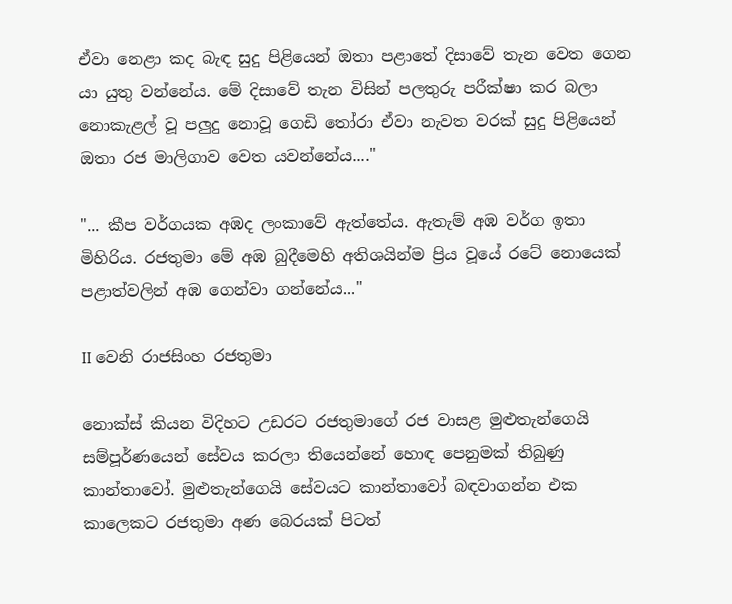ඒවා නෙළා කද බැඳ සුදු පිළියෙන් ඔතා පළාතේ දිසාවේ තැන වෙත ගෙන යා යුතු වන්නේය. මේ දිසාවේ තැන විසින් පලතුරු පරීක්ෂා කර බලා නොකැළල් වූ පලුදු නොවූ ගෙඩි තෝරා ඒවා නැවත වරක් සුදු පිළියෙන් ඔතා රජ මාලිගාව වෙත යවන්නේය...."

"... කීප වර්ගයක අඹද ලංකාවේ ඇත්තේය. ඇතැම් අඹ වර්ග ඉතා මිහිරිය. රජතුමා මේ අඹ බුදීමෙහි අතිශයින්ම ප්‍රිය වූයේ රටේ නොයෙක් පළාත්වලින් අඹ ගෙන්වා ගන්නේය..."

II වෙනි රාජසිංහ රජතුමා

නොක්ස් කියන විදිහට උඩරට රජතුමාගේ රජ වාසළ මුළුතැන්ගෙයි සම්පූර්ණයෙන් සේවය කරලා තියෙන්නේ හොඳ පෙනුමක් තිබුණු කාන්තාවෝ. මුළුතැන්ගෙයි සේවයට කාන්තාවෝ බඳවාගන්න එක කාලෙකට රජතුමා අණ බෙරයක් පිටත්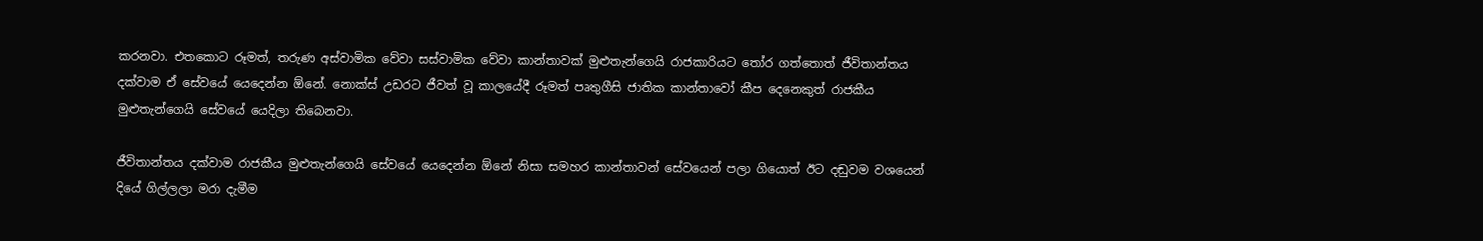කරනවා. එතකොට රූමත්, තරුණ අස්වාමික වේවා සස්වාමික වේවා කාන්තාවක් මුළුතැන්ගෙයි රාජකාරියට තෝර ගත්තොත් ජීවිතාන්තය දක්වාම ඒ සේවයේ යෙදෙන්න ඕනේ. නොක්ස් උඩරට ජීවත් වූ කාලයේදී රූමත් පෘතුගීසි ජාතික කාන්තාවෝ කීප දෙනෙකුත් රාජකීය මුළුතැන්ගෙයි සේවයේ යෙදිලා තිබෙනවා.

ජීවිතාන්තය දක්වාම රාජකීය මුළුතැන්ගෙයි සේවයේ යෙදෙන්න ඕනේ නිසා සමහර කාන්තාවන් සේවයෙන් පලා ගියොත් ඊට දඬුවම වශයෙන් දියේ ගිල්ලලා මරා දැමීම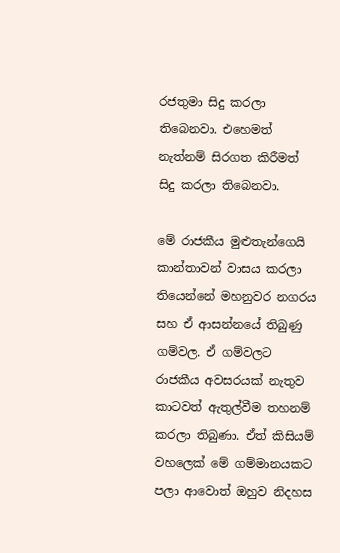රජතුමා සිදු කරලා තිබෙනවා. එහෙමත් නැත්නම් සිරගත කිරීමත් සිදු කරලා තිබෙනවා.

මේ රාජකීය මුළුතැන්ගෙයි කාන්තාවන් වාසය කරලා තියෙන්නේ මහනුවර නගරය සහ ඒ ආසන්නයේ තිබුණු ගම්වල. ඒ ගම්වලට රාජකීය අවසරයක් නැතුව කාටවත් ඇතුල්වීම තහනම් කරලා තිබුණා. ඒත් කිසියම් වහලෙක් මේ ගම්මානයකට පලා ආවොත් ඔහුව නිදහස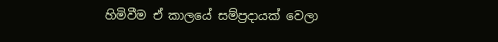හිමිවීම ඒ කාලයේ සම්ප්‍රදායක් වෙලා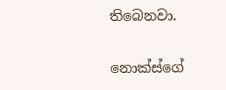තිබෙනවා.


නොක්ස්ගේ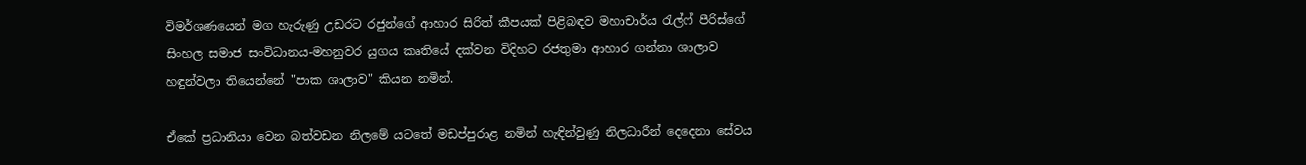විමර්ශණයෙන් මග හැරුණු උඩරට රජුන්ගේ ආහාර සිරිත් කීපයක් පිළිබඳව මහාචාර්ය රැල්ෆ් පීරිස්ගේ සිංහල සමාජ සංවිධානය-මහනුවර යුගය කෘතියේ දක්වන විදිහට රජතුමා ආහාර ගන්නා ශාලාව හඳුන්වලා තියෙන්නේ "පාක ශාලාව" කියන නමින්.

ඒකේ ප්‍රධානියා වෙන බත්වඩන නිලමේ යටතේ මඩප්පුරාළ නමින් හැඳින්වුණු නිලධාරීන් දෙදෙනා සේවය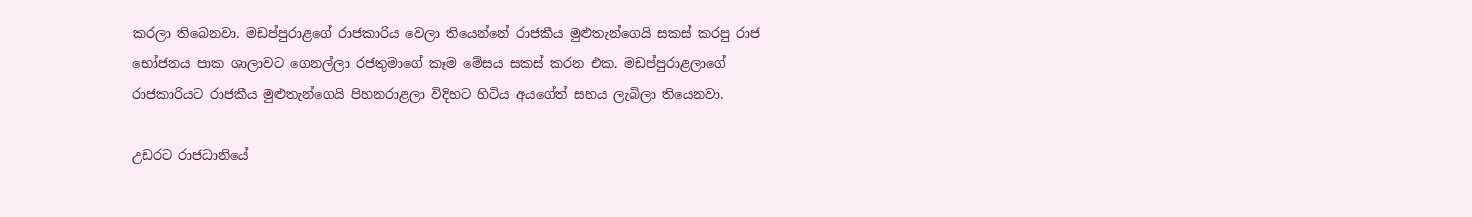කරලා තිබෙනවා. මඩප්පුරාළගේ රාජකාරිය වෙලා තියෙන්නේ රාජකීය මුළුතැන්ගෙයි සකස් කරපු රාජ භෝජනය පාක ශාලාවට ගෙනල්ලා රජතුමාගේ කෑම මේසය සකස් කරන එක. මඩප්පුරාළලාගේ රාජකාරියට රාජකීය මුළුතැන්ගෙයි පිහනරාළලා විදිහට හිටිය අයගේත් සහය ලැබිලා තියෙනවා.

උඩරට රාජධානියේ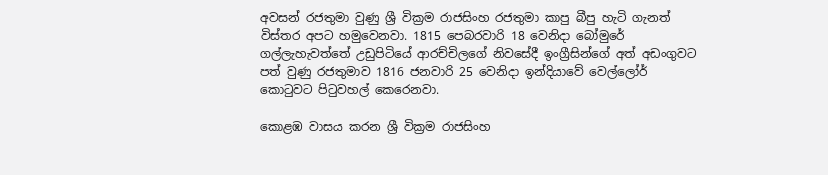අවසන් රජතුමා වුණු ශ්‍රී වික්‍රම රාජසිංහ රජතුමා කාපු බීපු හැටි ගැනත් විස්තර අපට හමුවෙනවා. 1815 පෙබරවාරි 18 වෙනිදා බෝමුරේ ගල්ලැහැවත්තේ උඩුපිටියේ ආරච්චිලගේ නිවසේදී ඉංග්‍රීසින්ගේ අත් අඩංගුවට පත් වුණු රජතුමාව 1816 ජනවාරි 25 වෙනිදා ඉන්දියාවේ වෙල්ලෝර් කොටුවට පිටුවහල් කෙරෙනවා.

කොළඹ වාසය කරන ශ්‍රී වික්‍රම රාජසිංහ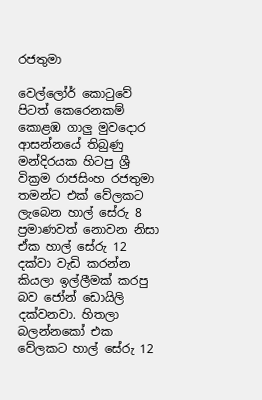රජතුමා

වෙල්ලෝර් කොටුවේ පිටත් කෙරෙනකම් කොළඹ ගාලු මුවදොර ආසන්නයේ තිබුණු මන්දිරයක හිටපු ශ්‍රී වික්‍රම රාජසිංහ රජතුමා තමන්ට එක් වේලකට ලැබෙන හාල් සේරු 8 ප්‍රමාණවත් නොවන නිසා ඒක හාල් සේරු 12 දක්වා වැඩි කරන්න කියලා ඉල්ලීමක් කරපු බව ජෝන් ඩොයිලි දක්වනවා. හිතලා බලන්නකෝ එක වේලකට හාල් සේරු 12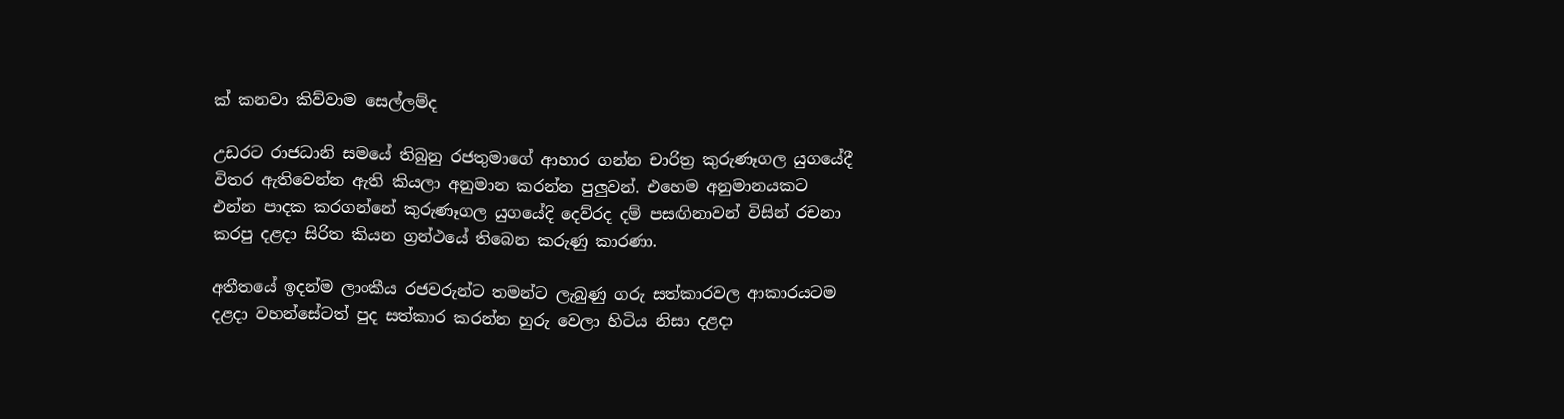ක් කනවා කිව්වාම සෙල්ලම්ද

උඩරට රාජධානි සමයේ තිබුනු රජතුමාගේ ආහාර ගන්න චාරිත්‍ර කුරුණෑගල යුගයේදී විතර ඇතිවෙන්න ඇති කියලා අනුමාන කරන්න පුලුවන්. එහෙම අනුමානයකට එන්න පාදක කරගන්නේ කුරුණෑගල යුගයේදි දෙව්රද දම් පසඟිනාවන් විසින් රචනා කරපු දළදා සිරිත කියන ග්‍රන්ථයේ තිබෙන කරුණු කාරණා.

අතීතයේ ඉදන්ම ලාංකීය රජවරුන්ට තමන්ට ලැබුණු ගරු සත්කාරවල ආකාරයටම දළදා වහන්සේටත් පුද සත්කාර කරන්න හුරු වෙලා හිටිය නිසා දළදා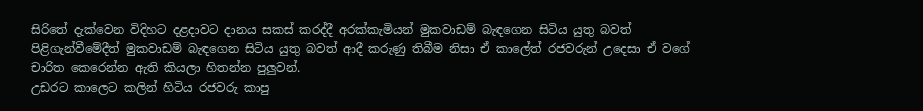සිරිතේ දැක්වෙන විදිහට දළදාවට දානය සකස් කරද්දී අරක්කැමියන් මුකවාඩම් බැඳගෙන සිටිය යුතු බවත් පිළිගැන්වීමේදීත් මුකවාඩම් බැඳගෙන සිටිය යුතු බවත් ආදී කරුණු තිබීම නිසා ඒ කාලේත් රජවරුන් උදෙසා ඒ වගේ චාරිත කෙරෙන්න ඇති කියලා හිතන්න පුලුවන්.
උඩරට කාලෙට කලින් හිටිය රජවරු කාපු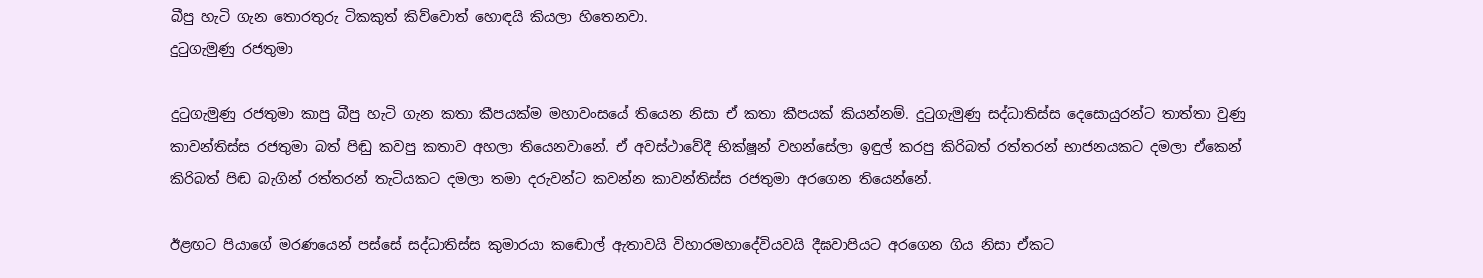බීපු හැටි ගැන තොරතුරු ටිකකුත් කිව්වොත් හොඳයි කියලා හිතෙනවා.
දුටුගැමුණු රජතුමා

දුටුගැමුණු රජතුමා කාපු බීපු හැටි ගැන කතා කීපයක්ම මහාවංසයේ තියෙන නිසා ඒ කතා කීපයක් කියන්නම්. දුටුගැමුණු සද්ධාතිස්ස දෙසොයුරන්ට තාත්තා වුණු කාවන්තිස්ස රජතුමා බත් පිඬු කවපු කතාව අහලා තියෙනවානේ. ඒ අවස්ථාවේදී භික්ෂූන් වහන්සේලා ඉඳුල් කරපු කිරිබත් රත්තරන් භාජනයකට දමලා ඒකෙන් කිරිබත් පිඬ බැගින් රත්තරන් තැටියකට දමලා තමා දරුවන්ට කවන්න කාවන්තිස්ස රජතුමා අරගෙන තියෙන්නේ.

ඊළඟට පියාගේ මරණයෙන් පස්සේ සද්ධාතිස්ස කුමාරයා කඬොල් ඇතාවයි විහාරමහාදේවියවයි දීඝවාපියට අරගෙන ගිය නිසා ඒකට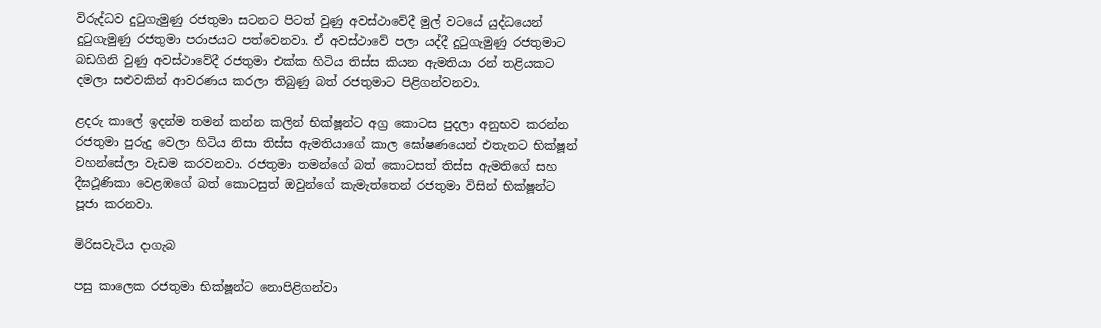විරුද්ධව දුටුගැමුණු රජතුමා සටනට පිටත් වුණු අවස්ථාවේදී මුල් වටයේ යුද්ධයෙන් දුටුගැමුණු රජතුමා පරාජයට පත්වෙනවා. ඒ අවස්ථාවේ පලා යද්දී දුටුගැමුණු රජතුමාට බඩගිනි වුණු අවස්ථාවේදී රජතුමා එක්ක හිටිය තිස්ස කියන ඇමතියා රන් තළියකට දමලා සළුවකින් ආවරණය කරලා තිබුණු බත් රජතුමාට පිළිගන්වනවා.

ළදරු කාලේ ඉදන්ම තමන් කන්න කලින් භික්ෂූන්ට අග්‍ර කොටස පුදලා අනුභව කරන්න රජතුමා පුරුදු වෙලා හිටිය නිසා තිස්ස ඇමතියාගේ කාල ඝෝෂණයෙන් එතැනට භික්ෂූන් වහන්සේලා වැඩම කරවනවා. රජතුමා තමන්ගේ බත් කොටසත් තිස්ස ඇමතිගේ සහ දීඝථූණිකා වෙළඹගේ බත් කොටසුත් ඔවුන්ගේ කැමැත්තෙන් රජතුමා විසින් භික්ෂූන්ට පූජා කරනවා.

මිරිසවැටිය දාගැබ

පසු කාලෙක රජතුමා භික්ෂූන්ට නොපිළිගන්වා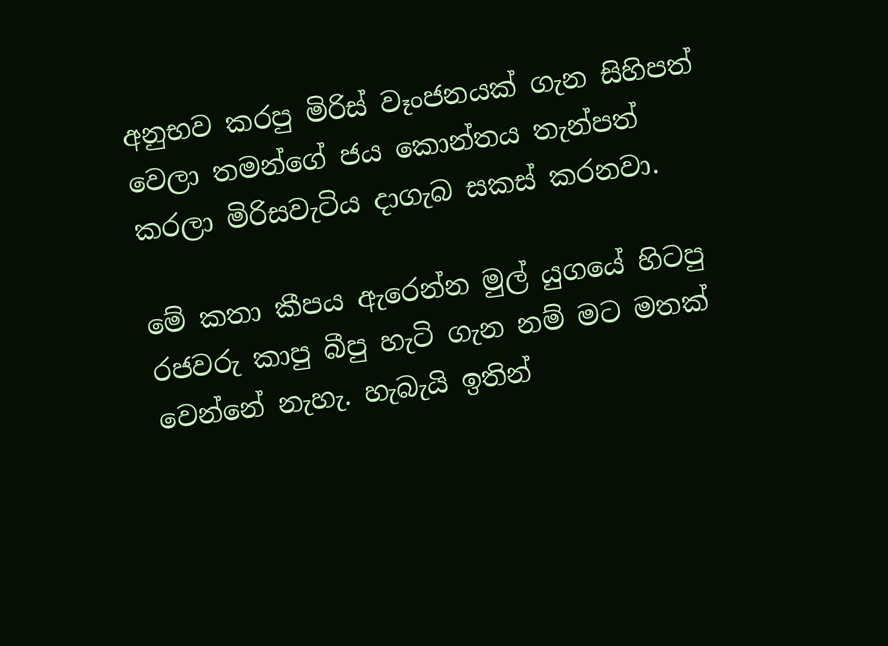අනුභව කරපු මිරිස් වෑංජනයක් ගැන සිහිපත් වෙලා තමන්ගේ ජය කොන්තය තැන්පත් කරලා මිරිසවැටිය දාගැබ සකස් කරනවා.

මේ කතා කීපය ඇරෙන්න මුල් යුගයේ හිටපු රජවරු කාපු බීපු හැටි ගැන නම් මට මතක් වෙන්නේ නැහැ. හැබැයි ඉතින්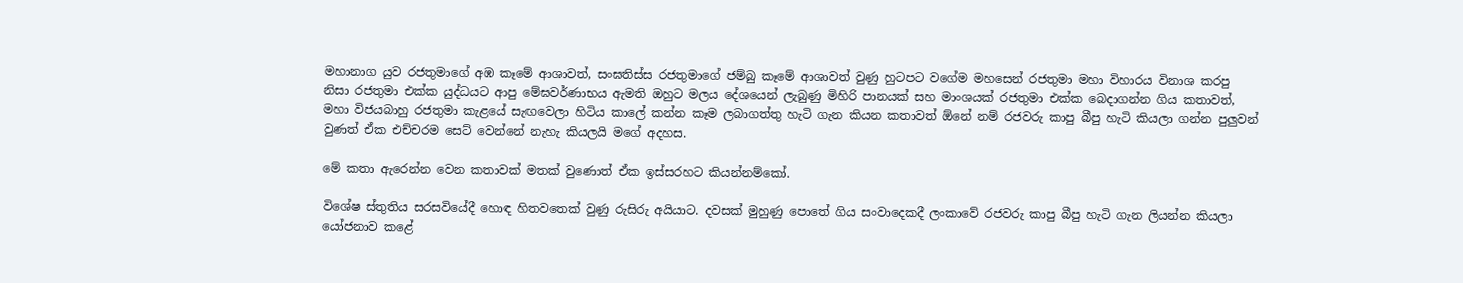මහානාග යුව රජතුමාගේ අඹ කෑමේ ආශාවත්, සංඝතිස්ස රජතුමාගේ ජම්බු කෑමේ ආශාවත් වුණු හුටපට වගේම මහසෙන් රජතුමා මහා විහාරය විනාශ කරපු නිසා රජතුමා එක්ක යුද්ධයට ආපු මේඝවර්ණාභය ඇමති ඔහුට මලය දේශයෙන් ලැබුණු මිහිරි පානයක් සහ මාංශයක් රජතුමා එක්ක බෙදාගන්න ගිය කතාවත්, මහා විජයබාහු රජතුමා කැළයේ සැඟවෙලා හිටිය කාලේ කන්න කෑම ලබාගත්තු හැටි ගැන කියන කතාවත් ඕනේ නම් රජවරු කාපු බීපු හැටි කියලා ගන්න පුලුවන් වුණත් ඒක එච්චරම සෙට් වෙන්නේ නැහැ කියලයි මගේ අදහස.

මේ කතා ඇරෙන්න වෙන කතාවක් මතක් වුණොත් ඒක ඉස්සරහට කියන්නම්කෝ.

විශේෂ ස්තුතිය සරසවියේදී හොඳ හිතවතෙක් වුණු රුසිරු අයියාට. දවසක් මුහුණු පොතේ ගිය සංවාදෙකදී ලංකාවේ රජවරු කාපු බීපු හැටි ගැන ලියන්න කියලා යෝජනාව කළේ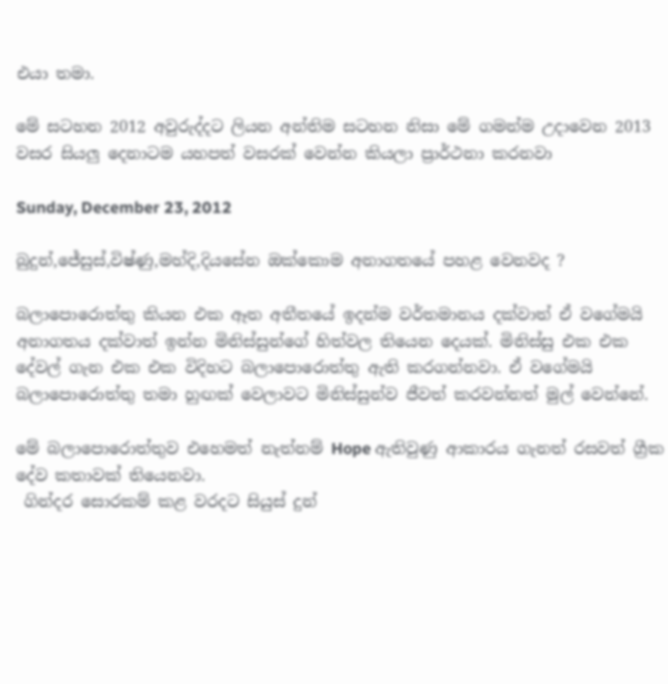එයා තමා.

මේ සටහන 2012 අවුරුද්දට ලියන අන්තිම සටහන නිසා මේ ගමන්ම උදාවෙන 2013 වසර සියලු දෙනාටම යහපත් වසරක් වෙන්න කියලා ප්‍රාර්ථනා කරනවා

Sunday, December 23, 2012

බුදුන්,ජේසුස්,විෂ්ණු,මහ්දි,දියසේන ඔක්කොම අනාගතයේ පහළ වෙනවද ?

බලාපොරොත්තු කියන එක ඈත අතීතයේ ඉදන්ම වර්තමානය දක්වාත් ඒ වගේමයි අනාගතය දක්වාත් ඉන්න මිනිස්සුන්ගේ හිත්වල තියෙන දෙයක්. මිනිස්සු එක එක දේවල් ගැන එක එක විදිහට බලාපොරොත්තු ඇති කරගන්නවා. ඒ වගේමයි බලාපොරොත්තු තමා හුඟක් වෙලාවට මිනිස්සුන්ව ජීවත් කරවන්නත් මුල් වෙන්නේ.

මේ බලාපොරොත්තුව එහෙමත් නැත්නම් Hope ඇතිවුණු ආකාරය ගැනත් රසවත් ග්‍රීක දේව කතාවක් තියෙනවා.
 ගින්දර සොරකම් කළ වරදට සියුස් දුන්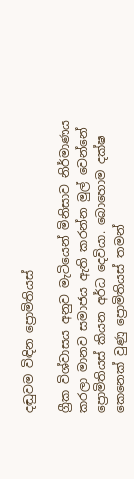දඬුවම විඳින ප්‍රොමිතියස්

ග්‍රීක විශ්වාසය අනුව මැටියෙන් මිනිසාව නිර්මාණය කරලා මානව සමාජය ඇති කරන්න මුල් වෙන්නේ ප්‍රොමිතියස් කියන අර්ධ දෙවියා. බොහොම දක්ෂ කෙනෙක් වුණු ප්‍රොමිතියස් තමන්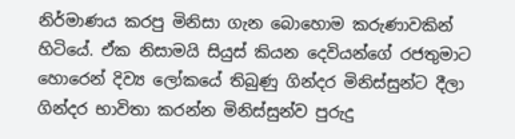නිර්මාණය කරපු මිනිසා ගැන බොහොම කරුණාවකින් හිටියේ. ඒක නිසාමයි සියුස් කියන දෙවියන්ගේ රජතුමාට හොරෙන් දිව්‍ය ලෝකයේ තිබුණු ගින්දර මිනිස්සුන්ට දීලා ගින්දර භාවිතා කරන්න මිනිස්සුන්ව පුරුදු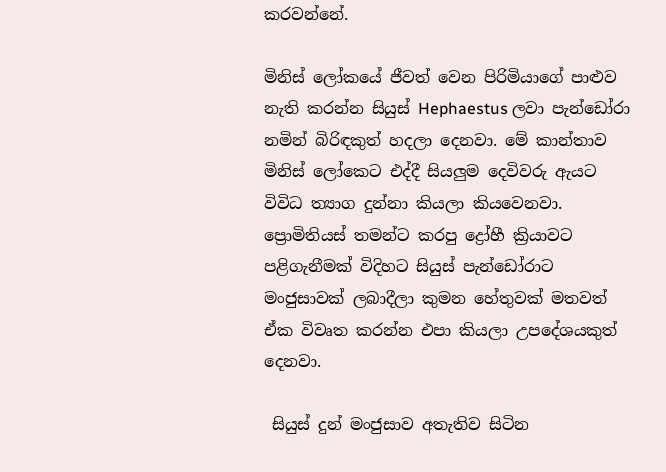කරවන්නේ.

මිනිස් ලෝකයේ ජීවත් වෙන පිරිමියාගේ පාළුව නැති කරන්න සියුස් Hephaestus ලවා පැන්ඩෝරා නමින් බිරිඳකුත් හදලා දෙනවා. මේ කාන්තාව මිනිස් ලෝකෙට එද්දී සියලුම දෙවිවරු ඇ‍යට විවිධ ත්‍යාග දුන්නා කියලා කියවෙනවා. ප්‍රොමිතියස් තමන්ට කරපු ද්‍රෝහී ක්‍රියාවට පළිගැනීමක් විදිහට සියුස් පැන්ඩෝරාට මංජුසාවක් ලබාදීලා කුමන හේතුවක් මතවත් ඒක විවෘත කරන්න එපා කියලා උපදේශයකුත් දෙනවා.

 සියුස් දුන් මංජුසාව අතැතිව සිටින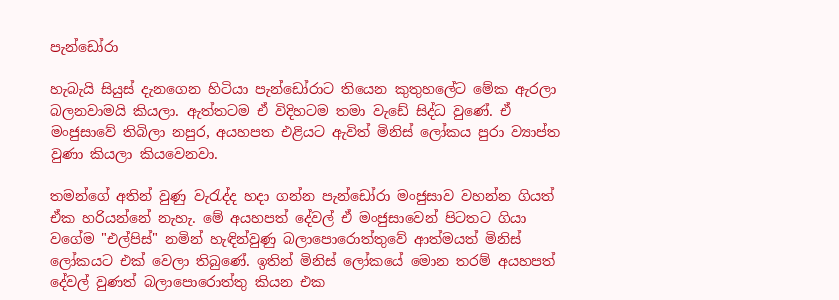පැන්ඩෝරා

හැබැයි සියුස් දැනගෙන හිටියා පැන්ඩෝරාට තියෙන කුතුහලේට මේක ඇරලා බලනවාමයි කියලා. ඇත්තටම ඒ විදිහටම තමා වැඩේ සිද්ධ වුණේ. ඒ මංජුසාවේ තිබිලා නපුර, අයහපත එළියට ඇවිත් මිනිස් ලෝකය පුරා ව්‍යාප්ත වුණා කියලා කියවෙනවා.

තමන්ගේ අතින් වුණු වැරැද්ද හදා ගන්න පැන්ඩෝරා මංජුසාව වහන්න ගියත් ඒක හරියන්නේ නැහැ. මේ අයහපත් දේවල් ඒ මංජුසාවෙන් පිටතට ගියා වගේම "එල්පිස්" නමින් හැඳින්වුණු බලාපොරොත්තුවේ ආත්මයත් මිනිස් ලෝකයට එක් වෙලා තිබුණේ. ඉතින් මිනිස් ලෝකයේ මොන තරම් අයහපත් දේවල් වුණත් බලාපොරොත්තු කියන එක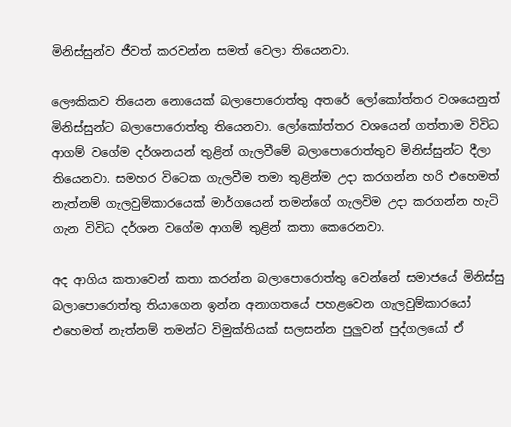මිනිස්සුන්ව ජීවත් කරවන්න සමත් වෙලා තියෙනවා.

ලෞකිකව තියෙන නොයෙක් බලාපොරොත්තු අතරේ ලෝකෝත්තර වශයෙනුත් මිනිස්සුන්ට බලාපොරොත්තු තියෙනවා. ලෝකෝත්තර වශයෙන් ගත්තාම විවිධ ආගම් වගේම දර්ශනයන් තුළින් ගැලවීමේ බලාපොරොත්තුව මිනිස්සුන්ට දීලා තියෙනවා. සමහර විටෙක ගැලවීම තමා තුළින්ම උදා කරගන්න හරි එහෙමත් නැත්නම් ගැලවුම්කාරයෙක් මාර්ගයෙන් තමන්ගේ ගැලවිම උදා කරගන්න හැටි ගැන විවිධ දර්ශන වගේම ආගම් තුළින් කතා කෙරෙනවා.

අද ආගිය කතාවෙන් කතා කරන්න බලාපොරොත්තු වෙන්නේ සමාජයේ මිනිස්සු බලාපොරොත්තු තියාගෙන ඉන්න අනාගතයේ පහළවෙන ගැලවුම්කාරයෝ එහෙමත් නැත්නම් තමන්ට විමුක්තියක් සලසන්න පුලුවන් පුද්ගලයෝ ඒ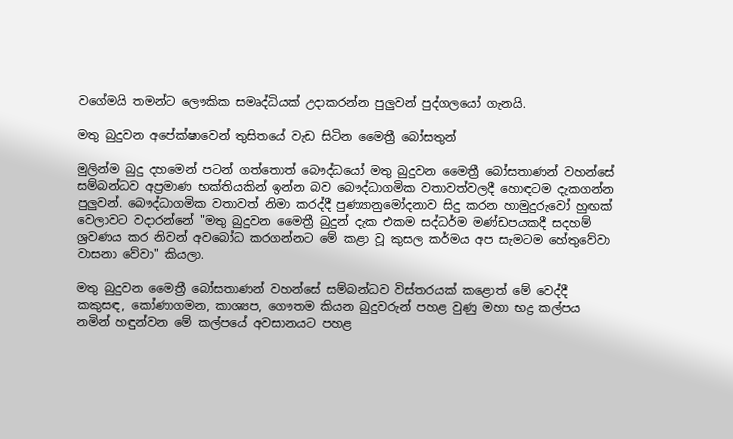වගේමයි තමන්ට ලෞකික සමෘද්ධියක් උදාකරන්න පුලුවන් පුද්ගලයෝ ගැනයි.

මතු බුදුවන අපේක්ෂාවෙන් තුසිතයේ වැඩ සිටින මෛත්‍රී බෝසතුන්

මුලින්ම බුදු දහමෙන් පටන් ගත්තොත් බෞද්ධයෝ මතු බුදුවන මෛත්‍රී බෝසතාණන් වහන්සේ සම්බන්ධව අප්‍රමාණ භක්තියකින් ඉන්න බව බෞද්ධාගමික වතාවත්වලදී හොඳටම දැකගන්න පුලුවන්. බෞද්ධාගමික වතාවත් නිමා කරද්දී පුණ්‍යානුමෝදනාව සිදු කරන හාමුදුරුවෝ හුඟක් වෙලාවට වදාරන්නේ "මතු බුදුවන මෛත්‍රී බුදුන් දැක එකම සද්ධර්ම මණ්ඩපයකදී සදහම් ශ්‍රවණය කර නිවන් අවබෝධ කරගන්නට මේ කළා වූ කුසල කර්මය අප සැමටම හේතුවේවා වාසනා වේවා" කියලා.

මතු බුදුවන මෛත්‍රී බෝසතාණන් වහන්සේ සම්බන්ධව විස්තරයක් කළොත් මේ වෙද්දී කකුසඳ, කෝණාගමන, කාශ්‍යප, ගෞතම කියන බුදුවරුන් පහළ වුණු මහා භද්‍ර කල්පය නමින් හඳුන්වන මේ කල්පයේ අවසානයට පහළ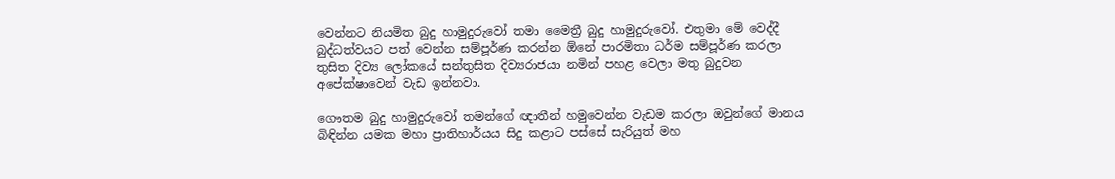වෙන්නට නියමිත බුදු හාමුදුරුවෝ තමා මෛත්‍රී බුදු හාමුදුරුවෝ. එතුමා මේ වෙද්දී බුද්ධත්වයට පත් වෙන්න සම්පූර්ණ කරන්න ඕනේ පාරමිතා ධර්ම සම්පූර්ණ කරලා තුසිත දිව්‍ය ලෝකයේ සන්තුසිත දිව්‍යරාජයා නමින් පහළ වෙලා මතු බුදුවන අපේක්ෂාවෙන් වැඩ ඉන්නවා.

ගෞතම බුදු හාමුදුරුවෝ තමන්ගේ ඥාතීන් හමුවෙන්න වැඩම කරලා ඔවුන්ගේ මානය බිඳින්න යමක මහා ප්‍රාතිහාර්යය සිදු කළාට පස්සේ සැරියුත් මහ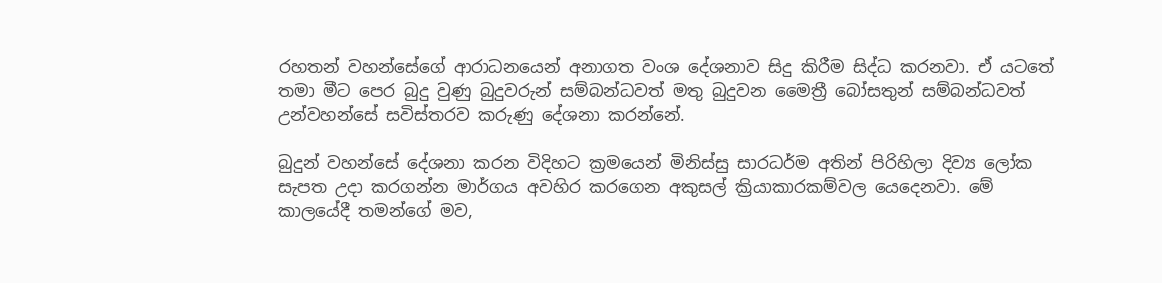රහතන් වහන්සේගේ ආරාධනයෙන් අනාගත වංශ දේශනාව සිදු කිරීම සිද්ධ කරනවා. ඒ යටතේ තමා මීට පෙර බුදු වුණු බුදුවරුන් සම්බන්ධවත් මතු බුදුවන මෛත්‍රී බෝසතුන් සම්බන්ධවත් උන්වහන්සේ සවිස්තරව කරුණු දේශනා කරන්නේ.

බුදුන් වහන්සේ දේශනා කරන විදිහට ක්‍රමයෙන් මිනිස්සු සාරධර්ම අතින් පිරිහිලා දිව්‍ය ලෝක සැපත උදා කරගන්න මාර්ගය අවහිර කරගෙන අකුසල් ක්‍රියාකාරකම්වල යෙදෙනවා. මේ කාලයේදී තමන්ගේ මව,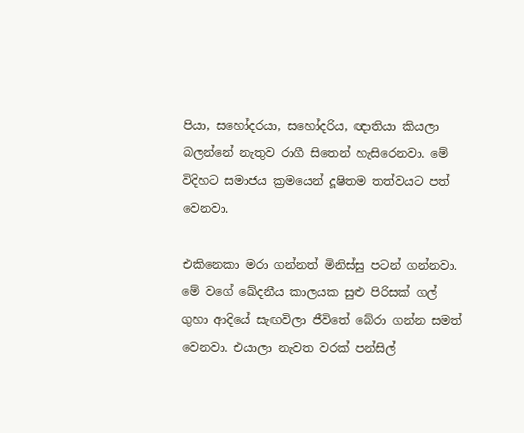පියා, සහෝදරයා, සහෝදරිය, ඥාතියා කියලා බලන්නේ නැතුව රාගී සිතෙන් හැසිරෙනවා. මේ විදිහට සමාජය ක්‍රමයෙන් දූෂිතම තත්වයට පත් වෙනවා.

එකිනෙකා මරා ගන්නත් මිනිස්සු පටන් ගන්නවා. මේ වගේ ඛේදනීය කාලයක සුළු පිරිසක් ගල් ගුහා ආදියේ සැඟවිලා ජීවිතේ බේරා ගන්න සමත් වෙනවා. එයාලා නැවත වරක් පන්සිල්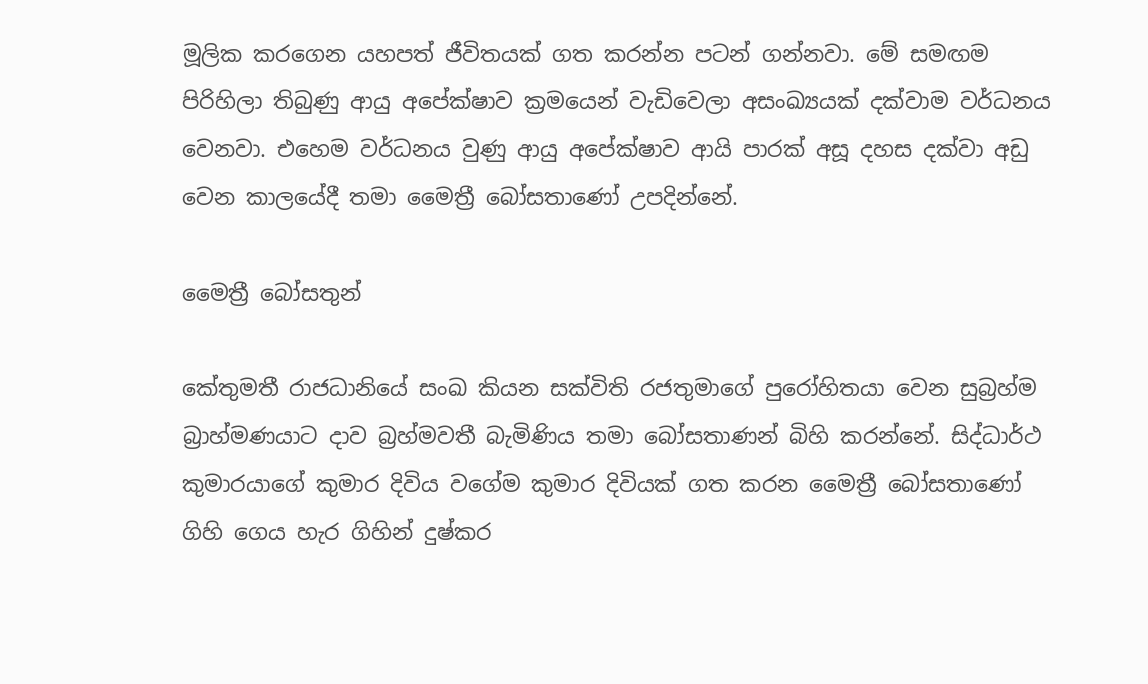මූලික කරගෙන යහපත් ජීවිතයක් ගත කරන්න පටන් ගන්නවා. මේ සමඟම පිරිහිලා තිබුණු ආයු අපේක්ෂාව ක්‍රමයෙන් වැඩිවෙලා අසංඛ්‍යයක් දක්වාම වර්ධනය වෙනවා. එහෙම වර්ධනය වුණු ආයු අපේක්ෂාව ආයි පාරක් අසූ දහස දක්වා අඩු වෙන කාලයේදී තමා මෛත්‍රී බෝසතාණෝ උපදින්නේ.

මෛත්‍රී බෝසතුන්

කේතුමතී රාජධානියේ සංඛ කියන සක්විති රජතුමාගේ පුරෝහිතයා වෙන සුබ්‍රහ්ම බ්‍රාහ්මණයාට දාව බ්‍රහ්මවතී බැමිණිය තමා බෝසතාණන් බිහි කරන්නේ. සිද්ධාර්ථ කුමාරයාගේ කුමාර දිවිය වගේම කුමාර දිවියක් ගත කරන මෛත්‍රී බෝසතාණෝ ගිහි ගෙය හැර ගිහින් දුෂ්කර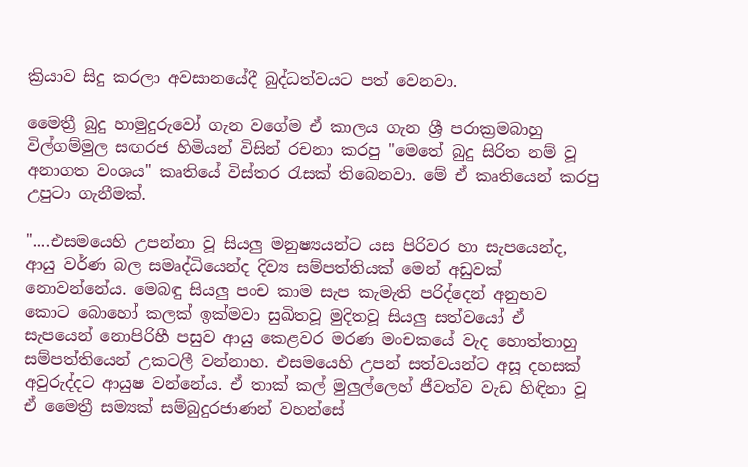ක්‍රියාව සිදු කරලා අවසානයේදී බුද්ධත්වයට පත් වෙනවා.

මෛත්‍රී බුදු හාමුදුරුවෝ ගැන වගේම ඒ කාලය ගැන ශ්‍රී පරාක්‍රමබාහු විල්ගම්මුල සඟරජ හිමියන් විසින් රචනා කරපු "මෙතේ බුදු සිරිත නම් වූ  අනාගත වංශය" කෘතියේ විස්තර රැසක් තිබෙනවා. මේ ඒ කෘතියෙන් කරපු උපුටා ගැනීමක්.

"....එසමයෙහි උපන්නා වූ සියලු මනුෂ්‍යයන්ට යස පිරිවර හා සැපයෙන්ද, ආයු වර්ණ බල සමෘද්ධියෙන්ද දිව්‍ය සම්පත්තියක් මෙන් අඩුවක් නොවන්නේය. මෙබඳු සියලු පංච කාම සැප කැමැති පරිද්දෙන් අනුභව කොට බොහෝ කලක් ඉක්මවා සුඛිතවූ මුදිතවූ සියලු සත්වයෝ ඒ සැපයෙන් නොපිරිහී පසුව ආයු කෙළවර මරණ මංචකයේ වැද හොත්තාහු සම්පත්තියෙන් උකටලී වන්නාහ. එසමයෙහි උපන් සත්වයන්ට අසූ දහසක් අවුරුද්දට ආයුෂ වන්නේය. ඒ තාක් කල් මුලුල්ලෙහ් ජීවත්ව වැඩ හිඳිනා වූ ඒ මෛත්‍රී සම්‍යක් සම්බුදුරජාණන් වහන්සේ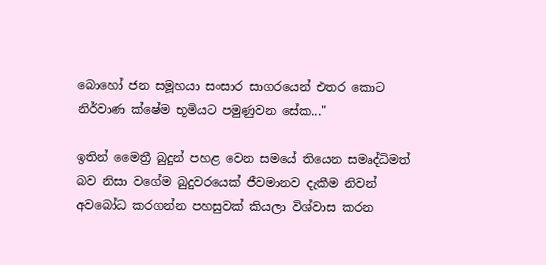බොහෝ ජන සමූහයා සංසාර සාගරයෙන් එතර කොට නිර්වාණ ක්ෂේම භූමියට පමුණුවන සේක..."

ඉතින් මෛත්‍රී බුදුන් පහළ වෙන සමයේ තියෙන සමෘද්ධිමත් බව නිසා වගේම බුදුවරයෙක් ජීවමානව දැකීම නිවන් අවබෝධ කරගන්න පහසුවක් කියලා විශ්වාස කරන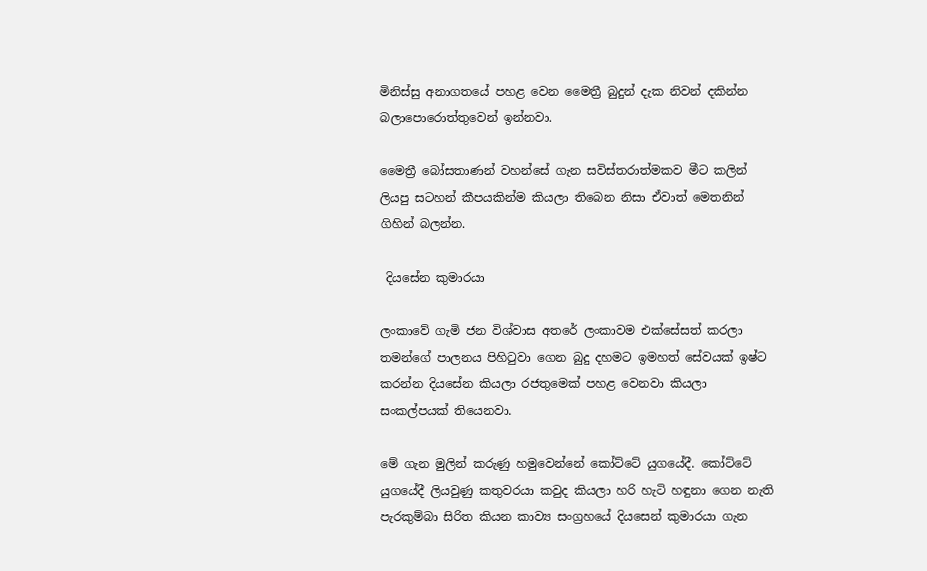මිනිස්සු අනාගතයේ පහළ වෙන මෛත්‍රී බුදුන් දැක නිවන් දකින්න බලාපොරොත්තුවෙන් ඉන්නවා.

මෛත්‍රී බෝසතාණන් වහන්සේ ගැන සවිස්තරාත්මකව මීට කලින් ලියපු සටහන් කීපයකින්ම කියලා තිබෙන නිසා ඒවාත් මෙතනින් ගිහින් බලන්න.

 දියසේන කුමාරයා

ලංකාවේ ගැමි ජන විශ්වාස අතරේ ලංකාවම එක්සේසත් කරලා තමන්ගේ පාලනය පිහිටුවා ගෙන බුදු දහමට ඉමහත් සේවයක් ඉෂ්ට කරන්න දියසේන කියලා රජතුමෙක් පහළ වෙනවා කියලා සංකල්පයක් තියෙනවා.

මේ ගැන මුලින් කරුණු හමුවෙන්නේ කෝට්ටේ යුගයේදී. කෝට්ටේ යුගයේදී ලියවුණු කතුවරයා කවුද කියලා හරි හැටි හඳුනා ගෙන නැති පැරකුම්බා සිරිත කියන කාව්‍ය සංග්‍රහයේ දියසෙන් කුමාරයා ගැන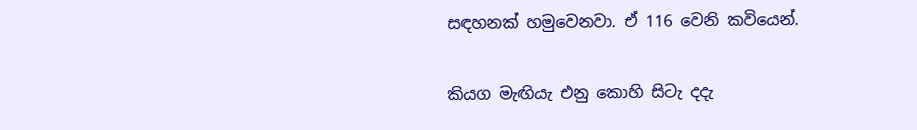සඳහනක් හමුවෙනවා. ඒ 116 වෙනි කවියෙන්.

කියග මැඟියැ එනු කොහි සිටැ දදැ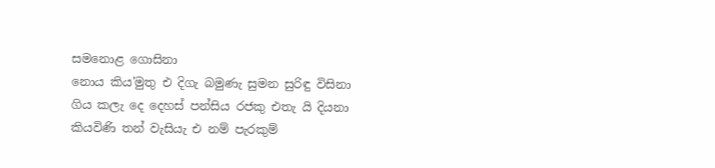සමනොළ ගොසිනා
නොය කිය'මුතු එ දිගැ බමුණැ සුමන සුරිඳු විසිනා
ගිය කලැ දෙ දෙහස් පන්සිය රජකු එතැ යි දියනා
කියවිණි තන් වැසියැ එ නම් පැරකුම්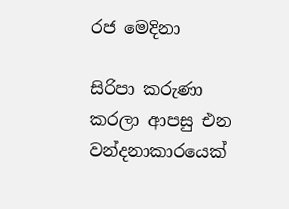රජ මෙදිනා

සිරිපා කරුණා කරලා ආපසු එන වන්දනාකාරයෙක්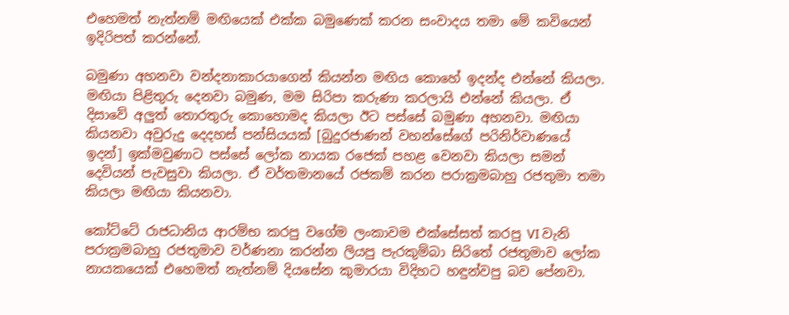එහෙමත් නැත්නම් මඟියෙක් එක්ක බමුණෙක් කරන සංවාදය තමා මේ කවියෙන් ඉදිරිපත් කරන්නේ.

බමුණා අහනවා වන්දනාකාරයාගෙන් කියන්න මඟිය කොහේ ඉදන්ද එන්නේ කියලා. මඟියා පිළිතුරු දෙනවා බමුණ, මම සිරිපා කරුණා කරලායි එන්නේ කියලා. ඒ දිසාවේ අලුත් තොරතුරු කොහොමද කියලා ඊට පස්සේ බමුණා අහනවා. මඟියා කියනවා අවුරුදු දෙදහස් පන්සියයක් [බුදුරජාණන් වහන්සේගේ පරිනිර්වාණයේ ඉදන්] ඉක්මවුණාට පස්සේ ලෝක නායක රජෙක් පහළ වෙනවා කියලා සමන් දෙවියන් පැවසුවා කියලා. ඒ වර්තමානයේ රජකම් කරන පරාක්‍රමබාහු රජතුමා තමා කියලා මඟියා කියනවා.

කෝට්ටේ රාජධානිය ආරම්භ කරපු වගේම ලංකාවම එක්සේසත් කරපු VI වැනි පරාක්‍රමබාහු රජතුමාව වර්ණනා කරන්න ලියපු පැරකුම්බා සිරිතේ රජතුමාව ලෝක නායකයෙක් එහෙමත් නැත්නම් දියසේන කුමාරයා විදිහට හඳුන්වපු බව පේනවා.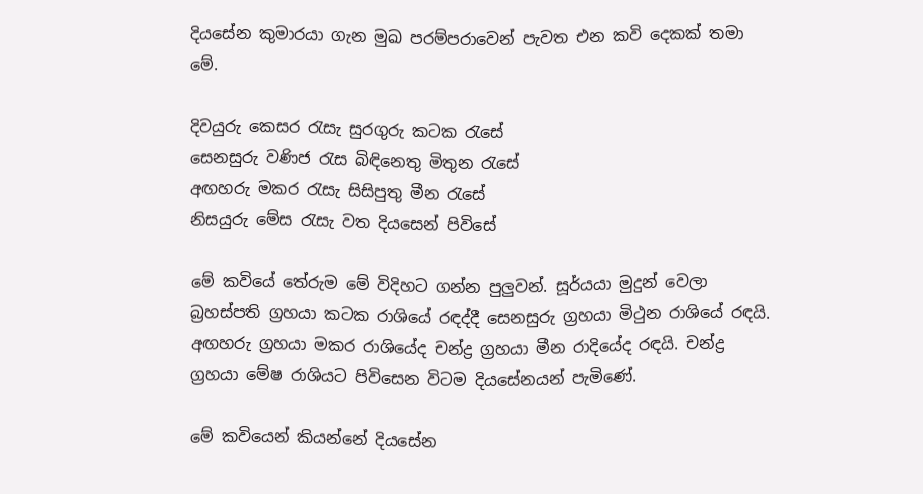දියසේන කුමාරයා ගැන මුඛ පරම්පරාවෙන් පැවත එන කවි දෙකක් තමා මේ.

දිවයුරු කෙසර රැසැ සුරගුරු කටක රැසේ
සෙනසුරු වණිජ රැස බිඳිනෙතු මිතුන රැසේ
අඟහරු මකර රැසැ සිසිපුතු මීන රැසේ
නිසයුරු මේස රැසැ වත දියසෙන් පිවිසේ

මේ කවියේ තේරුම මේ විදිහට ගන්න පුලුවන්. සූර්යයා මුදුන් වෙලා බ්‍රහස්පති ග්‍රහයා කටක රාශියේ රඳද්දී සෙනසුරු ග්‍රහයා මිථුන රාශියේ රඳයි. අඟහරු ග්‍රහයා මකර රාශියේද චන්ද්‍ර ග්‍රහයා මීන රාදියේද රඳයි. චන්ද්‍ර ග්‍රහයා මේෂ රාශියට පිවිසෙන විටම දියසේනයන් පැමිණේ.

මේ කවියෙන් කියන්නේ දියසේන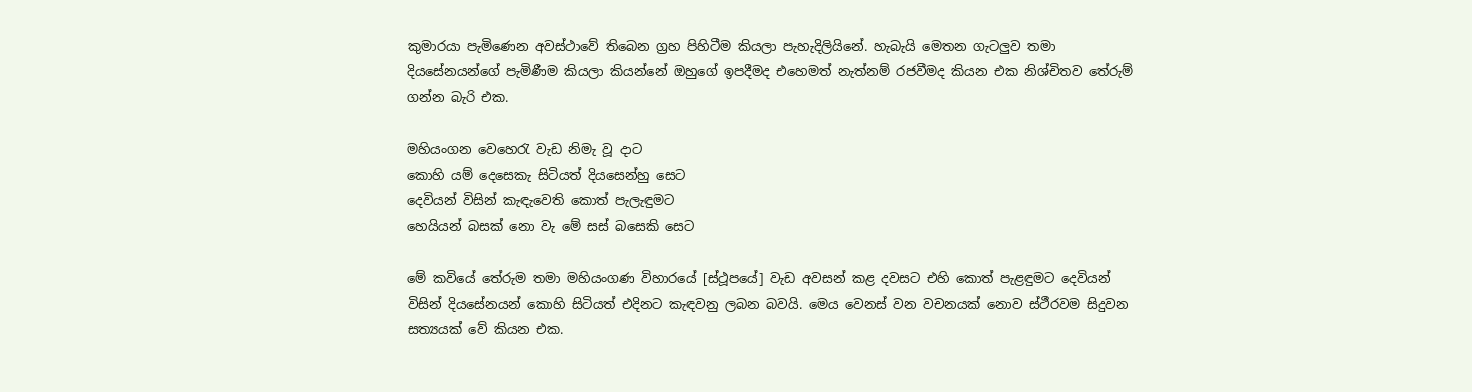කුමාරයා පැමිණෙන අවස්ථාවේ තිබෙන ග්‍රහ පිහිටීම කියලා පැහැදිලියිනේ. හැබැයි මෙතන ගැටලුව තමා දියසේනයන්ගේ පැමිණීම කියලා කියන්නේ ඔහුගේ ඉපදීමද එහෙමත් නැත්නම් රජවීමද කියන එක නිශ්චිතව තේරුම් ගන්න බැරි එක.

මහියංගන වෙහෙරැ වැඩ නිමැ වූ දාට
කොහි යම් දෙසෙකැ සිටියත් දියසෙන්හු සෙට
දෙවියන් විසින් කැඳැවෙති කොත් පැලැඳුමට
හෙයියන් බසක් නො වැ මේ සස් බසෙකි සෙට

මේ කවියේ තේරුම තමා මහියංගණ විහාරයේ [ස්ථූපයේ] වැඩ අවසන් කළ දවසට එහි කොත් පැළඳුමට දෙවියන් විසින් දියසේනයන් කොහි සිටියත් එදිනට කැඳවනු ලබන බවයි. මෙය වෙනස් වන වචනයක් නොව ස්ථීරවම සිදුවන සත්‍යයක් වේ කියන එක.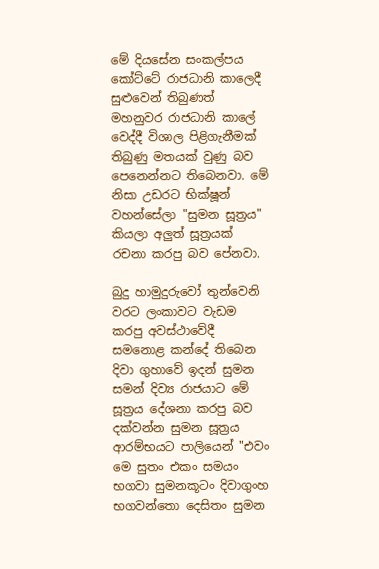මේ දියසේන සංකල්පය කෝට්ටේ රාජධානි කාලෙදී සුළුවෙන් තිබුණත් මහනුවර රාජධානි කාලේ වෙද්දී විශාල පිළිගැනීමක් තිබුණු මතයක් වුණු බව පෙනෙන්නට තිබෙනවා. මේ නිසා උඩරට භික්ෂූන් වහන්සේලා "සුමන සූත්‍රය" කියලා අලුත් සූත්‍රයක් රචනා කරපු බව පේනවා.

බුදු හාමුදුරුවෝ තුන්වෙනි වරට ලංකාවට වැඩම කරපු අවස්ථාවේදී සමනොළ කන්දේ තිබෙන දිවා ගුහාවේ ඉදන් සුමන සමන් දිව්‍ය රාජයාට මේ සූත්‍රය දේශනා කරපු බව දක්වන්න සුමන සූත්‍රය ආරම්භයට පාලියෙන් "එවං මෙ සුතං එකං සමයං භගවා සුමනකූටං දිවාගුංහ භගවන්තො දෙසිතං සුමන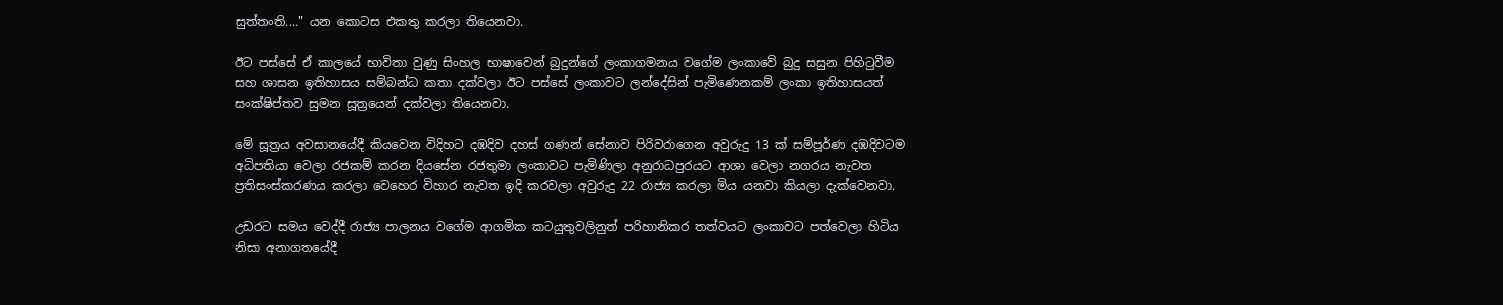සුත්තංති...." යන කොටස එකතු කරලා තියෙනවා.

ඊට පස්සේ ඒ කාලයේ භාවිතා වුණු සිංහල භාෂාවෙන් බුදුන්ගේ ලංකාගමනය වගේම ලංකාවේ බුදු සසුන පිහිටුවීම සහ ශාසන ඉතිහාසය සම්බන්ධ කතා දක්වලා ඊට පස්සේ ලංකාවට ලන්දේසින් පැමිණෙනකම් ලංකා ඉතිහාසයත් සංක්ෂිප්තව සුමන සූත්‍රයෙන් දක්වලා තියෙනවා.

මේ සූත්‍රය අවසානයේදී කියවෙන විදිහට දඹදිව දහස් ගණන් සේනාව පිරිවරාගෙන අවුරුදු 13 ක් සම්පූර්ණ දඹදිවටම අධිපතියා වෙලා රජකම් කරන දියසේන රජතුමා ලංකාවට පැමිණිලා අනුරාධපුරයට ආශා වෙලා නගරය නැවත ප්‍රතිසංස්කරණය කරලා වෙහෙර විහාර නැවත ඉදි කරවලා අවුරුදු 22 රාජ්‍ය කරලා මිය යනවා කියලා දැක්වෙනවා.

උඩරට සමය වෙද්දී රාජ්‍ය පාලනය වගේම ආගමික කටයුතුවලිනුත් පරිහානිකර තත්වයට ලංකාවට පත්වෙලා හිටිය නිසා අනාගතයේදී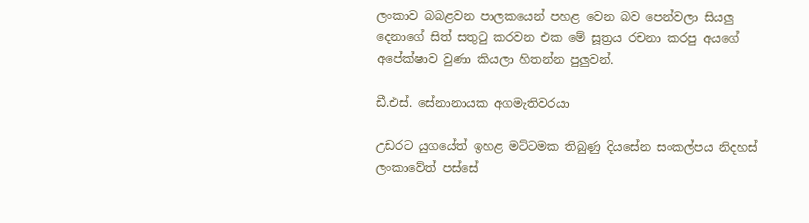ලංකාව බබළවන පාලකයෙන් පහළ වෙන බව පෙන්වලා සියලු දෙනාගේ සිත් සතුටු කරවන එක මේ සූත්‍රය රචනා කරපු අයගේ අපේක්ෂාව වුණා කියලා හිතන්න පුලුවන්.

ඩී.එස්. සේනානායක අගමැතිවරයා

උඩරට යුගයේත් ඉහළ මට්ටමක තිබුණු දියසේන සංකල්පය නිදහස් ලංකාවේත් පස්සේ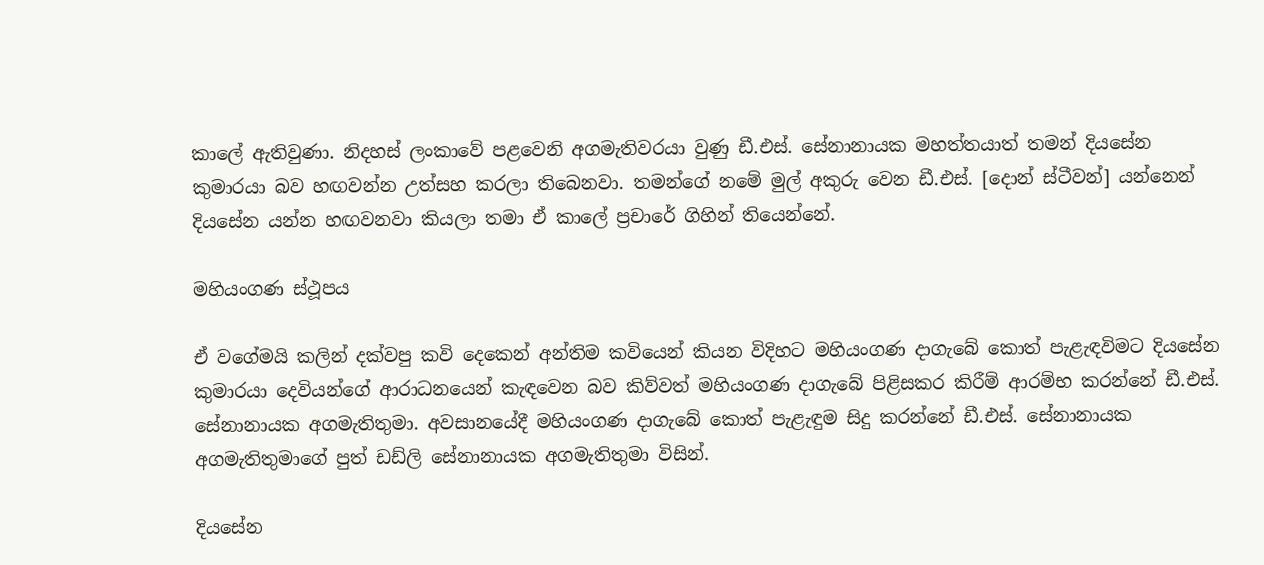කාලේ ඇතිවුණා. නිදහස් ලංකාවේ පළවෙනි අගමැතිවරයා වුණු ඩී.එස්. සේනානායක මහත්තයාත් තමන් දියසේන කුමාරයා බව හඟවන්න උත්සහ කරලා තිබෙනවා. තමන්ගේ නමේ මුල් අකුරු වෙන ඩී.එස්. [දොන් ස්ටීවන්] යන්නෙන් දියසේන යන්න හඟවනවා කියලා තමා ඒ කාලේ ප්‍රචාරේ ගිහින් තියෙන්නේ.

මහියංගණ ස්ථූපය

ඒ වගේමයි කලින් දක්වපු කවි දෙකෙන් අන්තිම කවියෙන් කියන විදිහට මහියංගණ දාගැබේ කොත් පැළැඳවිමට දියසේන කුමාරයා දෙවියන්ගේ ආරාධනයෙන් කැඳවෙන බව කිව්වත් මහියංගණ දාගැබේ පිළිසකර කිරීම් ආරම්භ කරන්නේ ඩී.එස්. සේනානායක අගමැතිතුමා. අවසානයේදී මහියංගණ දාගැබේ කොත් පැළැඳුම සිදු කරන්නේ ඩී.එස්. සේනානායක අගමැතිතුමාගේ පුත් ඩඩ්ලි සේනානායක අගමැතිතුමා විසින්.

දියසේන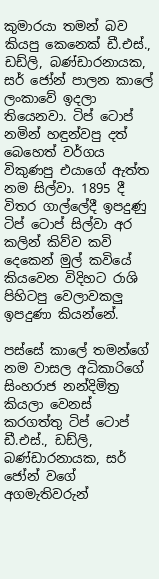කුමාරයා තමන් බව කියපු කෙනෙක් ඩී.එස්., ඩඩ්ලි, බණ්ඩාරනායක, සර් ජෝන් පාලන කාලේ ලංකාවේ ඉදලා තියෙනවා. ටිප් ටොප් නමින් හඳුන්වපු දත් බෙහෙත් වර්ගය විකුණපු එයාගේ ඇත්ත නම සිල්වා. 1895 දී විතර ගාල්ලේදී ඉපදුණු ටිප් ටොප් සිල්වා අර කලින් කිව්ව කවි දෙකෙන් මුල් කවියේ කියවෙන විදිහට රාශි පිහිටපු වෙලාවකලු ඉපදුණා කියන්නේ.

පස්සේ කාලේ තමන්ගේ නම වාසල අධිකාරිගේ සිංහරාජ නන්දිමිත්‍ර කියලා වෙනස් කරගත්තු ටිප් ටොප් ඩී.එස්., ඩඩ්ලි, බණ්ඩාරනායක, සර් ජෝන් වගේ අගමැතිවරුන්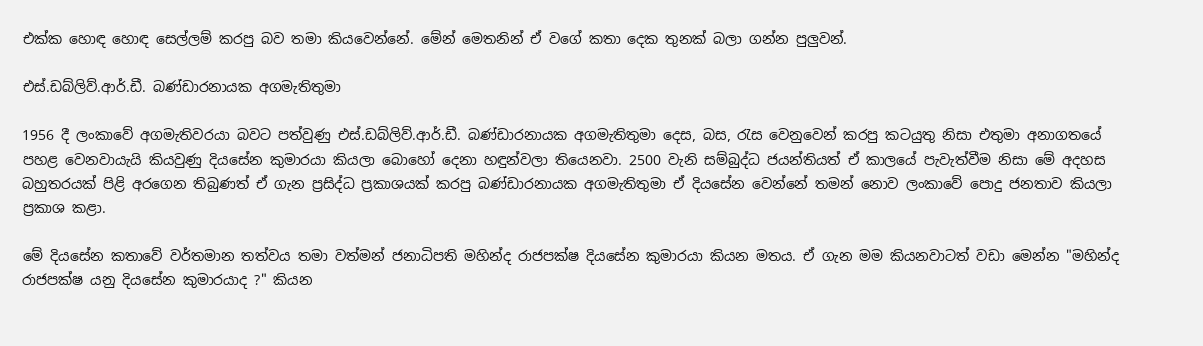එක්ක හොඳ හොඳ සෙල්ලම් කරපු බව තමා කියවෙන්නේ. මේන් මෙතනින් ඒ වගේ කතා දෙක තුනක් බලා ගන්න පුලුවන්.

එස්.ඩබ්ලිව්.ආර්.ඩී. බණ්ඩාරනායක අගමැතිතුමා

1956 දී ලංකාවේ අගමැතිවරයා බවට පත්වුණු එස්.ඩබ්ලිව්.ආර්.ඩී. බණ්ඩාරනායක අගමැතිතුමා දෙස, බස, රැස වෙනුවෙන් කරපු කටයුතු නිසා එතුමා අනාගතයේ පහළ වෙනවායැයි කියවුණු දියසේන කුමාරයා කියලා බොහෝ දෙනා හඳුන්වලා තියෙනවා. 2500 වැනි සම්බුද්ධ ජයන්තියත් ඒ කාලයේ පැවැත්වීම නිසා මේ අදහස බහුතරයක් පිළි අරගෙන තිබුණත් ඒ ගැන ප්‍රසිද්ධ ප්‍රකාශයක් කරපු බණ්ඩාරනායක අගමැතිතුමා ඒ දියසේන වෙන්නේ තමන් නොව ලංකාවේ පොදු ජනතාව කියලා ප්‍රකාශ කළා.

මේ දියසේන කතාවේ වර්තමාන තත්වය තමා වත්මන් ජනාධිපති මහින්ද රාජපක්ෂ දියසේන කුමාරයා කියන මතය. ඒ ගැන මම කියනවාටත් වඩා මෙන්න "මහින්ද රාජපක්ෂ යනු දියසේන කුමාරයාද ?" කියන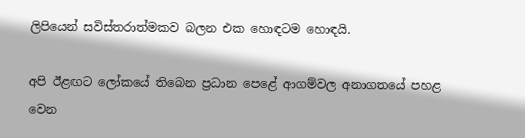ලිපියෙන් සවිස්තරාත්මකව බලන එක හොඳටම හොඳයි.

අපි ඊළඟට ලෝකයේ තිබෙන ප්‍රධාන පෙළේ ආගම්වල අනාගතයේ පහළ වෙන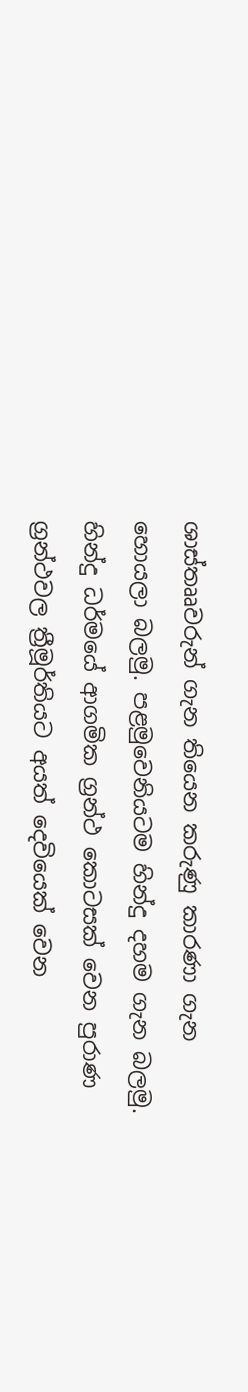ශාස්තෲවරුන් ගැන තියෙන කරුණු කාරණා ගැන හොයලා බලමු. පළමුවෙනියටම හින්දු දහම ගැන බලමු.
හින්දු ධර්මයේ ආගමික ග්‍රන්ථ කොටසක් වෙන පුරාණ ග්‍රන්ථවල ත්‍රීමූර්තියට අයත් දෙවියෙක් වෙන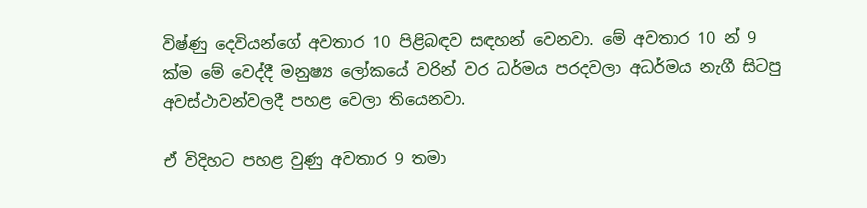විෂ්ණු දෙවියන්ගේ අවතාර 10 පිළිබඳව සඳහන් වෙනවා. මේ අවතාර 10 න් 9 ක්ම මේ වෙද්දී මනුෂ්‍ය ලෝකයේ වරින් වර ධර්මය පරදවලා අධර්මය නැගී සිටපු අවස්ථාවන්වලදී පහළ වෙලා තියෙනවා.

ඒ විදිහට පහළ වුණු අවතාර 9 තමා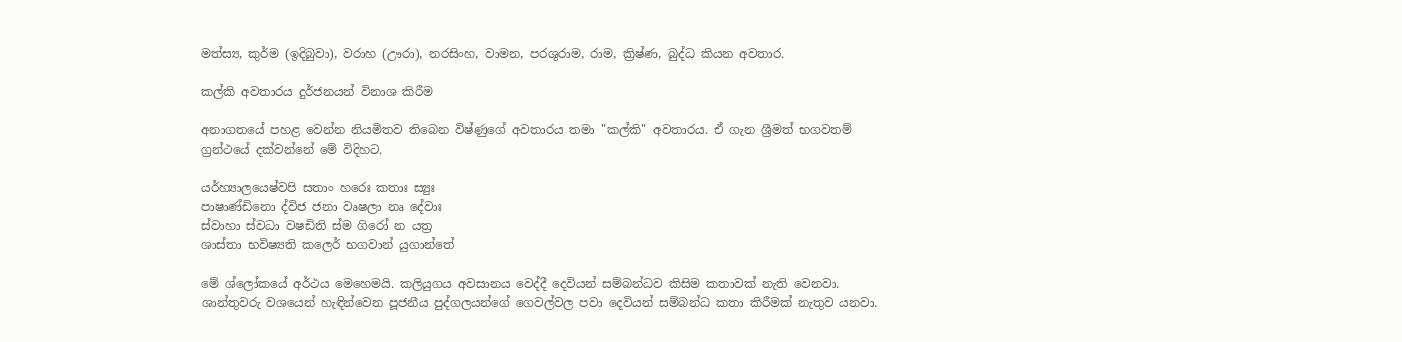මත්ස්‍ය, කුර්ම (ඉදිබුවා), වරාහ (ඌරා), නරසිංහ, වාමන, පරශුරාම, රාම, ක්‍රිෂ්ණ, බුද්ධ කියන අවතාර.

කල්කි අවතාරය දුර්ජනයන් විනාශ කිරීම

අනාගතයේ පහළ වෙන්න නියමිතව තිබෙන විෂ්ණුගේ අවතාරය තමා "කල්කි" අවතාරය. ඒ ගැන ශ්‍රීමත් භගවතම් ග්‍රන්ථයේ දක්වන්නේ මේ විදිහට.

යර්හ්‍යාලයෙෂ්වපි සතාං හරෙඃ කතාඃ ස්‍යුඃ
පාෂාණ්ඩිනො ද්විජ ජනා වෘෂලා නෘ දේවාඃ
ස්වාහා ස්වධා වෂඩිති ස්ම ගිරෝ න යත්‍ර
ශාස්තා භවිෂ්‍යති කලෙර් භගවාන් යුගාන්තේ

මේ ශ්ලෝකයේ අර්ථය මෙහෙමයි. කලියුගය අවසානය වෙද්දී දෙවියන් සම්බන්ධව කිසිම කතාවක් නැති වෙනවා. ශාන්තුවරු වශයෙන් හැඳින්වෙන පූජනීය පුද්ගලයන්ගේ ගෙවල්වල පවා දෙවියන් සම්බන්ධ කතා කිරීමක් නැතුව යනවා.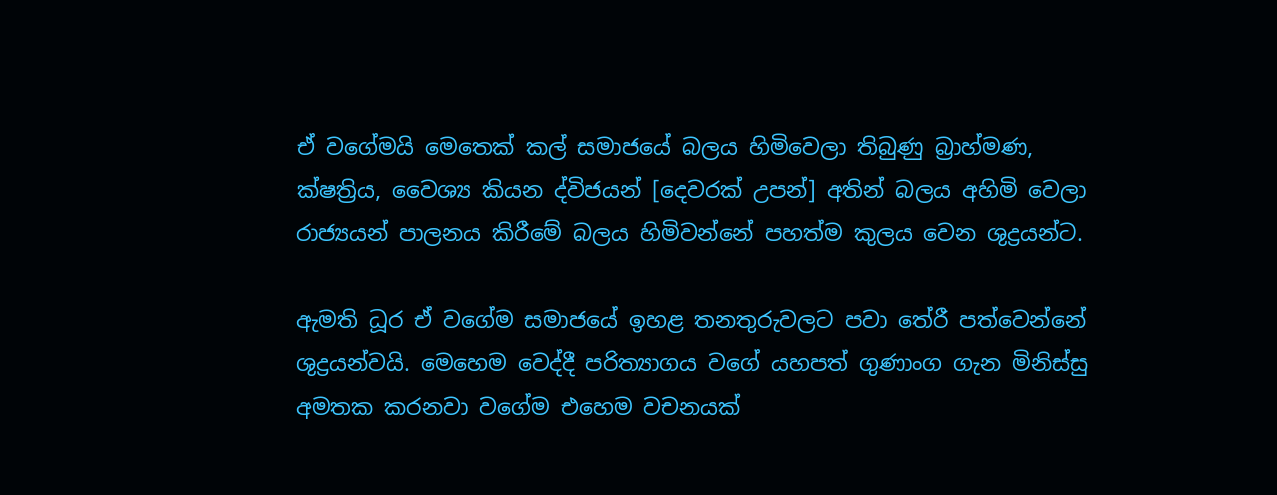ඒ වගේමයි මෙතෙක් කල් සමාජයේ බලය හිමිවෙලා තිබුණු බ්‍රාහ්මණ, ක්ෂත්‍රිය, වෛශ්‍ය කියන ද්විජයන් [දෙවරක් උපන්] අතින් බලය අහිමි වෙලා රාජ්‍යයන් පාලනය කිරීමේ බලය හිමිවන්නේ පහත්ම කුලය වෙන ශුද්‍රයන්ට.

ඇමති ධූර ඒ වගේම සමාජයේ ඉහළ තනතුරුවලට පවා තේරී පත්වෙන්නේ ශුද්‍රයන්වයි. මෙහෙම වෙද්දී පරිත්‍යාගය වගේ යහපත් ගුණාංග ගැන මිනිස්සු අමතක කරනවා වගේම එහෙම වචනයක්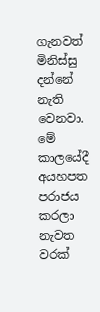ගැනවත් මිනිස්සු දන්නේ නැති වෙනවා. මේ කාලයේදී අයහපත පරාජය කරලා නැවත වරක්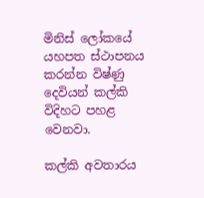මිනිස් ලෝකයේ යහපත ස්ථාපනය කරන්න විෂ්ණු දෙවියන් කල්කි විදිහට පහළ වෙනවා.

කල්කි අවතාරය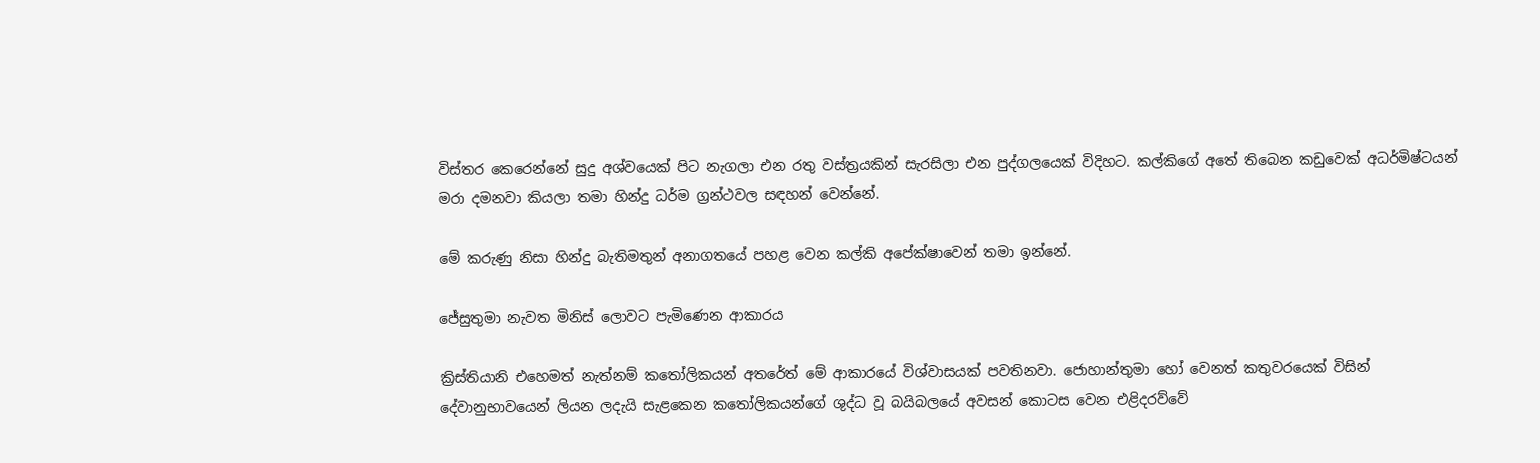විස්තර කෙරෙන්නේ සුදු අශ්වයෙක් පිට නැගලා එන රතු වස්ත්‍රයකින් සැරසිලා එන පුද්ගලයෙක් විදිහට. කල්කිගේ අතේ තිබෙන කඩුවෙක් අධර්මිෂ්ටයන් මරා දමනවා කියලා තමා හින්දු ධර්ම ග්‍රන්ථවල සඳහන් වෙන්නේ.

මේ කරුණු නිසා හින්දු බැතිමතුන් අනාගතයේ පහළ වෙන කල්කි අපේක්ෂාවෙන් තමා ඉන්නේ.

ජේසුතුමා නැවත මිනිස් ලොවට පැමිණෙන ආකාරය

ක්‍රිස්තියානි එහෙමත් නැත්නම් කතෝලිකයන් අතරේත් මේ ආකාරයේ විශ්වාසයක් පවතිනවා. ජොහාන්තුමා හෝ වෙනත් කතුවරයෙක් විසින් දේවානුභාවයෙන් ලියන ලදැයි සැළකෙන කතෝලිකයන්ගේ ශුද්ධ වූ බයිබලයේ අවසන් කොටස වෙන එළිදරව්වේ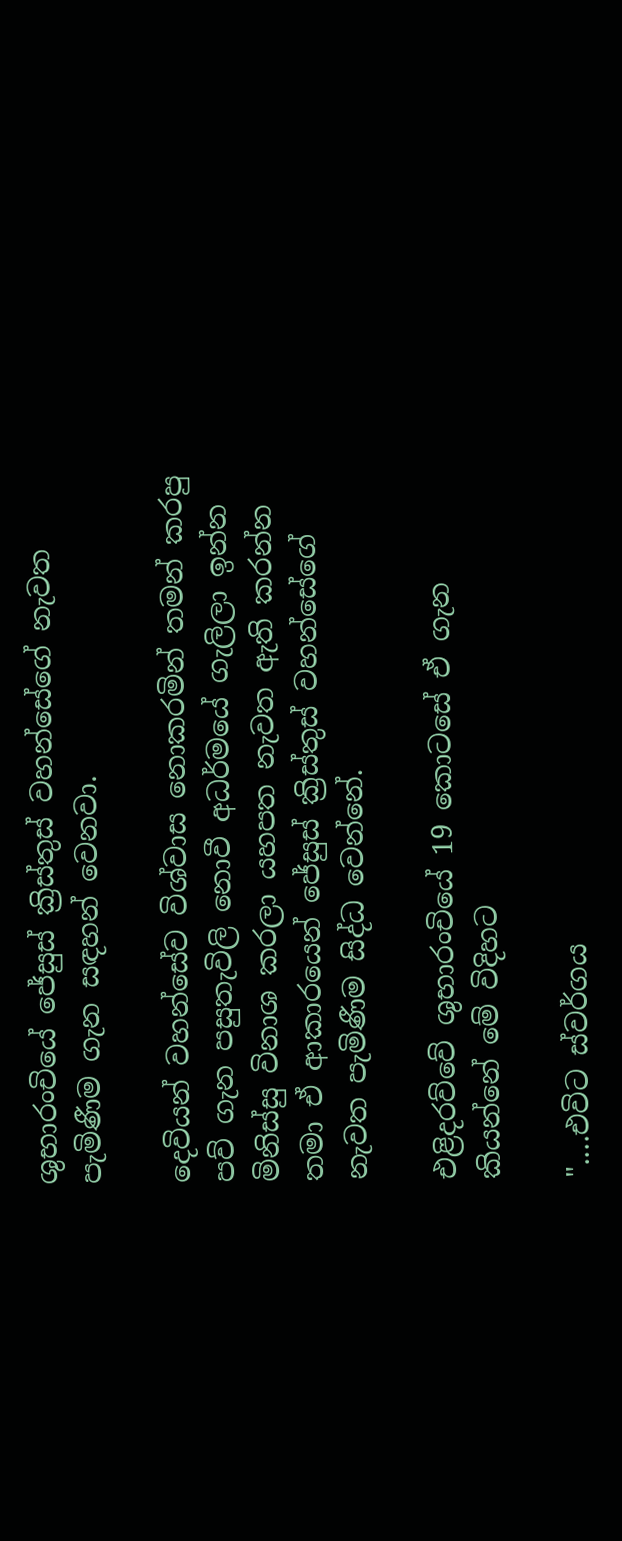ශුභාරංචියේ ජේසුස් ක්‍රිස්තුස් වහන්සේගේ නැවත පැමිණීම ගැන සඳහන් වෙනවා.

දෙවියන් වහන්සේව විශ්වාස නොකරමින් තමන් කරපු පව් ගැන පසුතැවිලි නොවී අධර්මයේ ගැලිලා ඉන්න මිනිස්සු විනාශ කරලා යහපත නැවත ඇති කරන්න තමා ඒ ආකාරයෙන් ජේසුස් ක්‍රිස්තුස් වහන්සේගේ නැවත පැමිණීම සිද්ධ වෙන්නේ.

එළිදරව්වේ ශුභාරංචියේ 19 කොටසේ ඒ ගැන කියන්නේ මේ විදිහට

"....එවිට ස්වර්ගය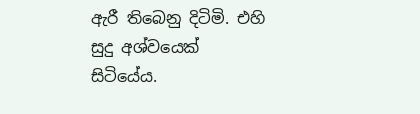ඇරී තිබෙනු දිටිමි. එහි සුදු අශ්වයෙක් සිටියේය.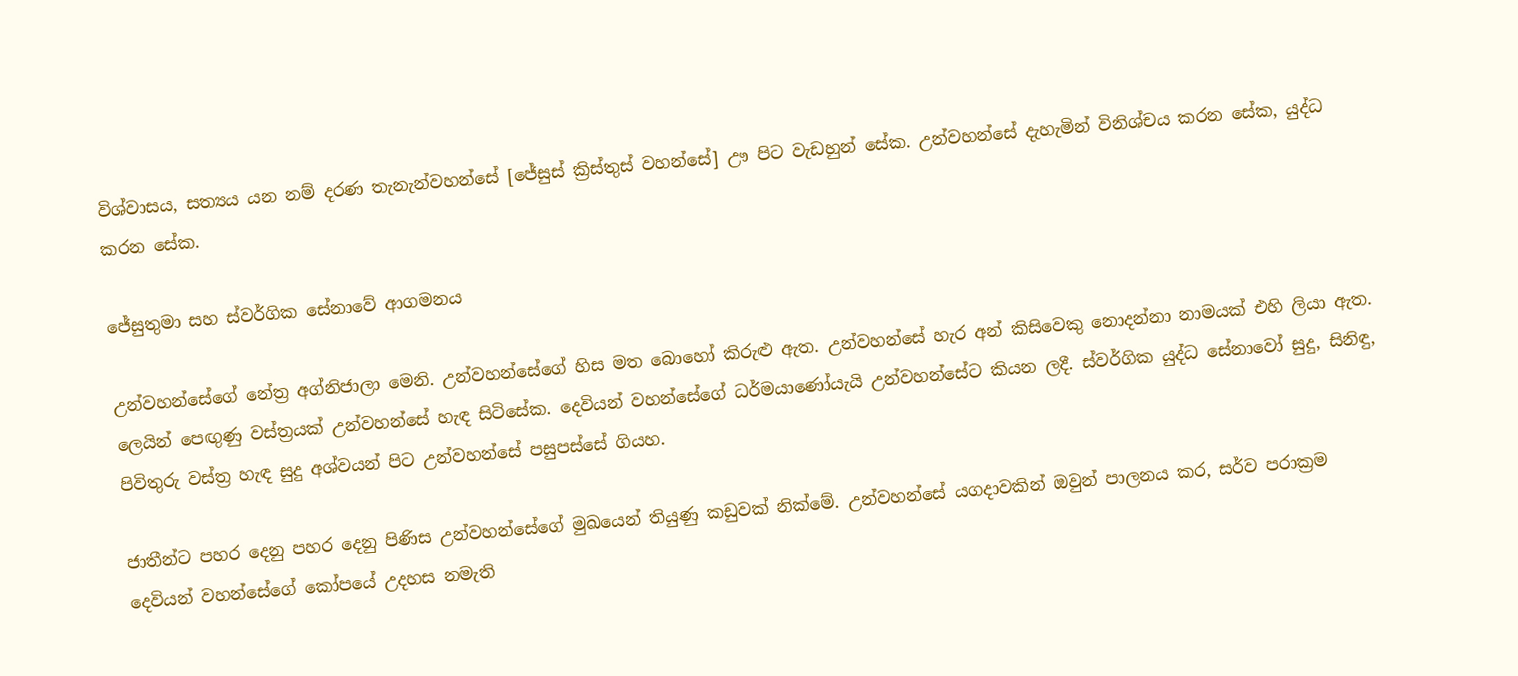විශ්වාසය, සත්‍යය යන නම් දරණ තැනැන්වහන්සේ [ජේසුස් ක්‍රිස්තුස් වහන්සේ] ඌ පිට වැඩහුන් සේක. උන්වහන්සේ දැහැමින් විනිශ්චය කරන සේක, යුද්ධ කරන සේක.

ජේසුතුමා සහ ස්වර්ගික සේනාවේ ආගමනය

උන්වහන්සේගේ නේත්‍ර අග්නිජාලා මෙනි. උන්වහන්සේගේ හිස මත බොහෝ කිරුළු ඇත. උන්වහන්සේ හැර අන් කිසිවෙකු නොදන්නා නාමයක් එහි ලියා ඇත. ලෙයින් පෙඟුණු වස්ත්‍රයක් උන්වහන්සේ හැඳ සිටිසේක. දෙවියන් වහන්සේගේ ධර්මයාණෝයැයි උන්වහන්සේට කියන ලදී. ස්වර්ගික යුද්ධ සේනාවෝ සුදු, සිනිඳු, පිවිතුරු වස්ත්‍ර හැඳ සුදු අශ්වයන් පිට උන්වහන්සේ පසුපස්සේ ගියහ.

ජාතීන්ට පහර දෙනු පහර දෙනු පිණිස උන්වහන්සේගේ මුඛයෙන් තියුණු කඩුවක් නික්මේ. උන්වහන්සේ යගදාවකින් ඔවුන් පාලනය කර, සර්ව පරාක්‍රම දෙවියන් වහන්සේගේ කෝපයේ උදහස නමැති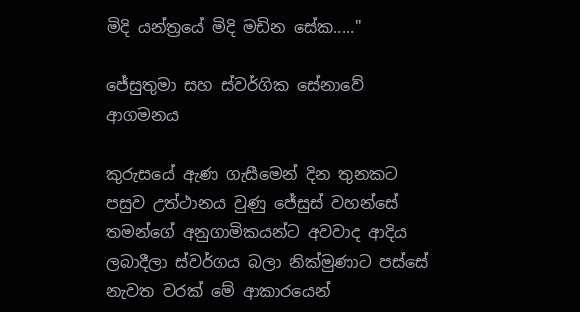මිදි යන්ත්‍රයේ මිදි මඩින සේක....."

ජේසුතුමා සහ ස්වර්ගික සේනාවේ ආගමනය

කුරුසයේ ඇණ ගැසීමෙන් දින තුනකට පසුව උත්ථානය වුණු ජේසුස් වහන්සේ තමන්ගේ අනුගාමිකයන්ට අවවාද ආදිය ලබාදීලා ස්වර්ගය බලා නික්මුණාට පස්සේ නැවත වරක් මේ ආකාරයෙන්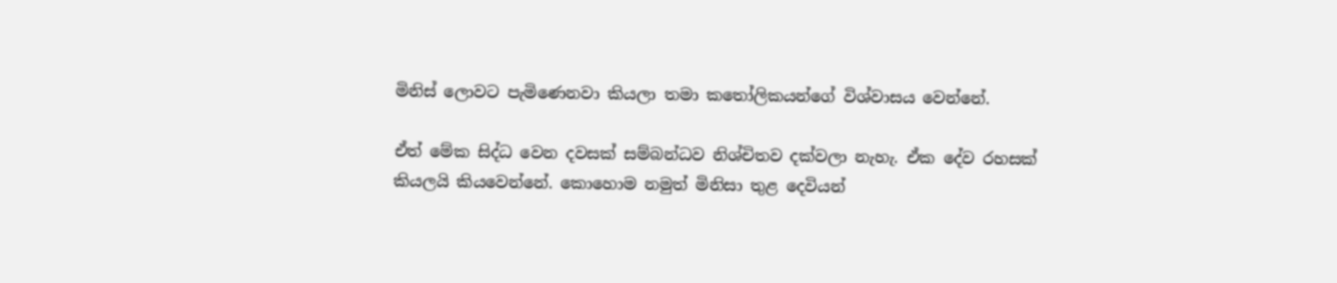මිනිස් ලොවට පැමිණෙනවා කියලා තමා කතෝලිකයන්ගේ විශ්වාසය වෙන්නේ.

ඒත් මේක සිද්ධ වෙන දවසක් සම්බන්ධව නිශ්චිතව දක්වලා නැහැ. ඒක දේව රහසක් කියලයි කියවෙන්නේ. කොහොම නමුත් මිනිසා තුළ දෙවියන්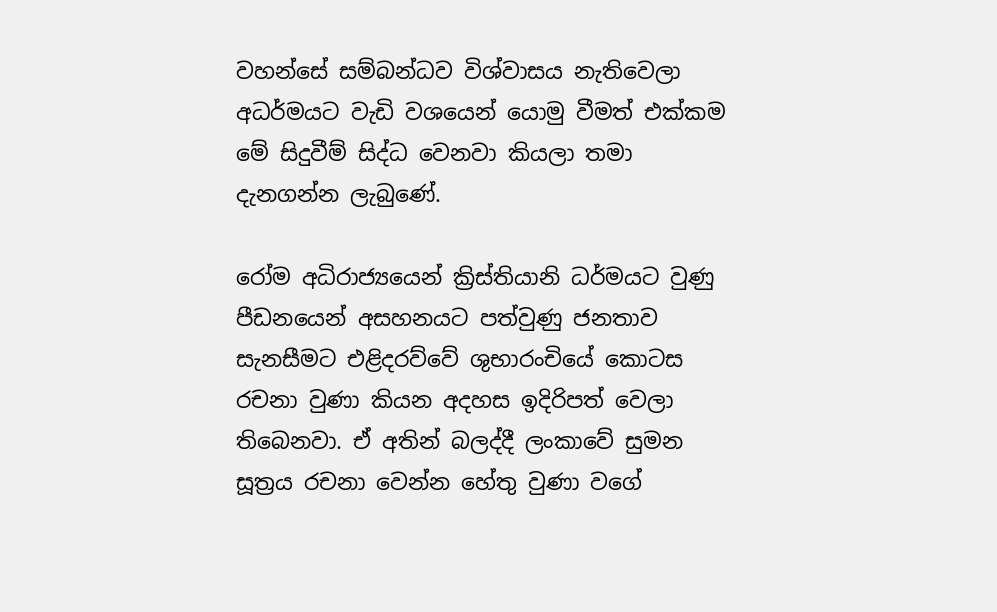වහන්සේ සම්බන්ධව විශ්වාසය නැතිවෙලා අධර්මයට වැඩි වශයෙන් යොමු වීමත් එක්කම මේ සිදුවීම් සිද්ධ වෙනවා කියලා තමා දැනගන්න ලැබුණේ.

රෝම අධිරාජ්‍යයෙන් ක්‍රිස්තියානි ධර්මයට වුණු පීඩනයෙන් අසහනයට පත්වුණු ජනතාව සැනසීමට එළිදරව්වේ ශුභාරංචියේ කොටස රචනා වුණා කියන අදහස ඉදිරිපත් වෙලා තිබෙනවා. ඒ අතින් බලද්දී ලංකාවේ සුමන සූත්‍රය රචනා වෙන්න හේතු වුණා වගේ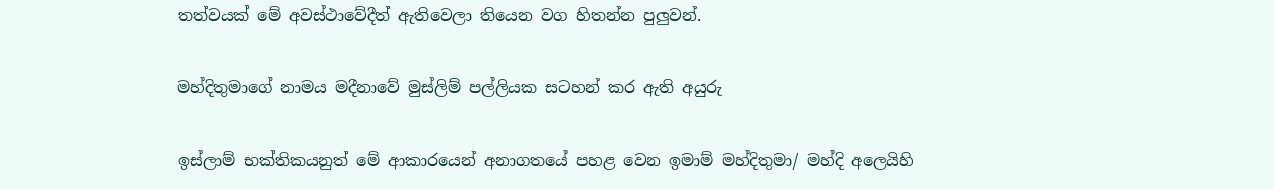තත්වයක් මේ අවස්ථාවේදීත් ඇතිවෙලා තියෙන වග හිතන්න පුලුවන්.

මහ්දිතුමාගේ නාමය මදීනාවේ මුස්ලිම් පල්ලියක සටහන් කර ඇති අයුරු

ඉස්ලාම් භක්තිකයනුත් මේ ආකාරයෙන් අනාගතයේ පහළ වෙන ඉමාම් මහ්දිතුමා/ මහ්දි අලෙයිහි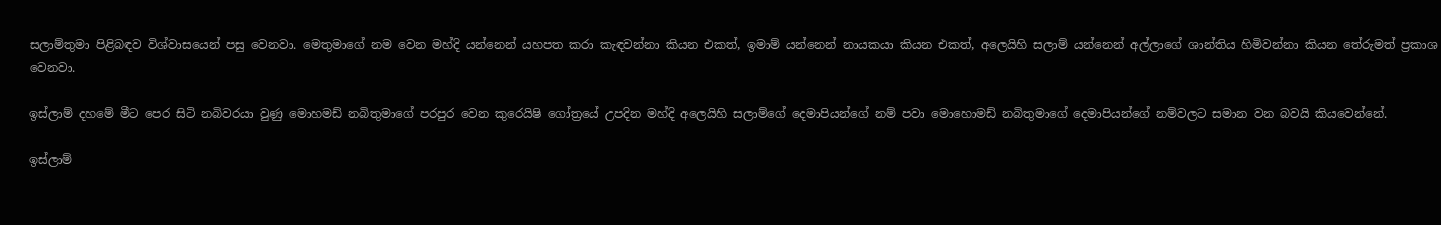සලාම්තුමා පිළිබඳව විශ්වාසයෙන් පසු වෙනවා. මෙතුමාගේ නම වෙන මහ්දි යන්නෙන් යහපත කරා කැඳවන්නා කියන එකත්, ඉමාම් යන්නෙන් නායකයා කියන එකත්, අලෙයිහි සලාම් යන්නෙන් අල්ලාගේ ශාන්තිය හිමිවන්නා කියන තේරුමත් ප්‍රකාශ වෙනවා.

ඉස්ලාම් දහමේ මීට පෙර සිටි නබිවරයා වුණු මොහමඩ් නබිතුමාගේ පරපුර වෙන කුරෙයිෂි ගෝත්‍රයේ උපදින මහ්දි අලෙයිහි සලාම්ගේ දෙමාපියන්ගේ නම් පවා මොහොමඩ් නබිතුමාගේ දෙමාපියන්ගේ නම්වලට සමාන වන බවයි කියවෙන්නේ.

ඉස්ලාම්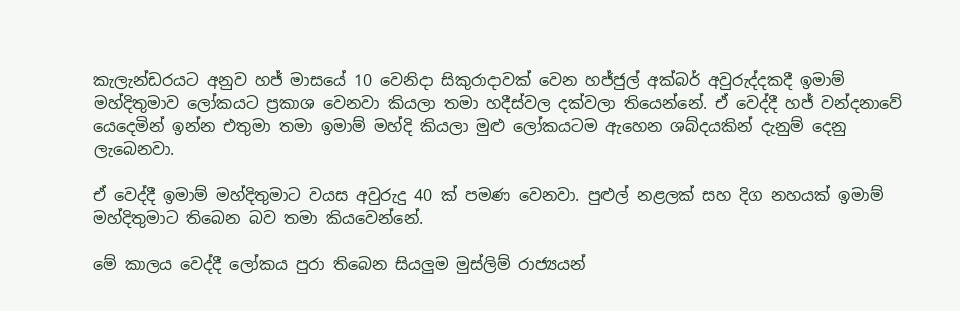කැලැන්ඩරයට අනුව හජ් මාසයේ 10 වෙනිදා සිකුරාදාවක් වෙන හජ්ජුල් අක්බර් අවුරුද්දකදී ඉමාම් මහ්දිතුමාව ලෝකයට ප්‍රකාශ වෙනවා කියලා තමා හදීස්වල දක්වලා තියෙන්නේ. ඒ වෙද්දී හජ් වන්දනාවේ යෙදෙමින් ඉන්න එතුමා තමා ඉමාම් මහ්දි කියලා මුළු ලෝකයටම ඇහෙන ශබ්දයකින් දැනුම් දෙනු ලැබෙනවා.

ඒ වෙද්දී ඉමාම් මහ්දිතුමාට වයස අවුරුදු 40 ක් පමණ වෙනවා. පුළුල් නළලක් සහ දිග නහයක් ඉමාම් මහ්දිතුමාට තිබෙන බව තමා කියවෙන්නේ.

මේ කාලය වෙද්දී ලෝකය පුරා තිබෙන සියලුම මුස්ලිම් රාජ්‍යයන්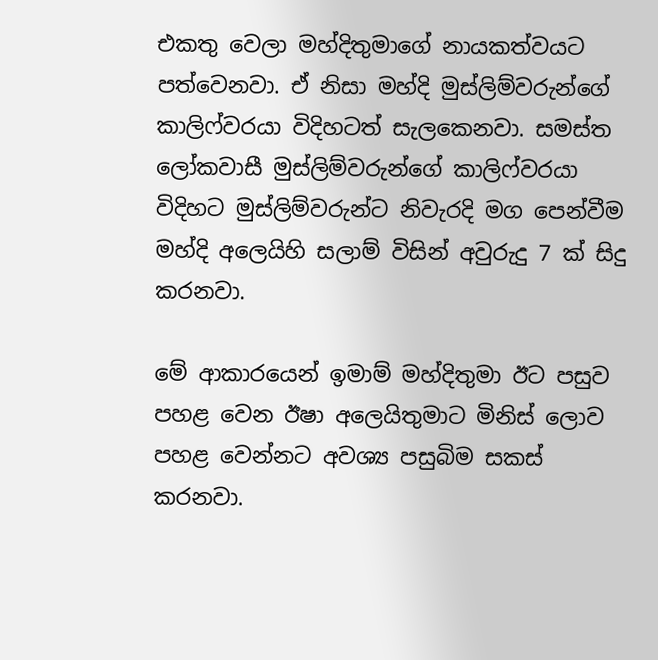එකතු වෙලා මහ්දිතුමාගේ නායකත්වයට පත්වෙනවා. ඒ නිසා මහ්දි මුස්ලිම්වරුන්ගේ කාලිෆ්වරයා විදිහටත් සැලකෙනවා. සමස්ත ලෝකවාසී මුස්ලිම්වරුන්ගේ කාලිෆ්වරයා විදිහට මුස්ලිම්වරුන්ට නිවැරදි මග පෙන්වීම මහ්දි අලෙයිහි සලාම් විසින් අවුරුදු 7 ක් සිදු කරනවා.

මේ ආකාරයෙන් ඉමාම් මහ්දිතුමා ඊට පසුව පහළ වෙන ඊෂා අලෙයිතුමාට මිනිස් ලොව පහළ වෙන්නට අවශ්‍ය පසුබිම සකස් කරනවා.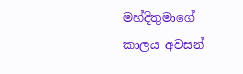මහ්දිතුමාගේ කාලය අවසන්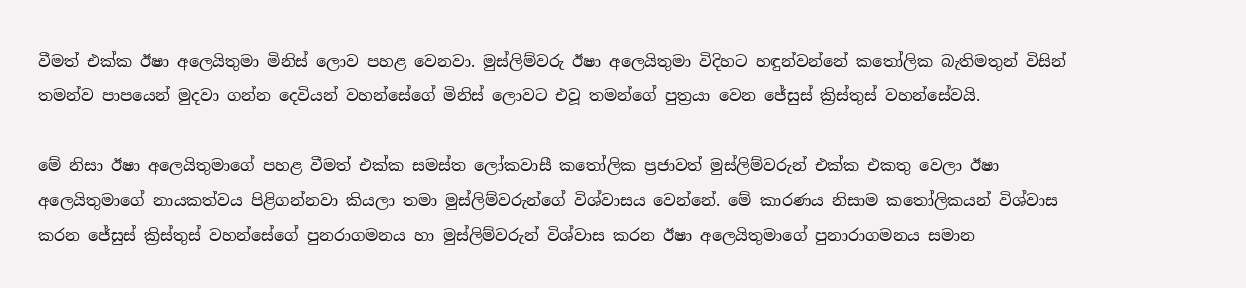වීමත් එක්ක ඊෂා අලෙයිතුමා මිනිස් ලොව පහළ වෙනවා. මුස්ලිම්වරු ඊෂා අලෙයිතුමා විදිහට හඳුන්වන්නේ කතෝලික බැතිමතුන් විසින් තමන්ව පාපයෙන් මුදවා ගන්න දෙවියන් වහන්සේගේ මිනිස් ලොවට එවූ තමන්ගේ පුත්‍රයා වෙන ජේසුස් ක්‍රිස්තුස් වහන්සේවයි.

මේ නිසා ඊෂා අලෙයිතුමාගේ පහළ වීමත් එක්ක සමස්ත ලෝකවාසී කතෝලික ප්‍රජාවත් මුස්ලිම්වරුන් එක්ක එකතු වෙලා ඊෂා අලෙයිතුමාගේ නායකත්වය පිළිගන්නවා කියලා තමා මුස්ලිම්වරුන්ගේ විශ්වාසය වෙන්නේ. මේ කාරණය නිසාම කතෝලිකයන් විශ්වාස කරන ජේසුස් ක්‍රිස්තුස් වහන්සේගේ පුනරාගමනය හා මුස්ලිම්වරුන් විශ්වාස කරන ඊෂා අලෙයිතුමාගේ පුනාරාගමනය සමාන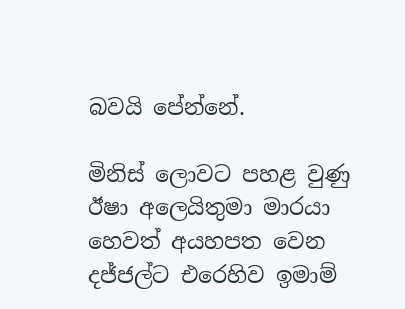බවයි පේන්නේ.

මිනිස් ලොවට පහළ වුණු ඊෂා අලෙයිතුමා මාරයා හෙවත් අයහපත වෙන දජ්ජල්ට එරෙහිව ඉමාම්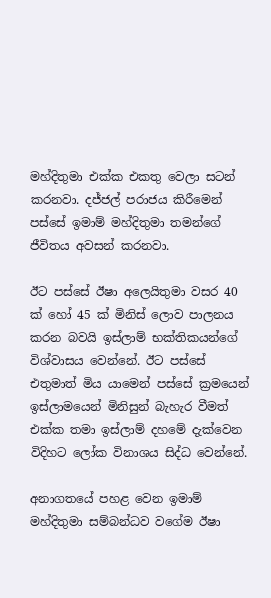මහ්දිතුමා එක්ක එකතු වෙලා සටන් කරනවා. දජ්ජල් පරාජය කිරීමෙන් පස්සේ ඉමාම් මහ්දිතුමා තමන්ගේ ජීවිතය අවසන් කරනවා.

ඊට පස්සේ ඊෂා අලෙයිතුමා වසර 40 ක් හෝ 45 ක් මිනිස් ලොව පාලනය කරන බවයි ඉස්ලාම් භක්තිකයන්ගේ විශ්වාසය වෙන්නේ. ඊට පස්සේ එතුමාත් මිය යාමෙන් පස්සේ ක්‍රමයෙන් ඉස්ලාමයෙන් මිනිසුන් බැහැර වීමත් එක්ක තමා ඉස්ලාම් දහමේ දැක්වෙන විදිහට ලෝක විනාශය සිද්ධ වෙන්නේ.

අනාගතයේ පහළ වෙන ඉමාම් මහ්දිතුමා සම්බන්ධව වගේම ඊෂා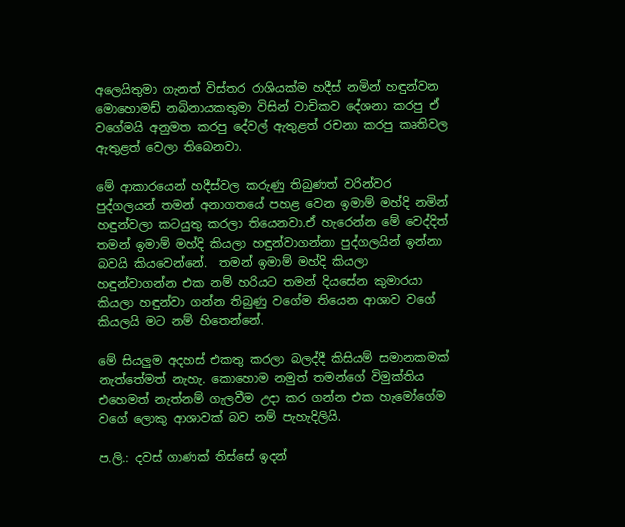අලෙයිතුමා ගැනත් විස්තර රාශියක්ම හදීස් නමින් හඳුන්වන මොහොමඩ් නබිනායකතුමා විසින් වාචිකව දේශනා කරපු ඒ වගේමයි අනුමත කරපු දේවල් ඇතුළත් රචනා කරපු කෘතිවල ඇතුළත් වෙලා තිබෙනවා.

මේ ආකාරයෙන් හදීස්වල කරුණු තිබුණත් වරින්වර පුද්ගලයන් තමන් අනාගතයේ පහළ වෙන ඉමාම් මහ්දි නමින් හඳුන්වලා කටයුතු කරලා තියෙනවා.ඒ හැරෙන්න මේ වෙද්දිත් තමන් ඉමාම් මහ්දි කියලා හඳුන්වාගන්නා පුද්ගලයින් ඉන්නා බවයි කියවෙන්නේ.  තමන් ඉමාම් මහ්දි කියලා හඳුන්වාගන්න එක නම් හරියට තමන් දියසේන කුමාරයා කියලා හඳුන්වා ගන්න තිබුණු වගේම තියෙන ආශාව වගේ කියලයි මට නම් හිතෙන්නේ.

මේ සියලුම අදහස් එකතු කරලා බලද්දී කිසියම් සමානකමක් නැත්තේමත් නැහැ. කොහොම නමුත් තමන්ගේ විමුක්තිය එහෙමත් නැත්නම් ගැලවීම උදා කර ගන්න එක හැමෝගේම වගේ ලොකු ආශාවක් බව නම් පැහැදිලියි.

ප.ලි.: දවස් ගාණක් තිස්සේ ඉදන්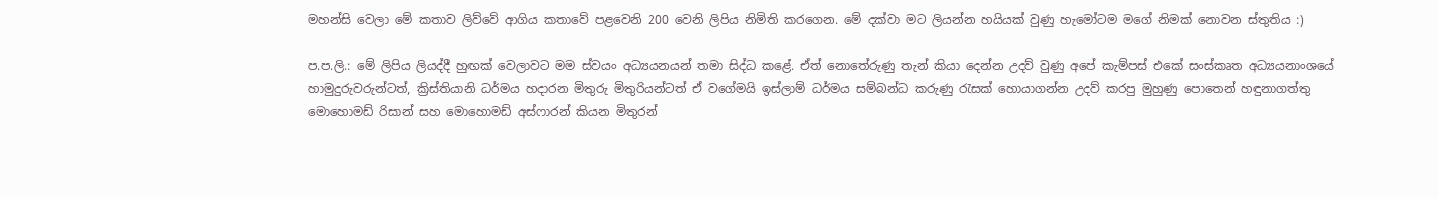මහන්සි වෙලා මේ කතාව ලිව්වේ ආගිය කතාවේ පළවෙනි 200 වෙනි ලිපිය නිමිති කරගෙන. මේ දක්වා මට ලියන්න හයියක් වුණු හැමෝටම මගේ නිමක් නොවන ස්තුතිය :)

ප.ප.ලි.: මේ ලිපිය ලියද්දී හුඟක් වෙලාවට මම ස්වයං අධ්‍යයනයන් තමා සිද්ධ කළේ. ඒත් නොතේරුණු තැන් කියා දෙන්න උදව් වුණු අපේ කැම්පස් එකේ සංස්කෘත අධ්‍යයනාංශයේ හාමුදුරුවරුන්ටත්, ක්‍රිස්තියානි ධර්මය හදාරන මිතුරු මිතුරියන්ටත් ඒ වගේමයි ඉස්ලාම් ධර්මය සම්බන්ධ කරුණු රැසක් හොයාගන්න උදව් කරපු මුහුණු පොතෙන් හඳුනාගත්තු මොහොමඩ් රිසාන් සහ මොහොමඩ් අස්ෆාරන් කියන මිතුරන්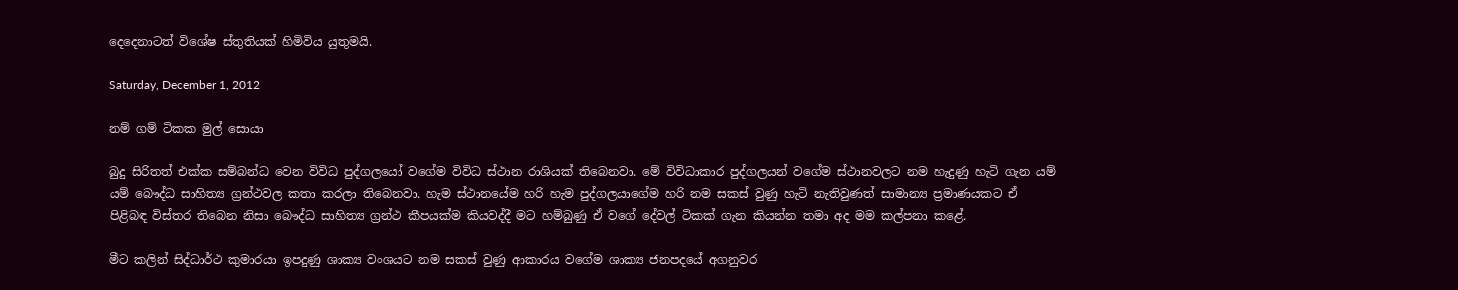දෙදෙනාටත් විශේෂ ස්තුතියක් හිමිවිය යුතුමයි.

Saturday, December 1, 2012

නම් ගම් ටිකක මුල් සොයා

බුදු සිරිතත් එක්ක සම්බන්ධ වෙන විවිධ පුද්ගලයෝ වගේම විවිධ ස්ථාන රාශියක් තිබෙනවා. මේ විවිධාකාර පුද්ගලයන් වගේම ස්ථානවලට නම හැදුණු හැටි ගැන යම් යම් බෞද්ධ සාහිත්‍ය ග්‍රන්ථවල කතා කරලා තිබෙනවා. හැම ස්ථානයේම හරි හැම පුද්ගලයාගේම හරි නම සකස් වුණු හැටි නැතිවුණත් සාමාන්‍ය ප්‍රමාණයකට ඒ පිළිබඳ විස්තර තිබෙන නිසා බෞද්ධ සාහිත්‍ය ග්‍රන්ථ කීපයක්ම කියවද්දී මට හම්බුණු ඒ වගේ දේවල් ටිකක් ගැන කියන්න තමා අද මම කල්පනා කළේ.

මීට කලින් සිද්ධාර්ථ කුමාරයා ඉපදුණු ශාක්‍ය වංශයට නම සකස් වුණු ආකාරය වගේම ශාක්‍ය ජනපදයේ අගනුවර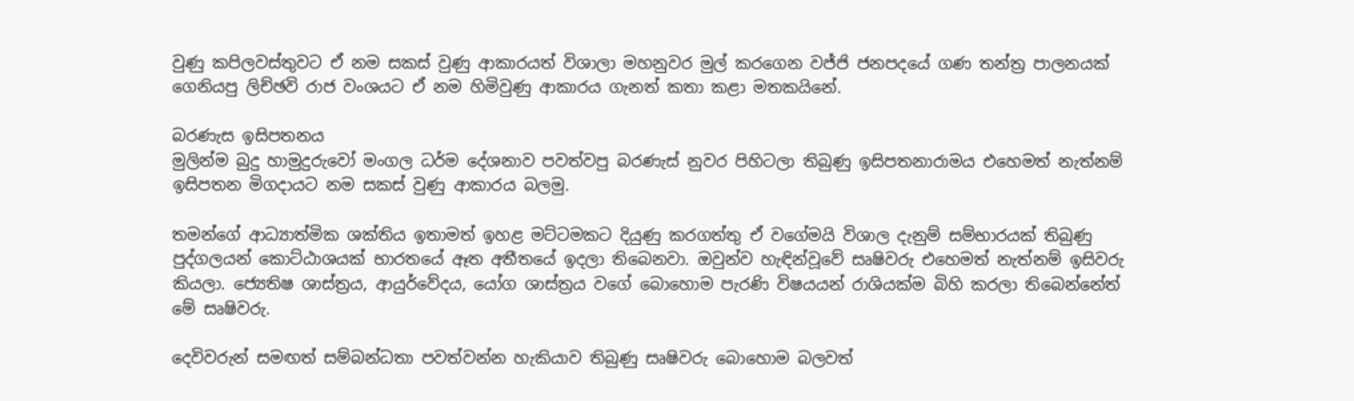වුණු කපිලවස්තුවට ඒ නම සකස් වුණු ආකාරයත් විශාලා මහනුවර මුල් කරගෙන වජ්ජි ජනපදයේ ගණ තන්ත්‍ර පාලනයක් ගෙනියපු ලිච්ඡවි රාජ වංශයට ඒ නම හිමිවුණු ආකාරය ගැනත් කතා කළා මතකයිනේ.

බරණැස ඉසිපතනය
මුලින්ම බුදු හාමුදුරුවෝ මංගල ධර්ම දේශනාව පවත්වපු බරණැස් නුවර පිහිටලා තිබුණු ඉසිපතනාරාමය එහෙමත් නැත්නම් ඉසිපතන මිගදායට නම සකස් වුණු ආකාරය බලමු.

තමන්ගේ ආධ්‍යාත්මික ශක්තිය ඉතාමත් ඉහළ මට්ටමකට දියුණු කරගත්තු ඒ වගේමයි විශාල දැනුම් සම්භාරයක් තිබුණු පුද්ගලයන් කොට්ඨාශයක් භාරතයේ ඈත අතීතයේ ඉදලා තිබෙනවා. ඔවුන්ව හැඳින්වූවේ සෘෂිවරු එහෙමත් නැත්නම් ඉසිවරු කියලා. ජ්‍යෙතිෂ ශාස්ත්‍රය, ආයුර්වේදය, යෝග ශාස්ත්‍රය වගේ බොහොම පැරණි විෂයයන් රාශියක්ම බිහි කරලා තිබෙන්නේත් මේ සෘෂිවරු.

දෙවිවරුන් සමඟත් සම්බන්ධතා පවත්වන්න හැකියාව තිබුණු සෘෂිවරු බොහොම බලවත්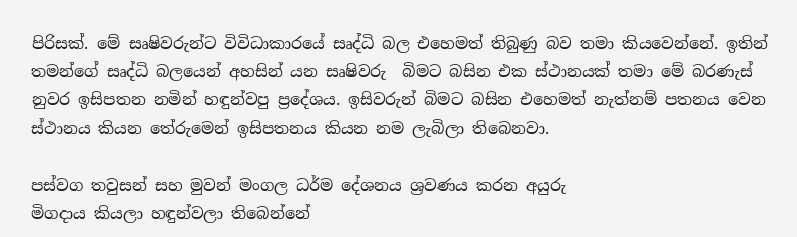පිරිසක්. මේ සෘෂිවරුන්ට විවිධාකාරයේ සෘද්ධි බල එහෙමත් තිබුණු බව තමා කියවෙන්නේ. ඉතින් තමන්ගේ සෘද්ධි බලයෙන් අහසින් යන සෘෂිවරු  බිමට බසින එක ස්ථානයක් තමා මේ බරණැස් නුවර ඉසිපතන නමින් හඳුන්වපු ප්‍රදේශය. ඉසිවරුන් බිමට බසින එහෙමත් නැත්නම් පතනය වෙන ස්ථානය කියන තේරුමෙන් ඉසිපතනය කියන නම ලැබිලා තිබෙනවා.

පස්වග තවුසන් සහ මුවන් මංගල ධර්ම දේශනය ශ්‍රවණය කරන අයුරු
මිගදාය කියලා හඳුන්වලා තිබෙන්නේ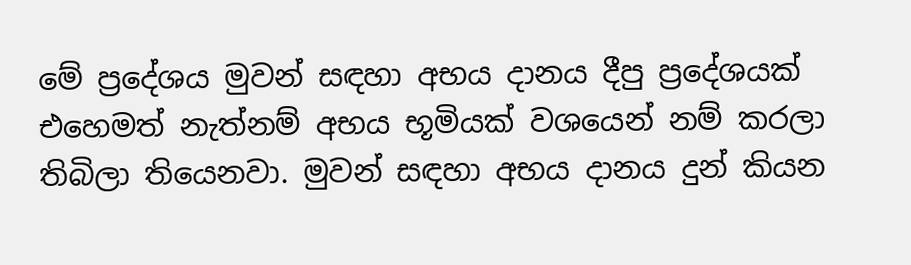මේ ප්‍රදේශය මුවන් සඳහා අභය දානය දීපු ප්‍රදේශයක් එහෙමත් නැත්නම් අභය භූමියක් වශයෙන් නම් කරලා තිබිලා තියෙනවා. මුවන් සඳහා අභය දානය දුන් කියන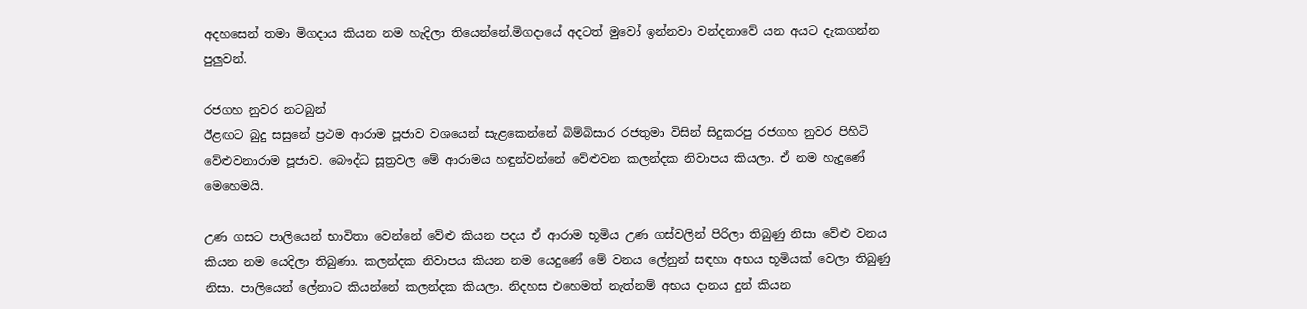අදහසෙන් තමා මිගදාය කියන නම හැදිලා තියෙන්නේ.මිගදායේ අදටත් මුවෝ ඉන්නවා වන්දනාවේ යන අයට දැකගන්න පුලුවන්.

රජගහ නුවර නටබුන්
ඊළඟට බුදු සසුනේ ප්‍රථම ආරාම පූජාව වශයෙන් සැළකෙන්නේ බිම්බිසාර රජතුමා විසින් සිදුකරපු රජගහ නුවර පිහිටි වේළුවනාරාම පූජාව. බෞද්ධ සූත්‍රවල මේ ආරාමය හඳුන්වන්නේ වේළුවන කලන්දක නිවාපය කියලා. ඒ නම හැදුණේ මෙහෙමයි.

උණ ගසට පාලියෙන් භාවිතා වෙන්නේ වේළු කියන පදය ඒ ආරාම භූමිය උණ ගස්වලින් පිරිලා තිබුණු නිසා වේළු වනය කියන නම යෙදිලා තිබුණා. කලන්දක නිවාපය කියන නම යෙදුණේ මේ වනය ලේනුන් සඳහා අභය භූමියක් වෙලා තිබුණු නිසා. පාලියෙන් ලේනාට කියන්නේ කලන්දක කියලා. නිදහස එහෙමත් නැත්නම් අභය දානය දුන් කියන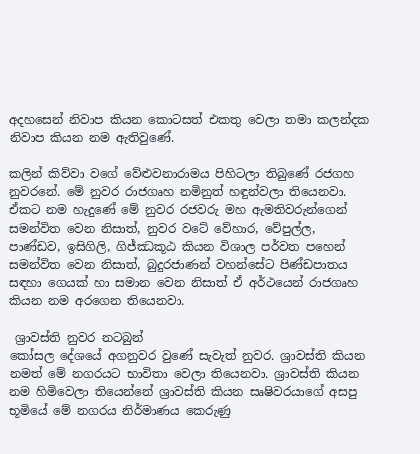අදහසෙන් නිවාප කියන කොටසත් එකතු වෙලා තමා කලන්දක නිවාප කියන නම ඇතිවුණේ.

කලින් කිව්වා වගේ වේළුවනාරාමය පිහිටලා තිබුණේ රජගහ නුවරනේ. මේ නුවර රාජගෘහ නමිනුත් හඳුන්වලා තියෙනවා. ඒකට නම හැදුණේ මේ නුවර රජවරු මහ ඇමතිවරුන්ගෙන් සමන්විත වෙන නිසාත්, නුවර වටේ වේහාර, වේපුල්ල, පාණ්ඩව, ඉසිගිලි, ගිජ්ඣකූඨ කියන විශාල පර්වත පහෙන් සමන්විත වෙන නිසාත්, බුදුරජාණන් වහන්සේට පිණ්ඩපාතය සඳහා ගෙයක් හා සමාන වෙන නිසාත් ඒ අර්ථයෙන් රාජගෘහ කියන නම අරගෙන තියෙනවා.

 ශ්‍රාවස්ති නුවර නටබුන්
කෝසල දේශයේ අගනුවර වුණේ සැවැත් නුවර. ශ්‍රාවස්ති කියන නමත් මේ නගරයට භාවිතා වෙලා තියෙනවා. ශ්‍රාවස්ති කියන නම හිමිවෙලා තියෙන්නේ ශ්‍රාවස්ති කියන සෘෂිවරයාගේ අසපු භූමියේ මේ නගරය නිර්මාණය කෙරුණු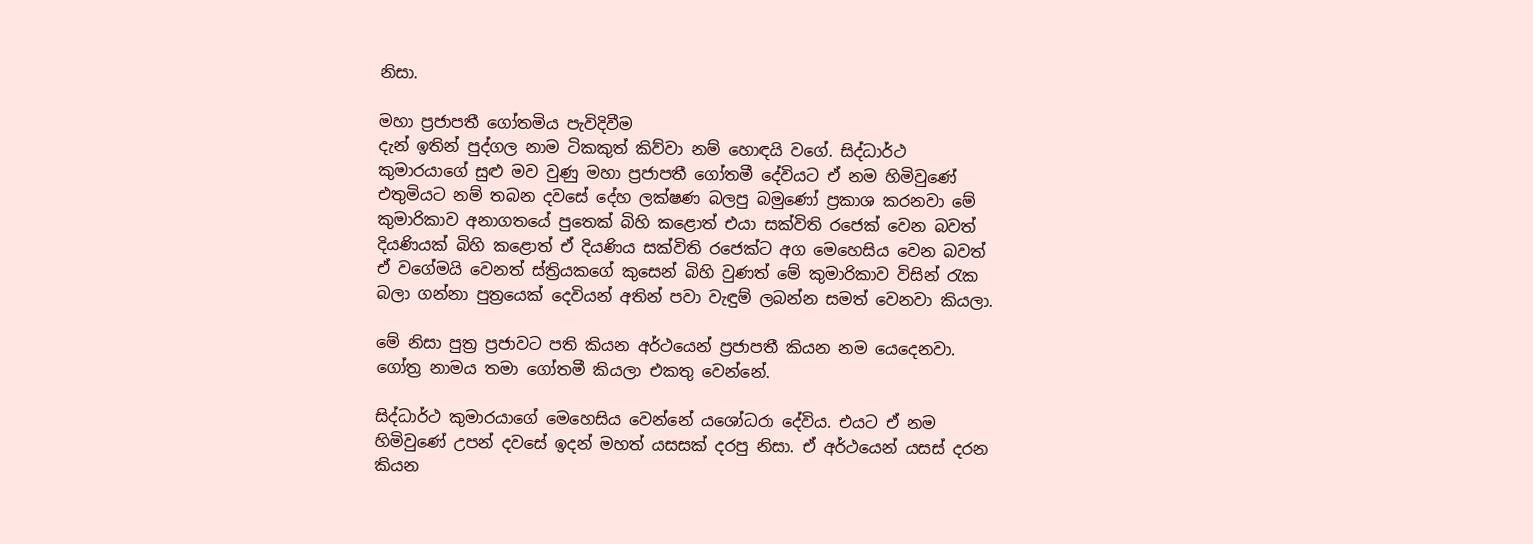නිසා.

මහා ප්‍රජාපතී ගෝතමිය පැවිදිවීම
දැන් ඉතින් පුද්ගල නාම ටිකකුත් කිව්වා නම් හොඳයි වගේ. සිද්ධාර්ථ කුමාරයාගේ සුළු මව වුණු මහා ප්‍රජාපතී ගෝතමී දේවියට ඒ නම හිමිවුණේ එතුමියට නම් තබන දවසේ දේහ ලක්ෂණ බලපු බමුණෝ ප්‍රකාශ කරනවා මේ කුමාරිකාව අනාගතයේ පුතෙක් බිහි කළොත් එයා සක්විති රජෙක් වෙන බවත් දියණියක් බිහි කළොත් ඒ දියණිය සක්විති රජෙක්ට අග මෙහෙසිය වෙන බවත් ඒ වගේමයි වෙනත් ස්ත්‍රියකගේ කුසෙන් බිහි වුණත් මේ කුමාරිකාව විසින් රැක බලා ගන්නා පුත්‍රයෙක් දෙවියන් අතින් පවා වැඳුම් ලබන්න සමත් වෙනවා කියලා.

මේ නිසා පුත්‍ර ප්‍රජාවට පති කියන අර්ථයෙන් ප්‍රජාපතී කියන නම යෙදෙනවා. ගෝත්‍ර නාමය තමා ගෝතමී කියලා එකතු වෙන්නේ.

සිද්ධාර්ථ කුමාරයාගේ මෙහෙසිය වෙන්නේ යශෝධරා දේවිය. එයට ඒ නම හිමිවුණේ උපන් දවසේ ඉදන් මහත් යසසක් දරපු නිසා. ඒ අර්ථයෙන් යසස් දරන කියන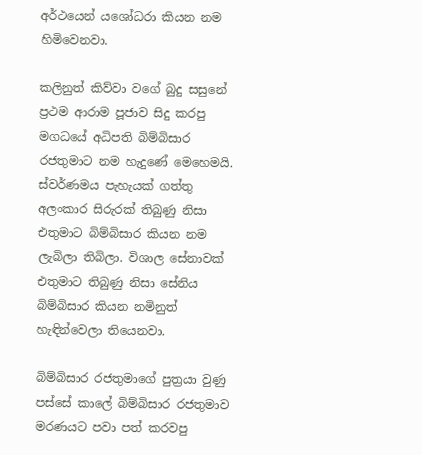අර්ථයෙන් යශෝධරා කියන නම හිමිවෙනවා.

කලිනුත් කිව්වා වගේ බුදු සසුනේ ප්‍රථම ආරාම පූජාව සිදු කරපු මගධයේ අධිපති බිම්බිසාර රජතුමාට නම හැදුණේ මෙහෙමයි. ස්වර්ණමය පැහැයක් ගත්තු අලංකාර සිරුරක් තිබුණු නිසා එතුමාට බිම්බිසාර කියන නම ලැබිලා තිබිලා. විශාල සේනාවක් එතුමාට තිබුණු නිසා සේනිය බිම්බිසාර කියන නමිනුත් හැඳින්වෙලා තියෙනවා.

බිම්බිසාර රජතුමාගේ පුත්‍රයා වුණු පස්සේ කාලේ බිම්බිසාර රජතුමාව මරණයට පවා පත් කරවපු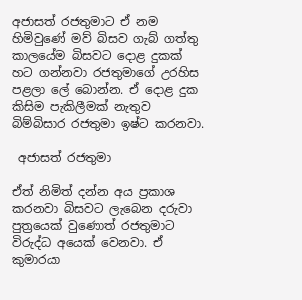අජාසත් රජතුමාට ඒ නම හිමිවුණේ මව් බිසව ගැබ් ගත්තු කාලයේම බිසවට දොළ දුකක් හට ගන්නවා රජතුමාගේ උරහිස පළලා ලේ බොන්න. ඒ දොළ දුක කිසිම පැකිලීමක් නැතුව බිම්බිසාර රජතුමා ඉෂ්ට කරනවා.

 අජාසත් රජතුමා

ඒත් නිමිත් දන්න අය ප්‍රකාශ කරනවා බිසවට ලැබෙන දරුවා පුත්‍රයෙක් වුණොත් රජතුමාට විරුද්ධ අයෙක් වෙනවා. ඒ කුමාරයා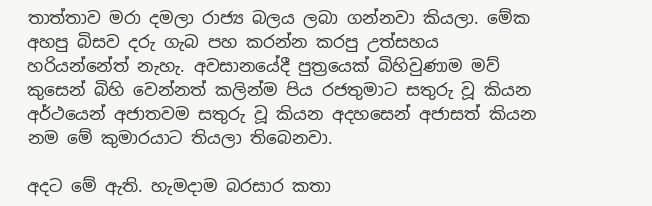තාත්තාව මරා දමලා රාජ්‍ය බලය ලබා ගන්නවා කියලා. මේක අහපු බිසව දරු ගැබ පහ කරන්න කරපු උත්සහය හරියන්නේත් නැහැ. අවසානයේදී පුත්‍රයෙක් බිහිවුණාම මව් කුසෙන් බිහි වෙන්නත් කලින්ම පිය රජතුමාට සතුරු වූ කියන අර්ථයෙන් අජාතවම සතුරු වූ කියන අදහසෙන් අජාසත් කියන නම මේ කුමාරයාට තියලා තිබෙනවා.

අදට මේ ඇති. හැමදාම බරසාර කතා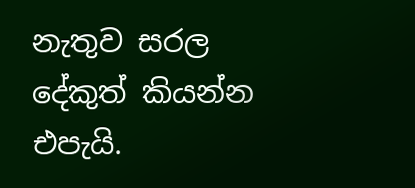නැතුව සරල දේකුත් කියන්න එපැයි.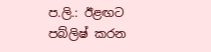ප.ලි.: ඊළඟට පබ්ලිෂ් කරන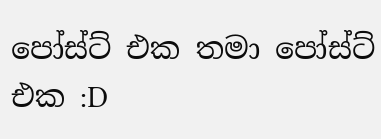පෝස්ට් එක තමා පෝස්ට් එක :D